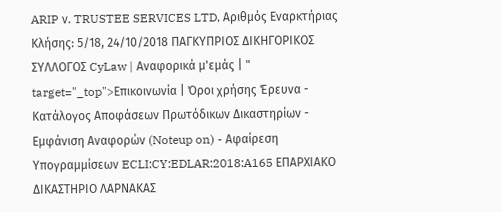ARIP ν. TRUSTEE SERVICES LTD, Αριθμός Εναρκτήριας Κλήσης: 5/18, 24/10/2018 ΠΑΓΚΥΠΡΙΟΣ ΔΙΚΗΓΟΡΙΚΟΣ ΣΥΛΛΟΓΟΣ CyLaw | Αναφορικά μ'εμάς | " target="_top">Επικοινωνία | Όροι χρήσης Έρευνα - Κατάλογος Αποφάσεων Πρωτόδικων Δικαστηρίων - Εμφάνιση Αναφορών (Noteup on) - Αφαίρεση Υπογραμμίσεων ECLI:CY:EDLAR:2018:A165 ΕΠΑΡΧΙΑΚΟ ΔΙΚΑΣΤΗΡΙΟ ΛΑΡΝΑΚΑΣ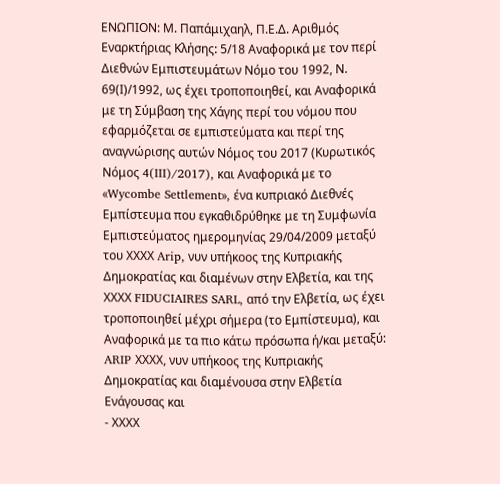ΕΝΩΠΙΟΝ: Μ. Παπάμιχαηλ, Π.Ε.Δ. Αριθμός Εναρκτήριας Κλήσης: 5/18 Αναφορικά με τον περί Διεθνών Εμπιστευμάτων Νόμο του 1992, Ν. 69(Ι)/1992, ως έχει τροποποιηθεί, και Αναφορικά με τη Σύμβαση της Χάγης περί του νόμου που εφαρμόζεται σε εμπιστεύματα και περί της αναγνώρισης αυτών Νόμος του 2017 (Κυρωτικός Νόμος 4(III)/2017), και Αναφορικά με το «Wycombe Settlement», ένα κυπριακό Διεθνές Εμπίστευμα που εγκαθιδρύθηκε με τη Συμφωνία Εμπιστεύματος ημερομηνίας 29/04/2009 μεταξύ του ΧΧΧΧ Arip, νυν υπήκοος της Κυπριακής Δημοκρατίας και διαμένων στην Ελβετία, και της ΧΧΧΧ FIDUCIAIRES SARL, από την Ελβετία, ως έχει τροποποιηθεί μέχρι σήμερα (το Εμπίστευμα), και Αναφορικά με τα πιο κάτω πρόσωπα ή/και μεταξύ: ARIP ΧΧΧΧ, νυν υπήκοος της Κυπριακής Δημοκρατίας και διαμένουσα στην Ελβετία Ενάγουσας και
- ΧΧΧΧ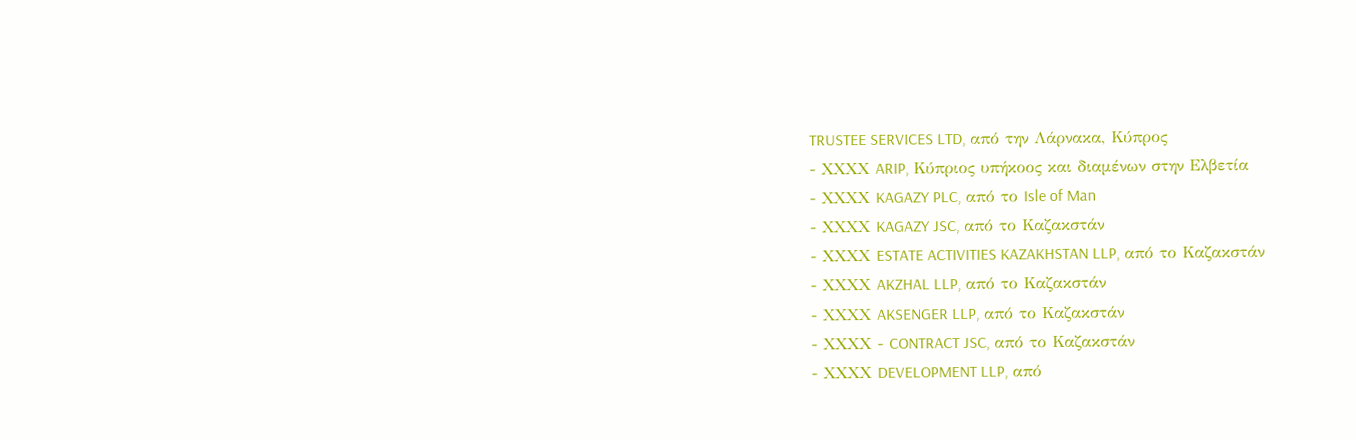TRUSTEE SERVICES LTD, από την Λάρνακα, Κύπρος
- ΧΧΧΧ ARIP, Κύπριος υπήκοος και διαμένων στην Ελβετία
- ΧΧΧΧ KAGAZY PLC, από το Isle of Man
- ΧΧΧΧ KAGAZY JSC, από το Καζακστάν
- ΧΧΧΧ ESTATE ACTIVITIES KAZAKHSTAN LLP, από το Καζακστάν
- ΧΧΧΧ AKZHAL LLP, από το Καζακστάν
- ΧΧΧΧ AKSENGER LLP, από το Καζακστάν
- ΧΧΧΧ - CONTRACT JSC, από το Καζακστάν
- ΧΧΧΧ DEVELOPMENT LLP, από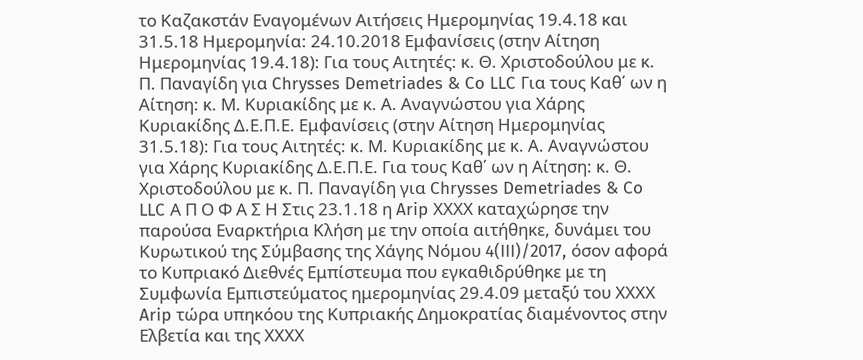το Καζακστάν Εναγομένων Αιτήσεις Ημερομηνίας 19.4.18 και 31.5.18 Ημερομηνία: 24.10.2018 Εμφανίσεις (στην Αίτηση Ημερομηνίας 19.4.18): Για τους Αιτητές: κ. Θ. Χριστοδούλου με κ. Π. Παναγίδη για Chrysses Demetriades & Co LLC Για τους Καθ΄ ων η Αίτηση: κ. Μ. Κυριακίδης με κ. Α. Αναγνώστου για Χάρης Κυριακίδης Δ.Ε.Π.Ε. Εμφανίσεις (στην Αίτηση Ημερομηνίας 31.5.18): Για τους Αιτητές: κ. Μ. Κυριακίδης με κ. Α. Αναγνώστου για Χάρης Κυριακίδης Δ.Ε.Π.Ε. Για τους Καθ΄ ων η Αίτηση: κ. Θ. Χριστοδούλου με κ. Π. Παναγίδη για Chrysses Demetriades & Co LLC Α Π Ο Φ Α Σ Η Στις 23.1.18 η Arip ΧΧΧΧ καταχώρησε την παρούσα Εναρκτήρια Κλήση με την οποία αιτήθηκε, δυνάμει του Κυρωτικού της Σύμβασης της Χάγης Νόμου 4(III)/2017, όσον αφορά το Κυπριακό Διεθνές Εμπίστευμα που εγκαθιδρύθηκε με τη Συμφωνία Εμπιστεύματος ημερομηνίας 29.4.09 μεταξύ του ΧΧΧΧ Arip τώρα υπηκόου της Κυπριακής Δημοκρατίας διαμένοντος στην Ελβετία και της ΧΧΧΧ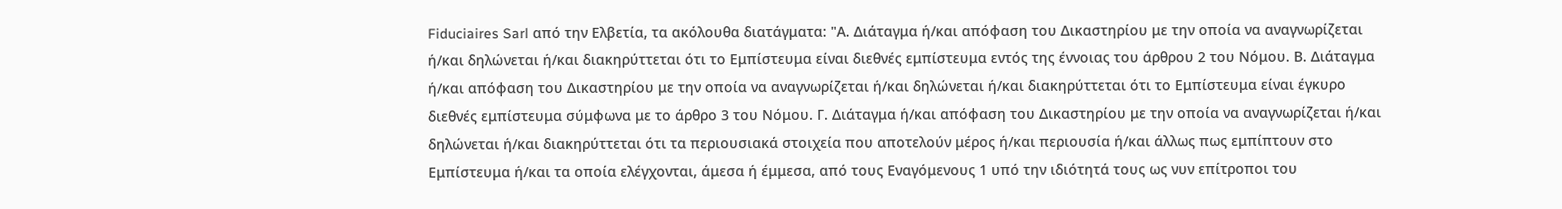Fiduciaires Sarl από την Ελβετία, τα ακόλουθα διατάγματα: "Α. Διάταγμα ή/και απόφαση του Δικαστηρίου με την οποία να αναγνωρίζεται ή/και δηλώνεται ή/και διακηρύττεται ότι το Εμπίστευμα είναι διεθνές εμπίστευμα εντός της έννοιας του άρθρου 2 του Νόμου. Β. Διάταγμα ή/και απόφαση του Δικαστηρίου με την οποία να αναγνωρίζεται ή/και δηλώνεται ή/και διακηρύττεται ότι το Εμπίστευμα είναι έγκυρο διεθνές εμπίστευμα σύμφωνα με το άρθρο 3 του Νόμου. Γ. Διάταγμα ή/και απόφαση του Δικαστηρίου με την οποία να αναγνωρίζεται ή/και δηλώνεται ή/και διακηρύττεται ότι τα περιουσιακά στοιχεία που αποτελούν μέρος ή/και περιουσία ή/και άλλως πως εμπίπτουν στο Εμπίστευμα ή/και τα οποία ελέγχονται, άμεσα ή έμμεσα, από τους Εναγόμενους 1 υπό την ιδιότητά τους ως νυν επίτροποι του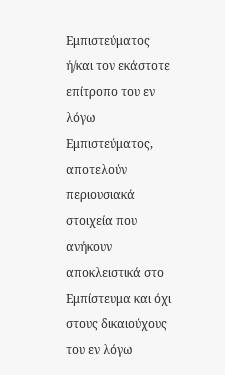Εμπιστεύματος ή/και τον εκάστοτε επίτροπο του εν λόγω Εμπιστεύματος, αποτελούν περιουσιακά στοιχεία που ανήκουν αποκλειστικά στο Εμπίστευμα και όχι στους δικαιούχους του εν λόγω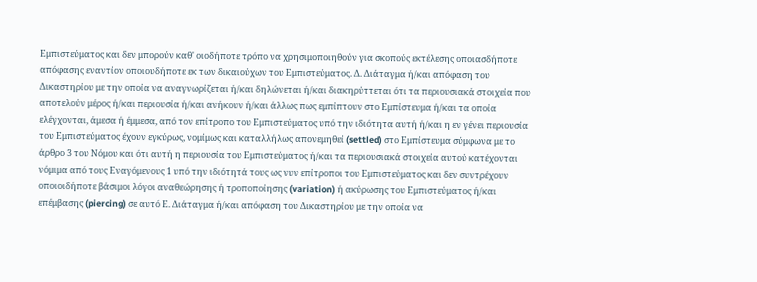Εμπιστεύματος και δεν μπορούν καθ' οιοδήποτε τρόπο να χρησιμοποιηθούν για σκοπούς εκτέλεσης οποιασδήποτε απόφασης εναντίον οποιουδήποτε εκ των δικαιούχων του Εμπιστεύματος. Δ. Διάταγμα ή/και απόφαση του Δικαστηρίου με την οποία να αναγνωρίζεται ή/και δηλώνεται ή/και διακηρύττεται ότι τα περιουσιακά στοιχεία που αποτελούν μέρος ή/και περιουσία ή/και ανήκουν ή/και άλλως πως εμπίπτουν στο Εμπίστευμα ή/και τα οποία ελέγχονται, άμεσα ή έμμεσα, από τον επίτροπο του Εμπιστεύματος υπό την ιδιότητα αυτή ή/και η εν γένει περιουσία του Εμπιστεύματος έχουν εγκύρως, νομίμως και καταλλήλως απονεμηθεί (settled) στο Εμπίστευμα σύμφωνα με το άρθρο 3 του Νόμου και ότι αυτή η περιουσία του Εμπιστεύματος ή/και τα περιουσιακά στοιχεία αυτού κατέχονται νόμιμα από τους Εναγόμενους 1 υπό την ιδιότητά τους ως νυν επίτροποι του Εμπιστεύματος και δεν συντρέχουν οποιοιδήποτε βάσιμοι λόγοι αναθεώρησης ή τροποποίησης (variation) ή ακύρωσης του Εμπιστεύματος ή/και επέμβασης (piercing) σε αυτό Ε. Διάταγμα ή/και απόφαση του Δικαστηρίου με την οποία να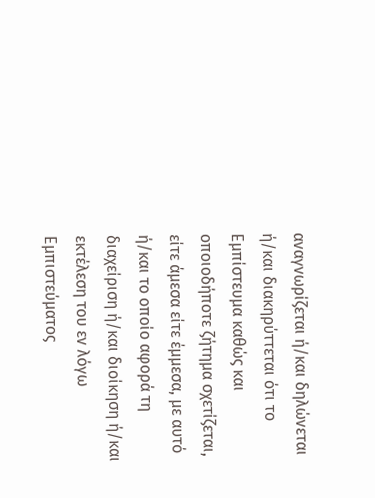αναγνωρίζεται ή/και δηλώνεται ή/και διακηρύττεται ότι το Εμπίστευμα καθώς και οποιοδήποτε ζήτημα σχετίζεται, είτε άμεσα είτε έμμεσα, με αυτό ή/και το οποίο αφορά τη διαχείριση ή/και διοίκηση ή/και εκτέλεση του εν λόγω Εμπιστεύματος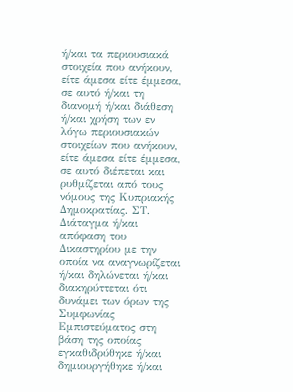ή/και τα περιουσιακά στοιχεία που ανήκουν, είτε άμεσα είτε έμμεσα, σε αυτό ή/και τη διανομή ή/και διάθεση ή/και χρήση των εν λόγω περιουσιακών στοιχείων που ανήκουν, είτε άμεσα είτε έμμεσα, σε αυτό διέπεται και ρυθμίζεται από τους νόμους της Κυπριακής Δημοκρατίας. ΣT. Διάταγμα ή/και απόφαση του Δικαστηρίου με την οποία να αναγνωρίζεται ή/και δηλώνεται ή/και διακηρύττεται ότι δυνάμει των όρων της Συμφωνίας Εμπιστεύματος στη βάση της οποίας εγκαθιδρύθηκε ή/και δημιουργήθηκε ή/και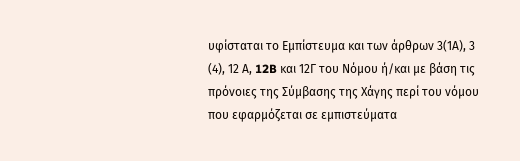υφίσταται το Εμπίστευμα και των άρθρων 3(1Α), 3
(4), 12 Α, 12B και 12Γ του Νόμου ή/και με βάση τις πρόνοιες της Σύμβασης της Χάγης περί του νόμου που εφαρμόζεται σε εμπιστεύματα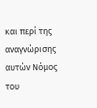και περί της αναγνώρισης αυτών Νόμος του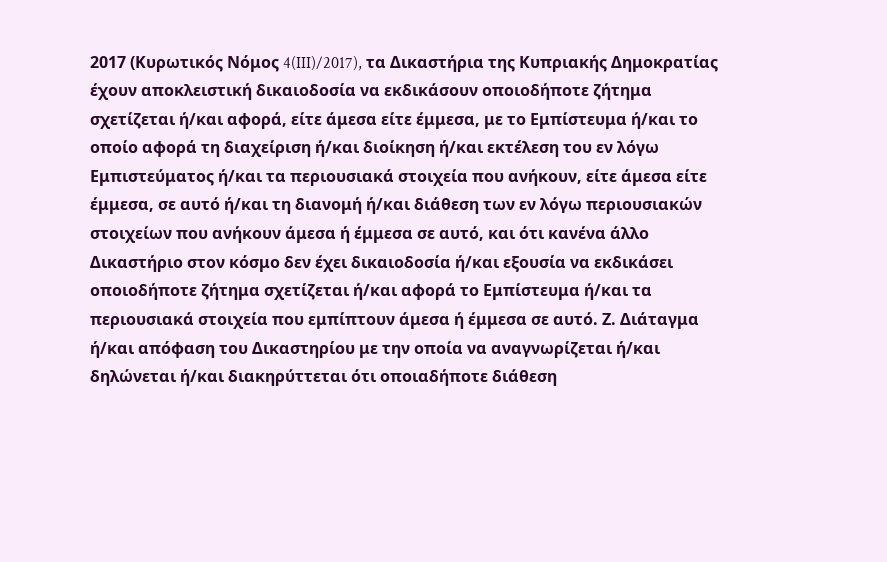2017 (Κυρωτικός Νόμος 4(III)/2017), τα Δικαστήρια της Κυπριακής Δημοκρατίας έχουν αποκλειστική δικαιοδοσία να εκδικάσουν οποιοδήποτε ζήτημα σχετίζεται ή/και αφορά, είτε άμεσα είτε έμμεσα, με το Εμπίστευμα ή/και το οποίο αφορά τη διαχείριση ή/και διοίκηση ή/και εκτέλεση του εν λόγω Εμπιστεύματος ή/και τα περιουσιακά στοιχεία που ανήκουν, είτε άμεσα είτε έμμεσα, σε αυτό ή/και τη διανομή ή/και διάθεση των εν λόγω περιουσιακών στοιχείων που ανήκουν άμεσα ή έμμεσα σε αυτό, και ότι κανένα άλλο Δικαστήριο στον κόσμο δεν έχει δικαιοδοσία ή/και εξουσία να εκδικάσει οποιοδήποτε ζήτημα σχετίζεται ή/και αφορά το Εμπίστευμα ή/και τα περιουσιακά στοιχεία που εμπίπτουν άμεσα ή έμμεσα σε αυτό. Ζ. Διάταγμα ή/και απόφαση του Δικαστηρίου με την οποία να αναγνωρίζεται ή/και δηλώνεται ή/και διακηρύττεται ότι οποιαδήποτε διάθεση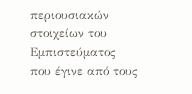περιουσιακών στοιχείων του Εμπιστεύματος που έγινε από τους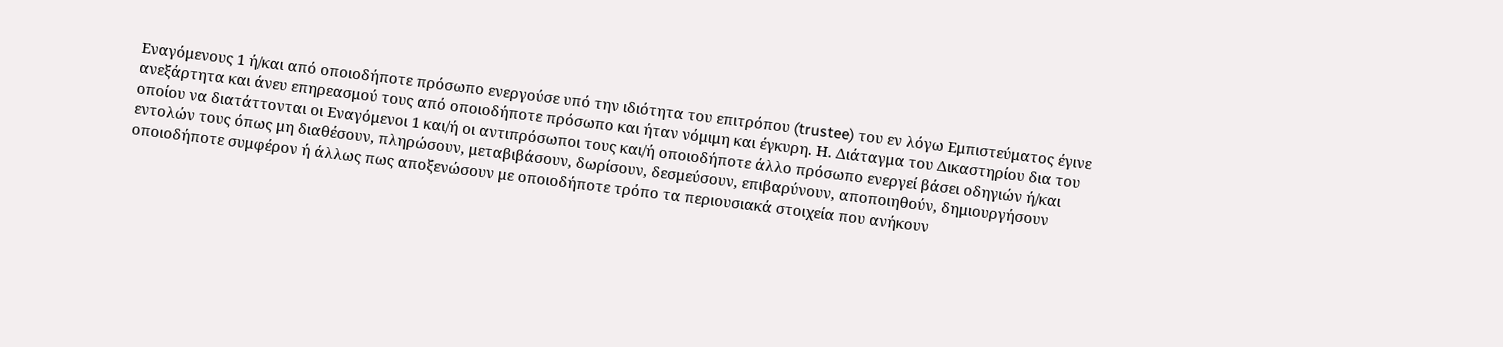Εναγόμενους 1 ή/και από οποιοδήποτε πρόσωπο ενεργούσε υπό την ιδιότητα του επιτρόπου (trustee) του εν λόγω Εμπιστεύματος έγινε ανεξάρτητα και άνευ επηρεασμού τους από οποιοδήποτε πρόσωπο και ήταν νόμιμη και έγκυρη. Η. Διάταγμα του Δικαστηρίου δια του οποίου να διατάττονται οι Εναγόμενοι 1 και/ή οι αντιπρόσωποι τους και/ή οποιοδήποτε άλλο πρόσωπο ενεργεί βάσει οδηγιών ή/και εντολών τους όπως μη διαθέσουν, πληρώσουν, μεταβιβάσουν, δωρίσουν, δεσμεύσουν, επιβαρύνουν, αποποιηθούν, δημιουργήσουν οποιοδήποτε συμφέρον ή άλλως πως απoξενώσουν με οποιοδήποτε τρόπο τα περιουσιακά στοιχεία που ανήκουν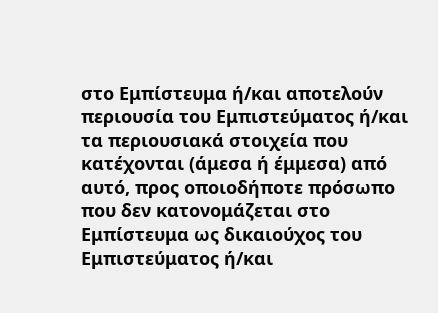στο Εμπίστευμα ή/και αποτελούν περιουσία του Εμπιστεύματος ή/και τα περιουσιακά στοιχεία που κατέχονται (άμεσα ή έμμεσα) από αυτό, προς οποιοδήποτε πρόσωπο που δεν κατονομάζεται στο Εμπίστευμα ως δικαιούχος του Εμπιστεύματος ή/και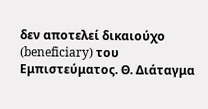δεν αποτελεί δικαιούχο (beneficiary) του Εμπιστεύματος. Θ. Διάταγμα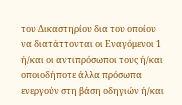του Δικαστηρίου δια του οποίου να διατάττονται οι Εναγόμενοι 1 ή/και οι αντιπρόσωποι τους ή/και οποιοδήποτε άλλα πρόσωπα ενεργούν στη βάση οδηγιών ή/και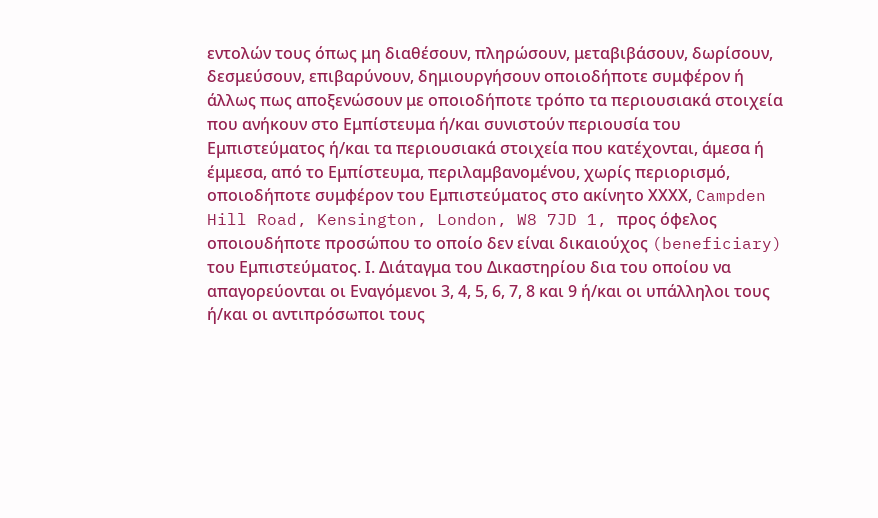εντολών τους όπως μη διαθέσουν, πληρώσουν, μεταβιβάσουν, δωρίσουν, δεσμεύσουν, επιβαρύνουν, δημιουργήσουν οποιοδήποτε συμφέρον ή άλλως πως αποξενώσουν με οποιοδήποτε τρόπο τα περιουσιακά στοιχεία που ανήκουν στο Εμπίστευμα ή/και συνιστούν περιουσία του Εμπιστεύματος ή/και τα περιουσιακά στοιχεία που κατέχονται, άμεσα ή έμμεσα, από το Εμπίστευμα, περιλαμβανομένου, χωρίς περιορισμό, οποιοδήποτε συμφέρον του Εμπιστεύματος στο ακίνητο ΧΧΧΧ, Campden Hill Road, Kensington, London, W8 7JD 1, προς όφελος οποιουδήποτε προσώπου το οποίο δεν είναι δικαιούχος (beneficiary) του Εμπιστεύματος. Ι. Διάταγμα του Δικαστηρίου δια του οποίου να απαγορεύονται οι Εναγόμενοι 3, 4, 5, 6, 7, 8 και 9 ή/και οι υπάλληλοι τους ή/και οι αντιπρόσωποι τους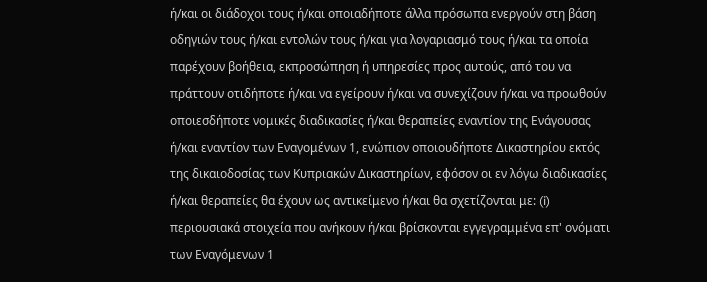ή/και οι διάδοχοι τους ή/και οποιαδήποτε άλλα πρόσωπα ενεργούν στη βάση οδηγιών τους ή/και εντολών τους ή/και για λογαριασμό τους ή/και τα οποία παρέχουν βοήθεια, εκπροσώπηση ή υπηρεσίες προς αυτούς, από του να πράττουν οτιδήποτε ή/και να εγείρουν ή/και να συνεχίζουν ή/και να προωθούν οποιεσδήποτε νομικές διαδικασίες ή/και θεραπείες εναντίον της Ενάγουσας ή/και εναντίον των Εναγομένων 1, ενώπιον οποιουδήποτε Δικαστηρίου εκτός της δικαιοδοσίας των Κυπριακών Δικαστηρίων, εφόσον οι εν λόγω διαδικασίες ή/και θεραπείες θα έχουν ως αντικείμενο ή/και θα σχετίζονται με: (i) περιουσιακά στοιχεία που ανήκουν ή/και βρίσκονται εγγεγραμμένα επ' ονόματι των Εναγόμενων 1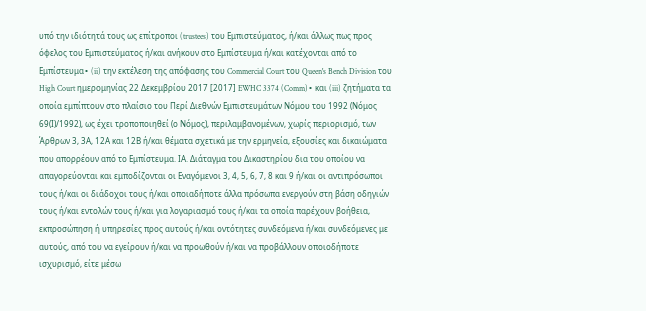υπό την ιδιότητά τους ως επίτροποι (trustees) του Εμπιστεύματος, ή/και άλλως πως προς όφελος του Εμπιστεύματος ή/και ανήκουν στο Εμπίστευμα ή/και κατέχονται από το Εμπίστευμα∙ (ii) την εκτέλεση της απόφασης του Commercial Court του Queen's Bench Division του High Court ημερομηνίας 22 Δεκεμβρίου 2017 [2017] EWHC 3374 (Comm)∙ και (iii) ζητήματα τα οποία εμπίπτουν στο πλαίσιο του Περί Διεθνών Εμπιστευμάτων Νόμου του 1992 (Νόμος 69(Ι)/1992), ως έχει τροποποιηθεί (ο Νόμος), περιλαμβανομένων, χωρίς περιορισμό, των Άρθρων 3, 3Α, 12Α και 12Β ή/και θέματα σχετικά με την ερμηνεία, εξουσίες και δικαιώματα που απορρέουν από το Εμπίστευμα. ΙΑ. Διάταγμα του Δικαστηρίου δια του οποίου να απαγορεύονται και εμποδίζονται οι Εναγόμενοι 3, 4, 5, 6, 7, 8 και 9 ή/και οι αντιπρόσωποι τους ή/και οι διάδοχοι τους ή/και οποιαδήποτε άλλα πρόσωπα ενεργούν στη βάση οδηγιών τους ή/και εντολών τους ή/και για λογαριασμό τους ή/και τα οποία παρέχουν βοήθεια, εκπροσώπηση ή υπηρεσίες προς αυτούς ή/και οντότητες συνδεόμενα ή/και συνδεόμενες με αυτούς, από του να εγείρουν ή/και να προωθούν ή/και να προβάλλουν οποιοδήποτε ισχυρισμό, είτε μέσω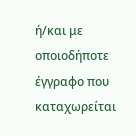ή/και με οποιοδήποτε έγγραφο που καταχωρείται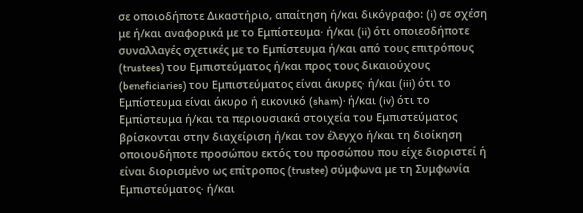σε οποιοδήποτε Δικαστήριο, απαίτηση ή/και δικόγραφο: (i) σε σχέση με ή/και αναφορικά με το Εμπίστευμα∙ ή/και (ii) ότι οποιεσδήποτε συναλλαγές σχετικές με το Εμπίστευμα ή/και από τους επιτρόπους (trustees) του Εμπιστεύματος ή/και προς τους δικαιούχους (beneficiaries) του Εμπιστεύματος είναι άκυρες∙ ή/και (iii) ότι το Εμπίστευμα είναι άκυρο ή εικονικό (sham)∙ ή/και (iv) ότι το Εμπίστευμα ή/και τα περιουσιακά στοιχεία του Εμπιστεύματος βρίσκονται στην διαχείριση ή/και τον έλεγχο ή/και τη διοίκηση οποιουδήποτε προσώπου εκτός του προσώπου που είχε διοριστεί ή είναι διορισμένο ως επίτροπος (trustee) σύμφωνα με τη Συμφωνία Εμπιστεύματος∙ ή/και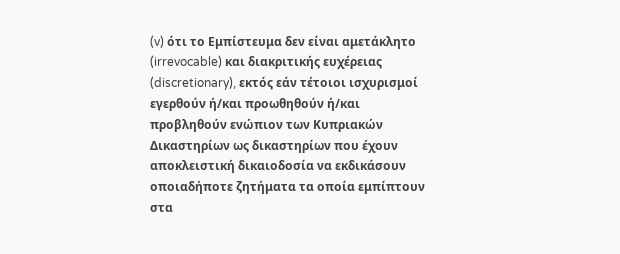(v) ότι το Εμπίστευμα δεν είναι αμετάκλητο (irrevocable) και διακριτικής ευχέρειας (discretionary), εκτός εάν τέτοιοι ισχυρισμοί εγερθούν ή/και προωθηθούν ή/και προβληθούν ενώπιον των Κυπριακών Δικαστηρίων ως δικαστηρίων που έχουν αποκλειστική δικαιοδοσία να εκδικάσουν οποιαδήποτε ζητήματα τα οποία εμπίπτουν στα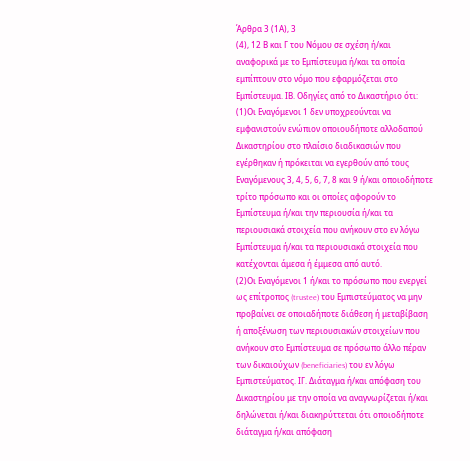Άρθρα 3 (1Α), 3
(4), 12 Β και Γ του Νόμου σε σχέση ή/και αναφορικά με το Εμπίστευμα ή/και τα οποία εμπίπτουν στο νόμο που εφαρμόζεται στο Εμπίστευμα. ΙΒ. Οδηγίες από το Δικαστήριο ότι:
(1)Οι Εναγόμενοι 1 δεν υποχρεούνται να εμφανιστούν ενώπιον οποιουδήποτε αλλοδαπού Δικαστηρίου στο πλαίσιο διαδικασιών που εγέρθηκαν ή πρόκειται να εγερθούν από τους Εναγόμενους 3, 4, 5, 6, 7, 8 και 9 ή/και οποιοδήποτε τρίτο πρόσωπο και οι οποίες αφορούν το Εμπίστευμα ή/και την περιουσία ή/και τα περιουσιακά στοιχεία που ανήκουν στο εν λόγω Εμπίστευμα ή/και τα περιουσιακά στοιχεία που κατέχονται άμεσα ή έμμεσα από αυτό.
(2)Οι Εναγόμενοι 1 ή/και το πρόσωπο που ενεργεί ως επίτροπος (trustee) του Εμπιστεύματος να μην προβαίνει σε οποιαδήποτε διάθεση ή μεταβίβαση ή αποξένωση των περιουσιακών στοιχείων που ανήκουν στο Εμπίστευμα σε πρόσωπο άλλο πέραν των δικαιούχων (beneficiaries) του εν λόγω Εμπιστεύματος. ΙΓ. Διάταγμα ή/και απόφαση του Δικαστηρίου με την οποία να αναγνωρίζεται ή/και δηλώνεται ή/και διακηρύττεται ότι οποιοδήποτε διάταγμα ή/και απόφαση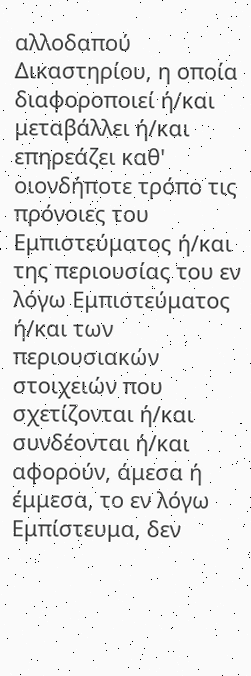αλλοδαπού Δικαστηρίου, η οποία διαφοροποιεί ή/και μεταβάλλει ή/και επηρεάζει καθ' οιονδήποτε τρόπο τις πρόνοιες του Εμπιστεύματος ή/και της περιουσίας του εν λόγω Εμπιστεύματος ή/και των περιουσιακών στοιχειών που σχετίζονται ή/και συνδέονται ή/και αφορούν, άμεσα ή έμμεσα, το εν λόγω Εμπίστευμα, δεν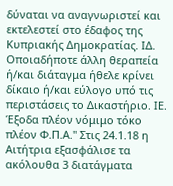δύναται να αναγνωριστεί και εκτελεστεί στο έδαφος της Κυπριακής Δημοκρατίας. ΙΔ. Οποιαδήποτε άλλη θεραπεία ή/και διάταγμα ήθελε κρίνει δίκαιο ή/και εύλογο υπό τις περιστάσεις τo Δικαστήριο. ΙΕ. Έξοδα πλέον νόμιμο τόκο πλέον Φ.Π.Α." Στις 24.1.18 η Αιτήτρια εξασφάλισε τα ακόλουθα 3 διατάγματα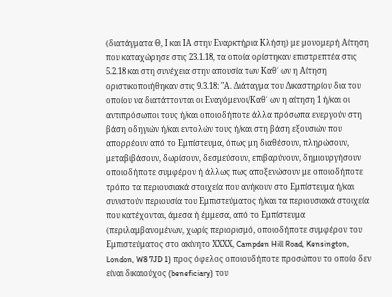(διατάγματα Θ, Ι και ΙΑ στην Εναρκτήρια Κλήση) με μονομερή Αίτηση που καταχώρησε στις 23.1.18, τα οποία ορίστηκαν επιστρεπτέα στις 5.2.18 και στη συνέχεια στην απουσία των Καθ΄ ων η Αίτηση οριστικοποιήθηκαν στις 9.3.18: "Α. Διάταγμα του Δικαστηρίου δια του οποίου να διατάττονται οι Εναγόμενοι/Καθ΄ ων η αίτηση 1 ή/και οι αντιπρόσωποι τους ή/και οποιοδήποτε άλλα πρόσωπα ενεργούν στη βάση οδηγιών ή/και εντολών τους ή/και στη βάση εξουσιών που απορρέουν από το Εμπίστευμα, όπως μη διαθέσουν, πληρώσουν, μεταβιβάσουν, δωρίσουν, δεσμεύσουν, επιβαρύνουν, δημιουργήσουν οποιοδήποτε συμφέρον ή άλλως πως αποξενώσουν με οποιοδήποτε τρόπο τα περιουσιακά στοιχεία που ανήκουν στο Εμπίστευμα ή/και συνιστούν περιουσία του Εμπιστεύματος ή/και τα περιουσιακά στοιχεία που κατέχονται, άμεσα ή έμμεσα, από το Εμπίστευμα (περιλαμβανομένων, χωρίς περιορισμό, οποιοδήποτε συμφέρον του Εμπιστεύματος στο ακίνητο ΧΧΧΧ, Campden Hill Road, Kensington, London, W8 7JD 1) προς όφελος οποιουδήποτε προσώπου το οποίο δεν είναι δικαιούχος (beneficiary) του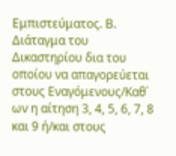Εμπιστεύματος. Β. Διάταγμα του Δικαστηρίου δια του οποίου να απαγορεύεται στους Εναγόμενους/Καθ΄ ων η αίτηση 3, 4, 5, 6, 7, 8 και 9 ή/και στους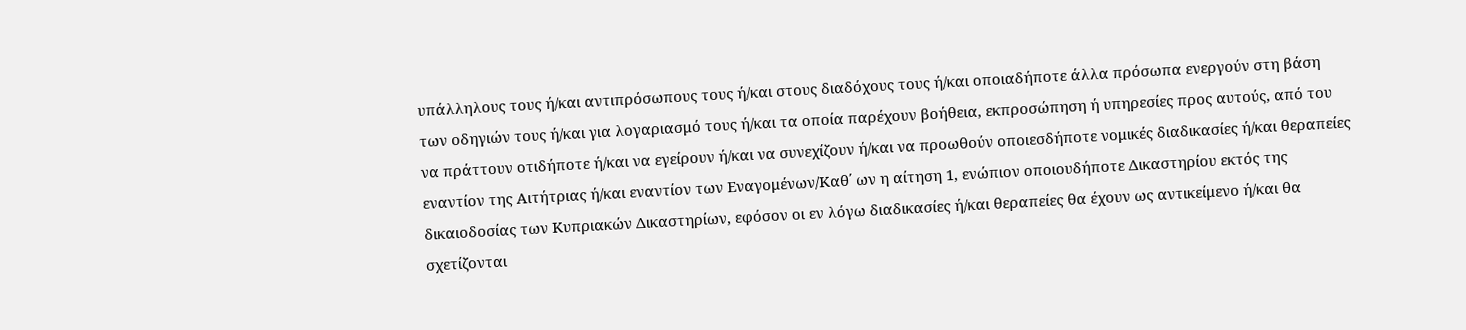υπάλληλους τους ή/και αντιπρόσωπους τους ή/και στους διαδόχους τους ή/και οποιαδήποτε άλλα πρόσωπα ενεργούν στη βάση των οδηγιών τους ή/και για λογαριασμό τους ή/και τα οποία παρέχουν βοήθεια, εκπροσώπηση ή υπηρεσίες προς αυτούς, από του να πράττουν οτιδήποτε ή/και να εγείρουν ή/και να συνεχίζουν ή/και να προωθούν οποιεσδήποτε νομικές διαδικασίες ή/και θεραπείες εναντίον της Αιτήτριας ή/και εναντίον των Εναγομένων/Καθ΄ ων η αίτηση 1, ενώπιον οποιουδήποτε Δικαστηρίου εκτός της δικαιοδοσίας των Κυπριακών Δικαστηρίων, εφόσον οι εν λόγω διαδικασίες ή/και θεραπείες θα έχουν ως αντικείμενο ή/και θα σχετίζονται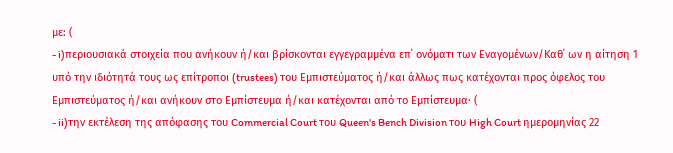με: (
- i)περιουσιακά στοιχεία που ανήκουν ή/και βρίσκονται εγγεγραμμένα επ΄ ονόματι των Εναγομένων/Καθ΄ ων η αίτηση 1 υπό την ιδιότητά τους ως επίτροποι (trustees) του Εμπιστεύματος ή/και άλλως πως κατέχονται προς όφελος του Εμπιστεύματος ή/και ανήκουν στο Εμπίστευμα ή/και κατέχονται από το Εμπίστευμα∙ (
- ii)την εκτέλεση της απόφασης του Commercial Court του Queen's Bench Division του High Court ημερομηνίας 22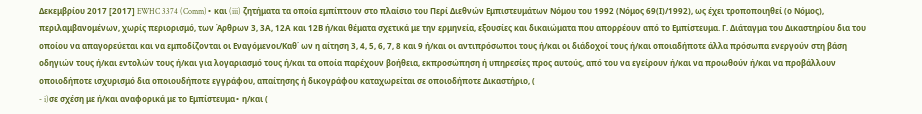Δεκεμβρίου 2017 [2017] EWHC 3374 (Comm)∙ και (iii) ζητήματα τα οποία εμπίπτουν στο πλαίσιο του Περί Διεθνών Εμπιστευμάτων Νόμου του 1992 (Νόμος 69(Ι)/1992), ως έχει τροποποιηθεί (ο Νόμος), περιλαμβανομένων, χωρίς περιορισμό, των Άρθρων 3, 3Α, 12Α και 12Β ή/και θέματα σχετικά με την ερμηνεία, εξουσίες και δικαιώματα που απορρέουν από το Εμπίστευμα. Γ. Διάταγμα του Δικαστηρίου δια του οποίου να απαγορεύεται και να εμποδίζονται οι Εναγόμενοι/Καθ΄ ων η αίτηση 3, 4, 5, 6, 7, 8 και 9 ή/και οι αντιπρόσωποι τους ή/και οι διάδοχοί τους ή/και οποιαδήποτε άλλα πρόσωπα ενεργούν στη βάση οδηγιών τους ή/και εντολών τους ή/και για λογαριασμό τους ή/και τα οποία παρέχουν βοήθεια, εκπροσώπηση ή υπηρεσίες προς αυτούς, από του να εγείρουν ή/και να προωθούν ή/και να προβάλλουν οποιοδήποτε ισχυρισμό δια οποιουδήποτε εγγράφου, απαίτησης ή δικογράφου καταχωρείται σε οποιοδήποτε Δικαστήριο, (
- i)σε σχέση με ή/και αναφορικά με το Εμπίστευμα∙ η/και (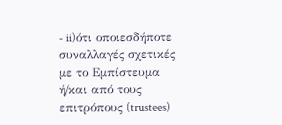- ii)ότι οποιεσδήποτε συναλλαγές σχετικές με το Εμπίστευμα ή/και από τους επιτρόπους (trustees)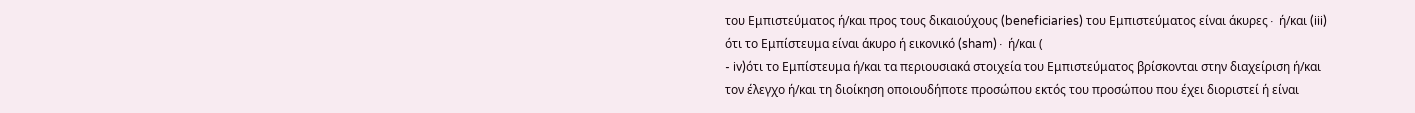του Εμπιστεύματος ή/και προς τους δικαιούχους (beneficiaries) του Εμπιστεύματος είναι άκυρες∙ ή/και (iii) ότι το Εμπίστευμα είναι άκυρο ή εικονικό (sham)∙ ή/και (
- iv)ότι το Εμπίστευμα ή/και τα περιουσιακά στοιχεία του Εμπιστεύματος βρίσκονται στην διαχείριση ή/και τον έλεγχο ή/και τη διοίκηση οποιουδήποτε προσώπου εκτός του προσώπου που έχει διοριστεί ή είναι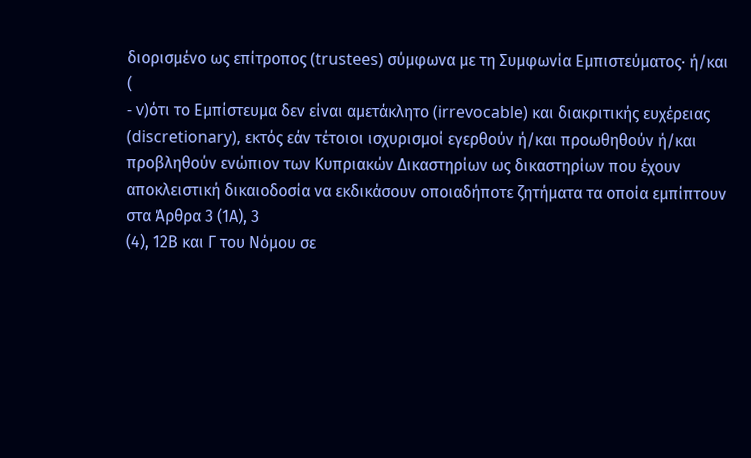διορισμένο ως επίτροπος (trustees) σύμφωνα με τη Συμφωνία Εμπιστεύματος∙ ή/και (
- v)ότι το Εμπίστευμα δεν είναι αμετάκλητο (irrevocable) και διακριτικής ευχέρειας (discretionary), εκτός εάν τέτοιοι ισχυρισμοί εγερθούν ή/και προωθηθούν ή/και προβληθούν ενώπιον των Κυπριακών Δικαστηρίων ως δικαστηρίων που έχουν αποκλειστική δικαιοδοσία να εκδικάσουν οποιαδήποτε ζητήματα τα οποία εμπίπτουν στα Άρθρα 3 (1Α), 3
(4), 12Β και Γ του Νόμου σε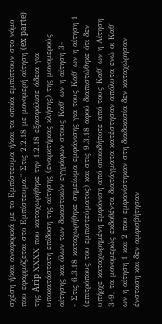σχέση ή/και αναφορικά με το Εμπίστευμα ή/και τα οποία εμπίπτουν στο νόμο που εφαρμόζεται στο Εμπίστευμα." Στις 2.2.18 με μονομερή αίτηση (ex parte) της Arip ΧΧΧΧ που καταχωρήθηκε την 1.2.18 εξασφάλισε άδεια για υποκατάστατη επίδοση της αίτησης (εναρκτήριας κλήσης) της μονομερούς αίτησης και όλων των δικαστικών εγγράφων στους Καθ΄ ων η αίτηση 3-
- Στις 6.3.18 καταχωρήθηκε σημείωμα εμφάνισης για τους Καθ΄ ων η αίτηση 1 (επιτρόπους του εμπιστεύματος) και στις 9.3.18 αφού διαπιστώθηκε ότι δεν υπήρχε καταχωρημένη εμφάνιση από οποιοδήποτε από τους Καθ΄ ων η Αίτηση 3-9, τα μονομερώς εκδοθέντα διατάγματα κατέστησαν απόλυτα ενώ οι Καθ΄ ων η αίτηση 1 και 2 που εμφανίστηκαν στη διαδικασία δεν καταχώρησαν ένσταση και δεν αμφισβήτησαν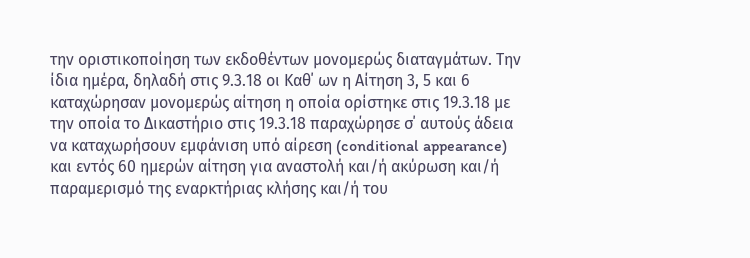την οριστικοποίηση των εκδοθέντων μονομερώς διαταγμάτων. Την ίδια ημέρα, δηλαδή στις 9.3.18 οι Καθ΄ ων η Αίτηση 3, 5 και 6 καταχώρησαν μονομερώς αίτηση η οποία ορίστηκε στις 19.3.18 με την οποία το Δικαστήριο στις 19.3.18 παραχώρησε σ΄ αυτούς άδεια να καταχωρήσουν εμφάνιση υπό αίρεση (conditional appearance) και εντός 60 ημερών αίτηση για αναστολή και/ή ακύρωση και/ή παραμερισμό της εναρκτήριας κλήσης και/ή του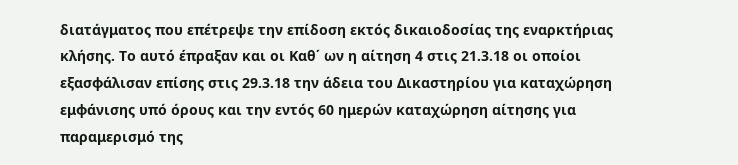διατάγματος που επέτρεψε την επίδοση εκτός δικαιοδοσίας της εναρκτήριας κλήσης. Το αυτό έπραξαν και οι Καθ΄ ων η αίτηση 4 στις 21.3.18 οι οποίοι εξασφάλισαν επίσης στις 29.3.18 την άδεια του Δικαστηρίου για καταχώρηση εμφάνισης υπό όρους και την εντός 60 ημερών καταχώρηση αίτησης για παραμερισμό της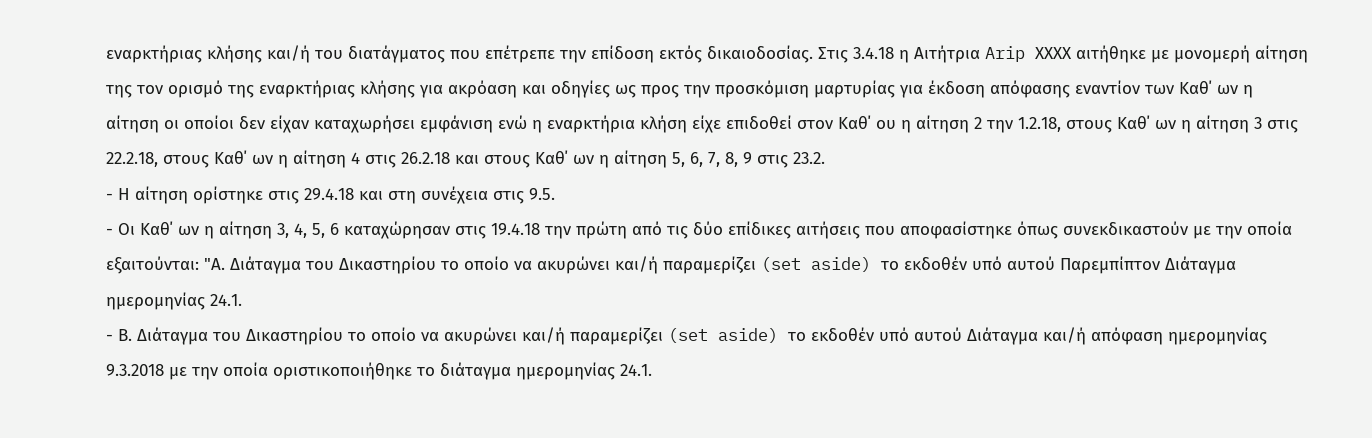εναρκτήριας κλήσης και/ή του διατάγματος που επέτρεπε την επίδοση εκτός δικαιοδοσίας. Στις 3.4.18 η Αιτήτρια Arip ΧΧΧΧ αιτήθηκε με μονομερή αίτηση της τον ορισμό της εναρκτήριας κλήσης για ακρόαση και οδηγίες ως προς την προσκόμιση μαρτυρίας για έκδοση απόφασης εναντίον των Καθ΄ ων η αίτηση οι οποίοι δεν είχαν καταχωρήσει εμφάνιση ενώ η εναρκτήρια κλήση είχε επιδοθεί στον Καθ΄ ου η αίτηση 2 την 1.2.18, στους Καθ΄ ων η αίτηση 3 στις 22.2.18, στους Καθ΄ ων η αίτηση 4 στις 26.2.18 και στους Καθ΄ ων η αίτηση 5, 6, 7, 8, 9 στις 23.2.
- Η αίτηση ορίστηκε στις 29.4.18 και στη συνέχεια στις 9.5.
- Οι Καθ΄ ων η αίτηση 3, 4, 5, 6 καταχώρησαν στις 19.4.18 την πρώτη από τις δύο επίδικες αιτήσεις που αποφασίστηκε όπως συνεκδικαστούν με την οποία εξαιτούνται: "Α. Διάταγμα του Δικαστηρίου το οποίο να ακυρώνει και/ή παραμερίζει (set aside) το εκδοθέν υπό αυτού Παρεμπίπτον Διάταγμα ημερομηνίας 24.1.
- Β. Διάταγμα του Δικαστηρίου το οποίο να ακυρώνει και/ή παραμερίζει (set aside) το εκδοθέν υπό αυτού Διάταγμα και/ή απόφαση ημερομηνίας 9.3.2018 με την οποία οριστικοποιήθηκε το διάταγμα ημερομηνίας 24.1.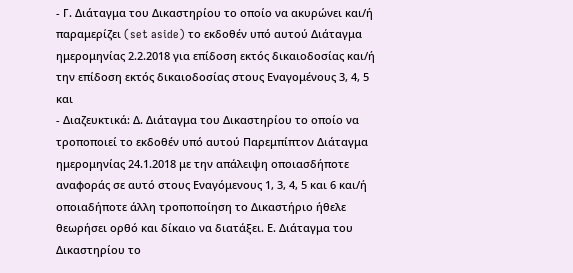- Γ. Διάταγμα του Δικαστηρίου το οποίο να ακυρώνει και/ή παραμερίζει (set aside) το εκδοθέν υπό αυτού Διάταγμα ημερομηνίας 2.2.2018 για επίδοση εκτός δικαιοδοσίας και/ή την επίδοση εκτός δικαιοδοσίας στους Εναγομένους 3, 4, 5 και
- Διαζευκτικά: Δ. Διάταγμα του Δικαστηρίου το οποίο να τροποποιεί το εκδοθέν υπό αυτού Παρεμπίπτον Διάταγμα ημερομηνίας 24.1.2018 με την απάλειψη οποιασδήποτε αναφοράς σε αυτό στους Εναγόμενους 1, 3, 4, 5 και 6 και/ή οποιαδήποτε άλλη τροποποίηση το Δικαστήριο ήθελε θεωρήσει ορθό και δίκαιο να διατάξει. Ε. Διάταγμα του Δικαστηρίου το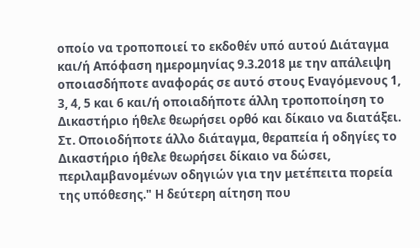οποίο να τροποποιεί το εκδοθέν υπό αυτού Διάταγμα και/ή Απόφαση ημερομηνίας 9.3.2018 με την απάλειψη οποιασδήποτε αναφοράς σε αυτό στους Εναγόμενους 1, 3, 4, 5 και 6 και/ή οποιαδήποτε άλλη τροποποίηση το Δικαστήριο ήθελε θεωρήσει ορθό και δίκαιο να διατάξει. Στ. Οποιοδήποτε άλλο διάταγμα, θεραπεία ή οδηγίες το Δικαστήριο ήθελε θεωρήσει δίκαιο να δώσει, περιλαμβανομένων οδηγιών για την μετέπειτα πορεία της υπόθεσης." Η δεύτερη αίτηση που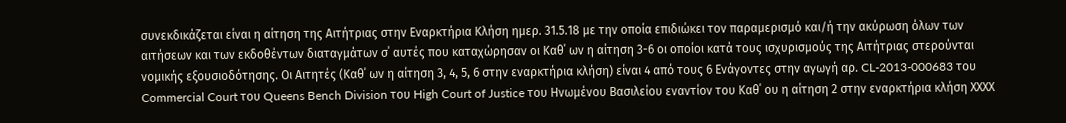συνεκδικάζεται είναι η αίτηση της Αιτήτριας στην Εναρκτήρια Κλήση ημερ. 31.5.18 με την οποία επιδιώκει τον παραμερισμό και/ή την ακύρωση όλων των αιτήσεων και των εκδοθέντων διαταγμάτων σ΄ αυτές που καταχώρησαν οι Καθ΄ ων η αίτηση 3-6 οι οποίοι κατά τους ισχυρισμούς της Αιτήτριας στερούνται νομικής εξουσιοδότησης. Οι Αιτητές (Καθ΄ ων η αίτηση 3, 4, 5, 6 στην εναρκτήρια κλήση) είναι 4 από τους 6 Ενάγοντες στην αγωγή αρ. CL-2013-000683 του Commercial Court του Queens Bench Division του High Court of Justice του Ηνωμένου Βασιλείου εναντίον του Καθ΄ ου η αίτηση 2 στην εναρκτήρια κλήση ΧΧΧΧ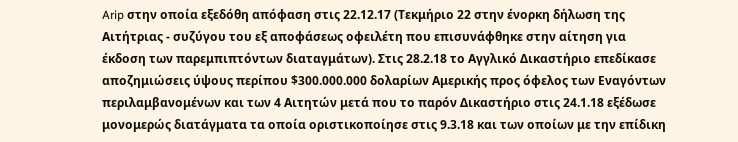Arip στην οποία εξεδόθη απόφαση στις 22.12.17 (Τεκμήριο 22 στην ένορκη δήλωση της Αιτήτριας - συζύγου του εξ αποφάσεως οφειλέτη που επισυνάφθηκε στην αίτηση για έκδοση των παρεμπιπτόντων διαταγμάτων). Στις 28.2.18 το Αγγλικό Δικαστήριο επεδίκασε αποζημιώσεις ύψους περίπου $300.000.000 δολαρίων Αμερικής προς όφελος των Εναγόντων περιλαμβανομένων και των 4 Αιτητών μετά που το παρόν Δικαστήριο στις 24.1.18 εξέδωσε μονομερώς διατάγματα τα οποία οριστικοποίησε στις 9.3.18 και των οποίων με την επίδικη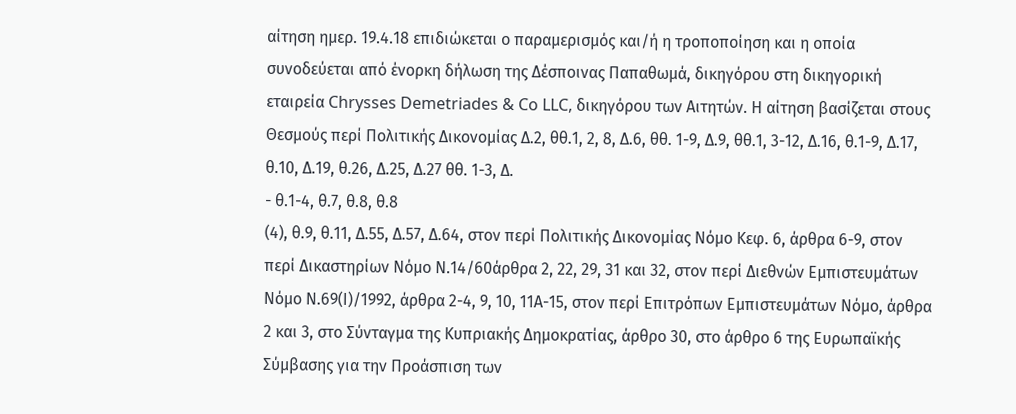αίτηση ημερ. 19.4.18 επιδιώκεται ο παραμερισμός και/ή η τροποποίηση και η οποία συνοδεύεται από ένορκη δήλωση της Δέσποινας Παπαθωμά, δικηγόρου στη δικηγορική εταιρεία Chrysses Demetriades & Co LLC, δικηγόρου των Αιτητών. Η αίτηση βασίζεται στους Θεσμούς περί Πολιτικής Δικονομίας Δ.2, θθ.1, 2, 8, Δ.6, θθ. 1-9, Δ.9, θθ.1, 3-12, Δ.16, θ.1-9, Δ.17, θ.10, Δ.19, θ.26, Δ.25, Δ.27 θθ. 1-3, Δ.
- θ.1-4, θ.7, θ.8, θ.8
(4), θ.9, θ.11, Δ.55, Δ.57, Δ.64, στον περί Πολιτικής Δικονομίας Νόμο Κεφ. 6, άρθρα 6-9, στον περί Δικαστηρίων Νόμο Ν.14/60άρθρα 2, 22, 29, 31 και 32, στον περί Διεθνών Εμπιστευμάτων Νόμο Ν.69(Ι)/1992, άρθρα 2-4, 9, 10, 11Α-15, στον περί Επιτρόπων Εμπιστευμάτων Νόμο, άρθρα 2 και 3, στο Σύνταγμα της Κυπριακής Δημοκρατίας, άρθρο 30, στο άρθρο 6 της Ευρωπαϊκής Σύμβασης για την Προάσπιση των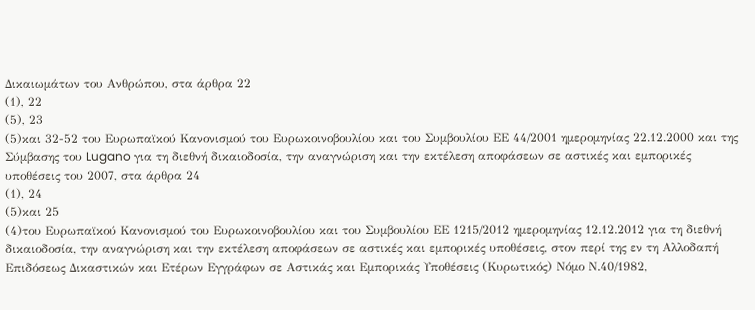Δικαιωμάτων του Ανθρώπου, στα άρθρα 22
(1), 22
(5), 23
(5)και 32-52 του Ευρωπαϊκού Κανονισμού του Ευρωκοινοβουλίου και του Συμβουλίου ΕΕ 44/2001 ημερομηνίας 22.12.2000 και της Σύμβασης του Lugano για τη διεθνή δικαιοδοσία, την αναγνώριση και την εκτέλεση αποφάσεων σε αστικές και εμπορικές υποθέσεις του 2007, στα άρθρα 24
(1), 24
(5)και 25
(4)του Ευρωπαϊκού Κανονισμού του Ευρωκοινοβουλίου και του Συμβουλίου ΕΕ 1215/2012 ημερομηνίας 12.12.2012 για τη διεθνή δικαιοδοσία, την αναγνώριση και την εκτέλεση αποφάσεων σε αστικές και εμπορικές υποθέσεις, στον περί της εν τη Αλλοδαπή Επιδόσεως Δικαστικών και Ετέρων Εγγράφων σε Αστικάς και Εμπορικάς Υποθέσεις (Κυρωτικός) Νόμο Ν.40/1982,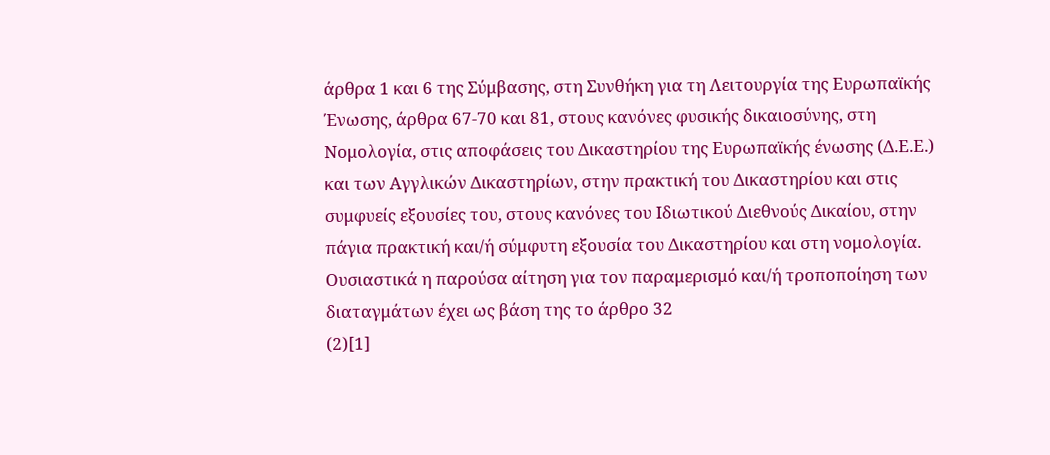άρθρα 1 και 6 της Σύμβασης, στη Συνθήκη για τη Λειτουργία της Ευρωπαϊκής Ένωσης, άρθρα 67-70 και 81, στους κανόνες φυσικής δικαιοσύνης, στη Νομολογία, στις αποφάσεις του Δικαστηρίου της Ευρωπαϊκής ένωσης (Δ.Ε.Ε.) και των Αγγλικών Δικαστηρίων, στην πρακτική του Δικαστηρίου και στις συμφυείς εξουσίες του, στους κανόνες του Ιδιωτικού Διεθνούς Δικαίου, στην πάγια πρακτική και/ή σύμφυτη εξουσία του Δικαστηρίου και στη νομολογία. Ουσιαστικά η παρούσα αίτηση για τον παραμερισμό και/ή τροποποίηση των διαταγμάτων έχει ως βάση της το άρθρο 32
(2)[1]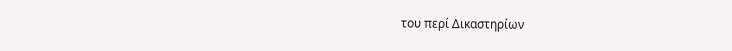του περί Δικαστηρίων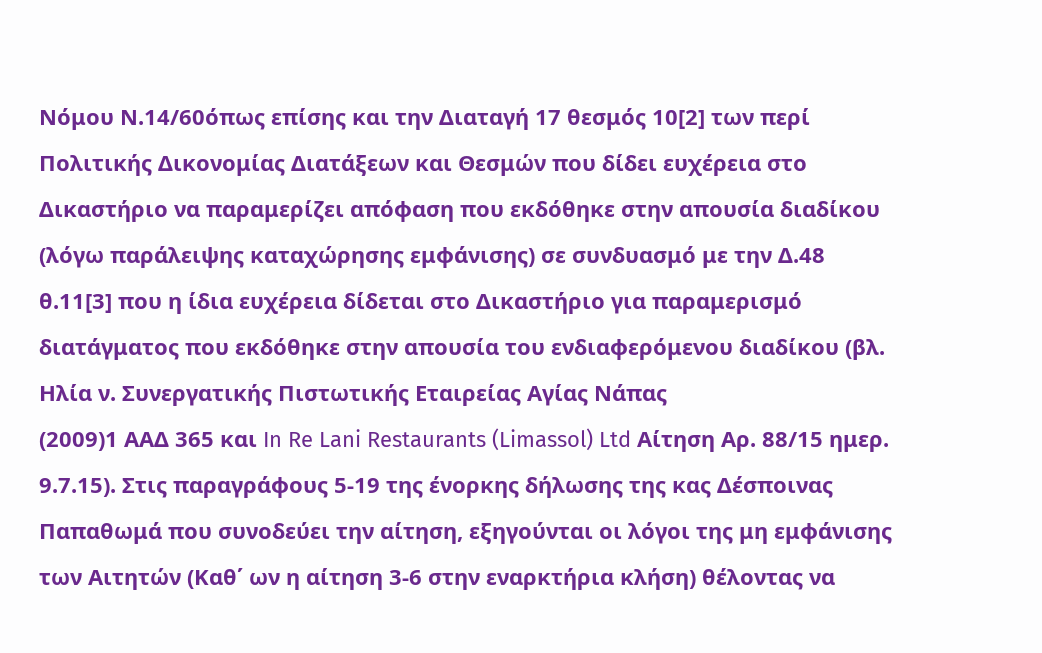Νόμου Ν.14/60όπως επίσης και την Διαταγή 17 θεσμός 10[2] των περί Πολιτικής Δικονομίας Διατάξεων και Θεσμών που δίδει ευχέρεια στο Δικαστήριο να παραμερίζει απόφαση που εκδόθηκε στην απουσία διαδίκου (λόγω παράλειψης καταχώρησης εμφάνισης) σε συνδυασμό με την Δ.48 θ.11[3] που η ίδια ευχέρεια δίδεται στο Δικαστήριο για παραμερισμό διατάγματος που εκδόθηκε στην απουσία του ενδιαφερόμενου διαδίκου (βλ. Ηλία ν. Συνεργατικής Πιστωτικής Εταιρείας Αγίας Νάπας
(2009)1 ΑΑΔ 365 και In Re Lani Restaurants (Limassol) Ltd Αίτηση Αρ. 88/15 ημερ. 9.7.15). Στις παραγράφους 5-19 της ένορκης δήλωσης της κας Δέσποινας Παπαθωμά που συνοδεύει την αίτηση, εξηγούνται οι λόγοι της μη εμφάνισης των Αιτητών (Καθ΄ ων η αίτηση 3-6 στην εναρκτήρια κλήση) θέλοντας να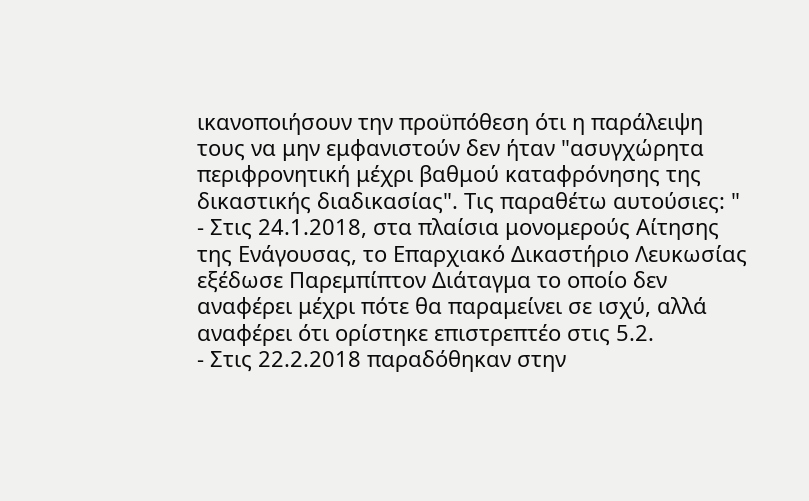ικανοποιήσουν την προϋπόθεση ότι η παράλειψη τους να μην εμφανιστούν δεν ήταν "ασυγχώρητα περιφρονητική μέχρι βαθμού καταφρόνησης της δικαστικής διαδικασίας". Τις παραθέτω αυτούσιες: "
- Στις 24.1.2018, στα πλαίσια μονομερούς Αίτησης της Ενάγουσας, το Επαρχιακό Δικαστήριο Λευκωσίας εξέδωσε Παρεμπίπτον Διάταγμα το οποίο δεν αναφέρει μέχρι πότε θα παραμείνει σε ισχύ, αλλά αναφέρει ότι ορίστηκε επιστρεπτέο στις 5.2.
- Στις 22.2.2018 παραδόθηκαν στην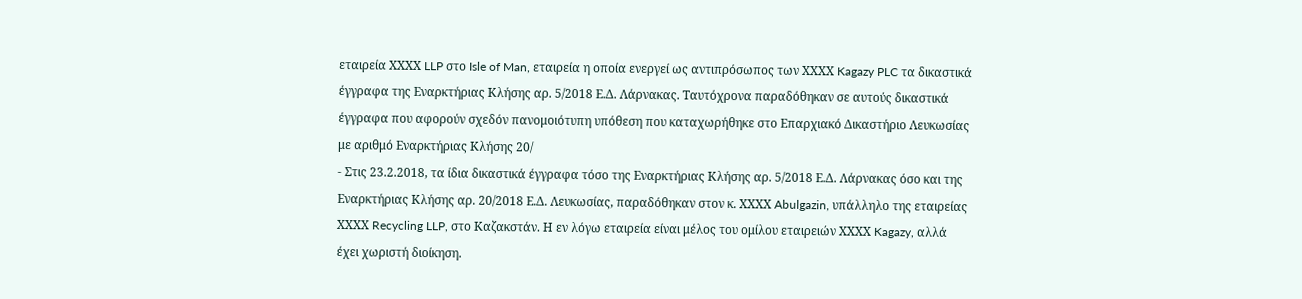εταιρεία ΧΧΧΧ LLP στο Isle of Man, εταιρεία η οποία ενεργεί ως αντιπρόσωπος των ΧΧΧΧ Kagazy PLC τα δικαστικά έγγραφα της Εναρκτήριας Κλήσης αρ. 5/2018 Ε.Δ. Λάρνακας. Ταυτόχρονα παραδόθηκαν σε αυτούς δικαστικά έγγραφα που αφορούν σχεδόν πανομοιότυπη υπόθεση που καταχωρήθηκε στο Επαρχιακό Δικαστήριο Λευκωσίας με αριθμό Εναρκτήριας Κλήσης 20/
- Στις 23.2.2018, τα ίδια δικαστικά έγγραφα τόσο της Εναρκτήριας Κλήσης αρ. 5/2018 Ε.Δ. Λάρνακας όσο και της Εναρκτήριας Κλήσης αρ. 20/2018 Ε.Δ. Λευκωσίας, παραδόθηκαν στον κ. ΧΧΧΧ Abulgazin, υπάλληλο της εταιρείας ΧΧΧΧ Recycling LLP, στο Καζακστάν. Η εν λόγω εταιρεία είναι μέλος του ομίλου εταιρειών ΧΧΧΧ Kagazy, αλλά έχει χωριστή διοίκηση.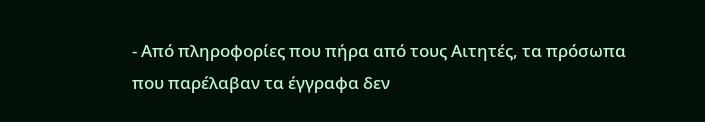- Από πληροφορίες που πήρα από τους Αιτητές, τα πρόσωπα που παρέλαβαν τα έγγραφα δεν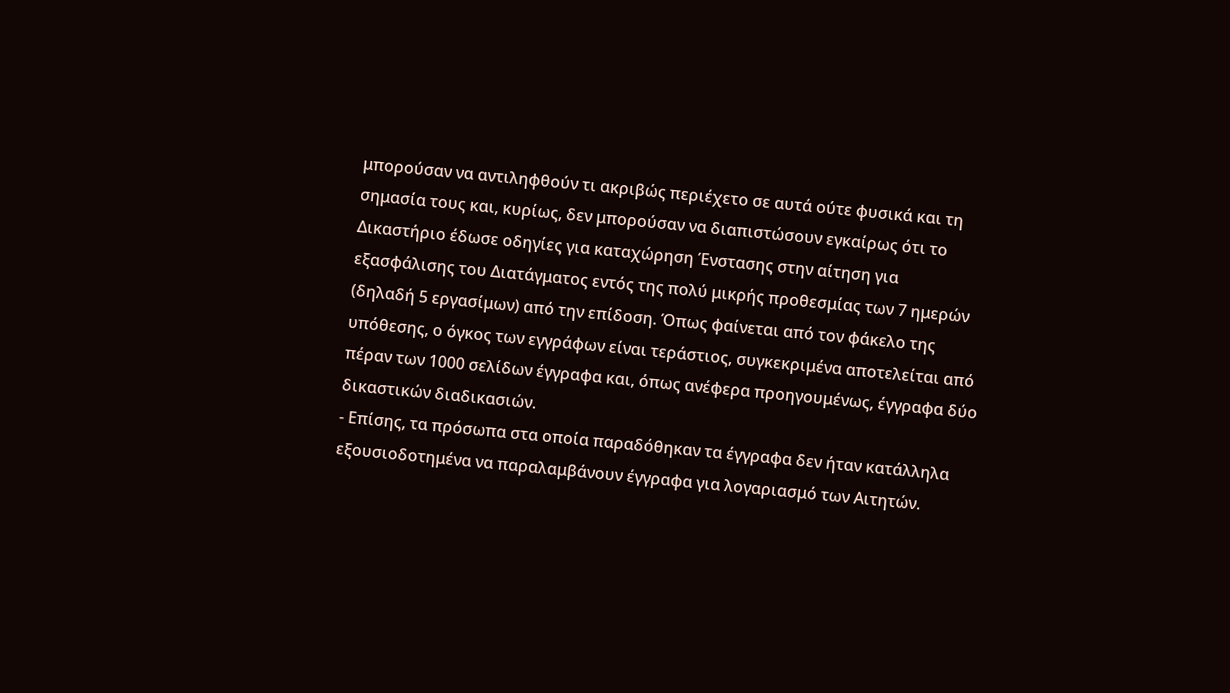μπορούσαν να αντιληφθούν τι ακριβώς περιέχετο σε αυτά ούτε φυσικά και τη σημασία τους και, κυρίως, δεν μπορούσαν να διαπιστώσουν εγκαίρως ότι το Δικαστήριο έδωσε οδηγίες για καταχώρηση Ένστασης στην αίτηση για εξασφάλισης του Διατάγματος εντός της πολύ μικρής προθεσμίας των 7 ημερών (δηλαδή 5 εργασίμων) από την επίδοση. Όπως φαίνεται από τον φάκελο της υπόθεσης, ο όγκος των εγγράφων είναι τεράστιος, συγκεκριμένα αποτελείται από πέραν των 1000 σελίδων έγγραφα και, όπως ανέφερα προηγουμένως, έγγραφα δύο δικαστικών διαδικασιών.
- Επίσης, τα πρόσωπα στα οποία παραδόθηκαν τα έγγραφα δεν ήταν κατάλληλα εξουσιοδοτημένα να παραλαμβάνουν έγγραφα για λογαριασμό των Αιτητών.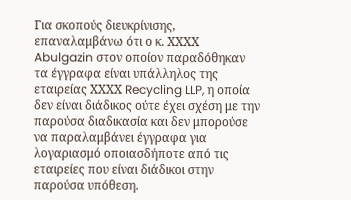Για σκοπούς διευκρίνισης, επαναλαμβάνω ότι ο κ. ΧΧΧΧ Abulgazin στον οποίον παραδόθηκαν τα έγγραφα είναι υπάλληλος της εταιρείας ΧΧΧΧ Recycling LLP, η οποία δεν είναι διάδικος ούτε έχει σχέση με την παρούσα διαδικασία και δεν μπορούσε να παραλαμβάνει έγγραφα για λογαριασμό οποιασδήποτε από τις εταιρείες που είναι διάδικοι στην παρούσα υπόθεση.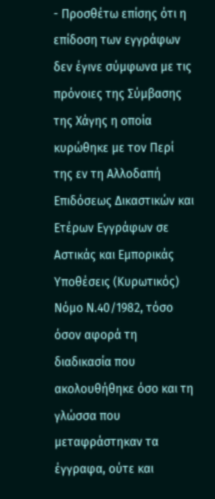- Προσθέτω επίσης ότι η επίδοση των εγγράφων δεν έγινε σύμφωνα με τις πρόνοιες της Σύμβασης της Χάγης η οποία κυρώθηκε με τον Περί της εν τη Αλλοδαπή Επιδόσεως Δικαστικών και Ετέρων Εγγράφων σε Αστικάς και Εμπορικάς Υποθέσεις (Κυρωτικός) Νόμο Ν.40/1982, τόσο όσον αφορά τη διαδικασία που ακολουθήθηκε όσο και τη γλώσσα που μεταφράστηκαν τα έγγραφα, ούτε και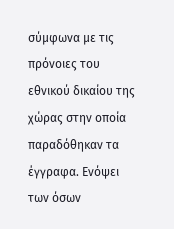σύμφωνα με τις πρόνοιες του εθνικού δικαίου της χώρας στην οποία παραδόθηκαν τα έγγραφα. Ενόψει των όσων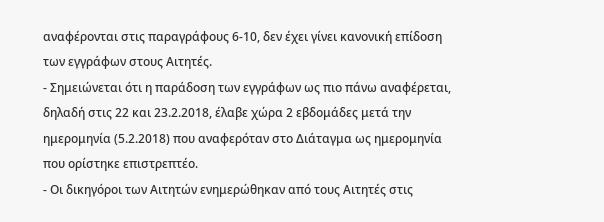αναφέρονται στις παραγράφους 6-10, δεν έχει γίνει κανονική επίδοση των εγγράφων στους Αιτητές.
- Σημειώνεται ότι η παράδοση των εγγράφων ως πιο πάνω αναφέρεται, δηλαδή στις 22 και 23.2.2018, έλαβε χώρα 2 εβδομάδες μετά την ημερομηνία (5.2.2018) που αναφερόταν στο Διάταγμα ως ημερομηνία που ορίστηκε επιστρεπτέο.
- Οι δικηγόροι των Αιτητών ενημερώθηκαν από τους Αιτητές στις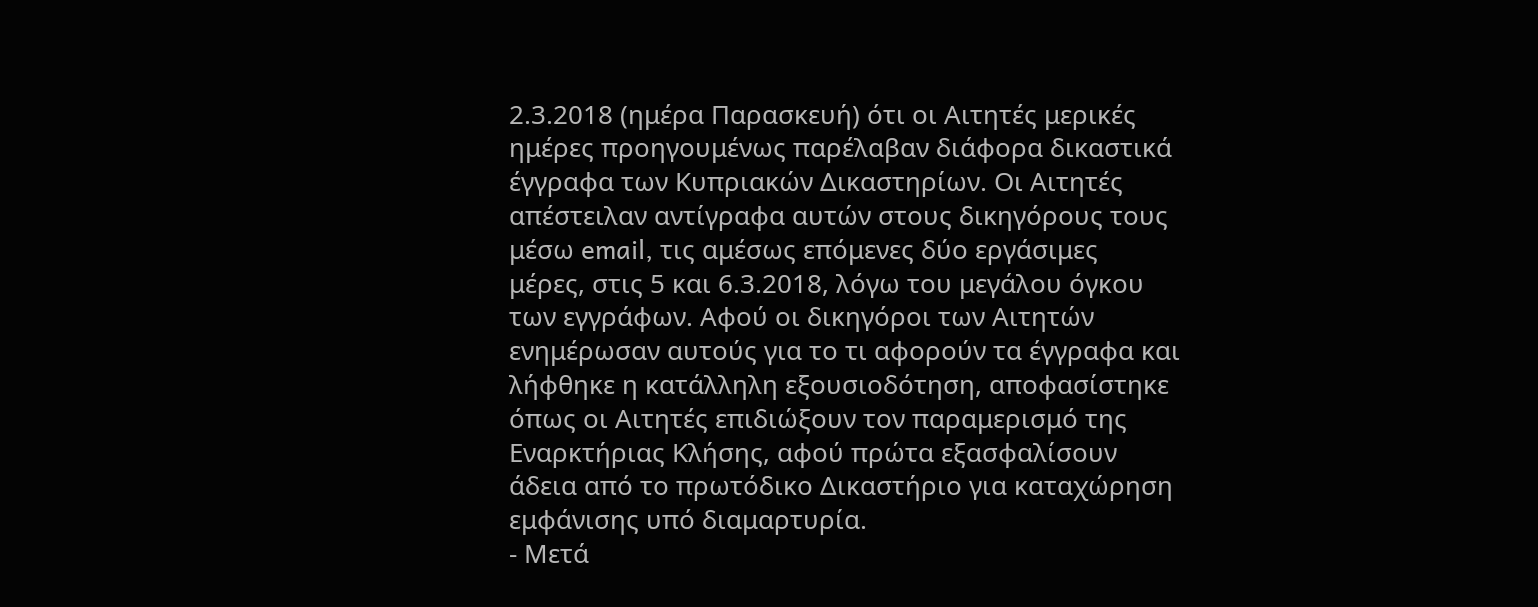2.3.2018 (ημέρα Παρασκευή) ότι οι Αιτητές μερικές ημέρες προηγουμένως παρέλαβαν διάφορα δικαστικά έγγραφα των Κυπριακών Δικαστηρίων. Οι Αιτητές απέστειλαν αντίγραφα αυτών στους δικηγόρους τους μέσω email, τις αμέσως επόμενες δύο εργάσιμες μέρες, στις 5 και 6.3.2018, λόγω του μεγάλου όγκου των εγγράφων. Αφού οι δικηγόροι των Αιτητών ενημέρωσαν αυτούς για το τι αφορούν τα έγγραφα και λήφθηκε η κατάλληλη εξουσιοδότηση, αποφασίστηκε όπως οι Αιτητές επιδιώξουν τον παραμερισμό της Εναρκτήριας Κλήσης, αφού πρώτα εξασφαλίσουν άδεια από το πρωτόδικο Δικαστήριο για καταχώρηση εμφάνισης υπό διαμαρτυρία.
- Μετά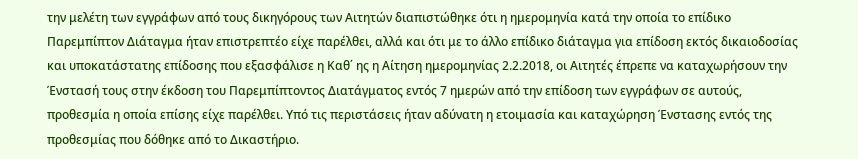την μελέτη των εγγράφων από τους δικηγόρους των Αιτητών διαπιστώθηκε ότι η ημερομηνία κατά την οποία το επίδικο Παρεμπίπτον Διάταγμα ήταν επιστρεπτέο είχε παρέλθει, αλλά και ότι με το άλλο επίδικο διάταγμα για επίδοση εκτός δικαιοδοσίας και υποκατάστατης επίδοσης που εξασφάλισε η Καθ΄ ης η Αίτηση ημερομηνίας 2.2.2018, οι Αιτητές έπρεπε να καταχωρήσουν την Ένστασή τους στην έκδοση του Παρεμπίπτοντος Διατάγματος εντός 7 ημερών από την επίδοση των εγγράφων σε αυτούς, προθεσμία η οποία επίσης είχε παρέλθει. Υπό τις περιστάσεις ήταν αδύνατη η ετοιμασία και καταχώρηση Ένστασης εντός της προθεσμίας που δόθηκε από το Δικαστήριο.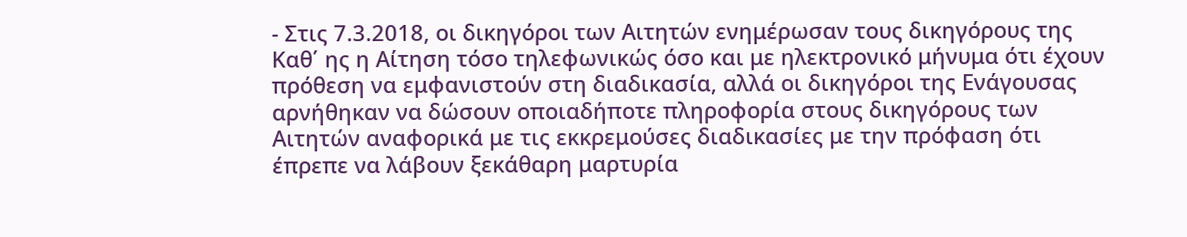- Στις 7.3.2018, οι δικηγόροι των Αιτητών ενημέρωσαν τους δικηγόρους της Καθ΄ ης η Αίτηση τόσο τηλεφωνικώς όσο και με ηλεκτρονικό μήνυμα ότι έχουν πρόθεση να εμφανιστούν στη διαδικασία, αλλά οι δικηγόροι της Ενάγουσας αρνήθηκαν να δώσουν οποιαδήποτε πληροφορία στους δικηγόρους των Αιτητών αναφορικά με τις εκκρεμούσες διαδικασίες με την πρόφαση ότι έπρεπε να λάβουν ξεκάθαρη μαρτυρία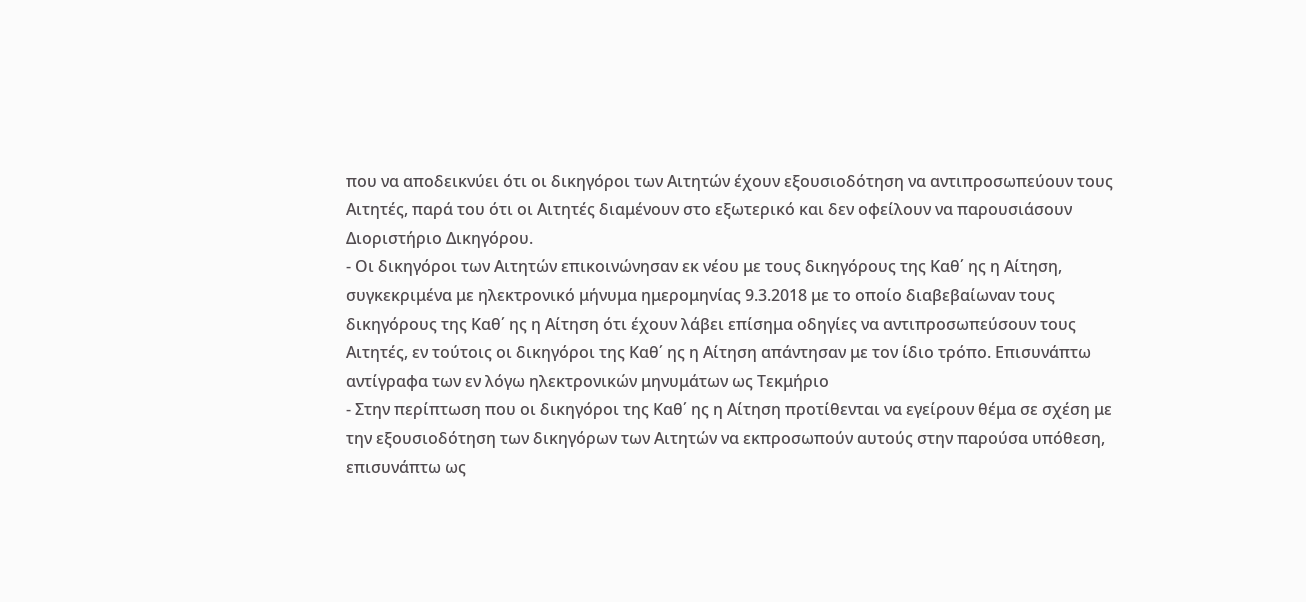που να αποδεικνύει ότι οι δικηγόροι των Αιτητών έχουν εξουσιοδότηση να αντιπροσωπεύουν τους Αιτητές, παρά του ότι οι Αιτητές διαμένουν στο εξωτερικό και δεν οφείλουν να παρουσιάσουν Διοριστήριο Δικηγόρου.
- Οι δικηγόροι των Αιτητών επικοινώνησαν εκ νέου με τους δικηγόρους της Καθ΄ ης η Αίτηση, συγκεκριμένα με ηλεκτρονικό μήνυμα ημερομηνίας 9.3.2018 με το οποίο διαβεβαίωναν τους δικηγόρους της Καθ΄ ης η Αίτηση ότι έχουν λάβει επίσημα οδηγίες να αντιπροσωπεύσουν τους Αιτητές, εν τούτοις οι δικηγόροι της Καθ΄ ης η Αίτηση απάντησαν με τον ίδιο τρόπο. Επισυνάπτω αντίγραφα των εν λόγω ηλεκτρονικών μηνυμάτων ως Τεκμήριο
- Στην περίπτωση που οι δικηγόροι της Καθ΄ ης η Αίτηση προτίθενται να εγείρουν θέμα σε σχέση με την εξουσιοδότηση των δικηγόρων των Αιτητών να εκπροσωπούν αυτούς στην παρούσα υπόθεση, επισυνάπτω ως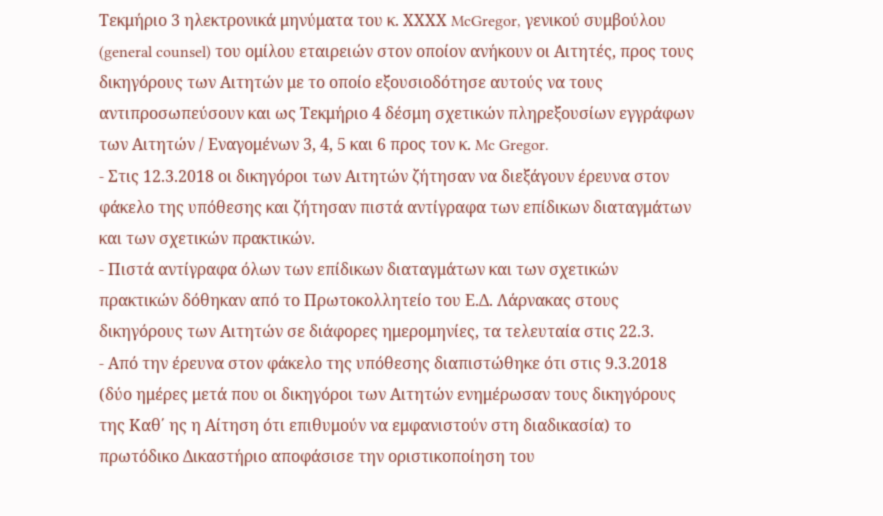Τεκμήριο 3 ηλεκτρονικά μηνύματα του κ. ΧΧΧΧ McGregor, γενικού συμβούλου (general counsel) του ομίλου εταιρειών στον οποίον ανήκουν οι Αιτητές, προς τους δικηγόρους των Αιτητών με το οποίο εξουσιοδότησε αυτούς να τους αντιπροσωπεύσουν και ως Τεκμήριο 4 δέσμη σχετικών πληρεξουσίων εγγράφων των Αιτητών / Εναγομένων 3, 4, 5 και 6 προς τον κ. Mc Gregor.
- Στις 12.3.2018 οι δικηγόροι των Αιτητών ζήτησαν να διεξάγουν έρευνα στον φάκελο της υπόθεσης και ζήτησαν πιστά αντίγραφα των επίδικων διαταγμάτων και των σχετικών πρακτικών.
- Πιστά αντίγραφα όλων των επίδικων διαταγμάτων και των σχετικών πρακτικών δόθηκαν από το Πρωτοκολλητείο του Ε.Δ. Λάρνακας στους δικηγόρους των Αιτητών σε διάφορες ημερομηνίες, τα τελευταία στις 22.3.
- Από την έρευνα στον φάκελο της υπόθεσης διαπιστώθηκε ότι στις 9.3.2018 (δύο ημέρες μετά που οι δικηγόροι των Αιτητών ενημέρωσαν τους δικηγόρους της Καθ΄ ης η Αίτηση ότι επιθυμούν να εμφανιστούν στη διαδικασία) το πρωτόδικο Δικαστήριο αποφάσισε την οριστικοποίηση του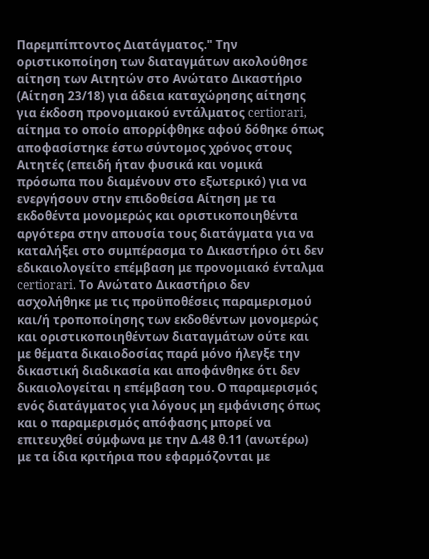Παρεμπίπτοντος Διατάγματος." Την οριστικοποίηση των διαταγμάτων ακολούθησε αίτηση των Αιτητών στο Ανώτατο Δικαστήριο (Αίτηση 23/18) για άδεια καταχώρησης αίτησης για έκδοση προνομιακού εντάλματος certiorari, αίτημα το οποίο απορρίφθηκε αφού δόθηκε όπως αποφασίστηκε έστω σύντομος χρόνος στους Αιτητές (επειδή ήταν φυσικά και νομικά πρόσωπα που διαμένουν στο εξωτερικό) για να ενεργήσουν στην επιδοθείσα Αίτηση με τα εκδοθέντα μονομερώς και οριστικοποιηθέντα αργότερα στην απουσία τους διατάγματα για να καταλήξει στο συμπέρασμα το Δικαστήριο ότι δεν εδικαιολογείτο επέμβαση με προνομιακό ένταλμα certiorari. Το Ανώτατο Δικαστήριο δεν ασχολήθηκε με τις προϋποθέσεις παραμερισμού και/ή τροποποίησης των εκδοθέντων μονομερώς και οριστικοποιηθέντων διαταγμάτων ούτε και με θέματα δικαιοδοσίας παρά μόνο ήλεγξε την δικαστική διαδικασία και αποφάνθηκε ότι δεν δικαιολογείται η επέμβαση του. Ο παραμερισμός ενός διατάγματος για λόγους μη εμφάνισης όπως και ο παραμερισμός απόφασης μπορεί να επιτευχθεί σύμφωνα με την Δ.48 θ.11 (ανωτέρω) με τα ίδια κριτήρια που εφαρμόζονται με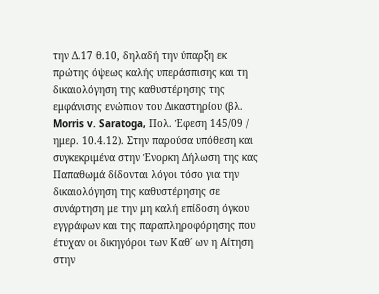την Δ.17 θ.10, δηλαδή την ύπαρξη εκ πρώτης όψεως καλής υπεράσπισης και τη δικαιολόγηση της καθυστέρησης της εμφάνισης ενώπιον του Δικαστηρίου (βλ. Morris v. Saratoga, Πολ. Έφεση 145/09 / ημερ. 10.4.12). Στην παρούσα υπόθεση και συγκεκριμένα στην Ένορκη Δήλωση της κας Παπαθωμά δίδονται λόγοι τόσο για την δικαιολόγηση της καθυστέρησης σε συνάρτηση με την μη καλή επίδοση όγκου εγγράφων και της παραπληροφόρησης που έτυχαν οι δικηγόροι των Καθ΄ ων η Αίτηση στην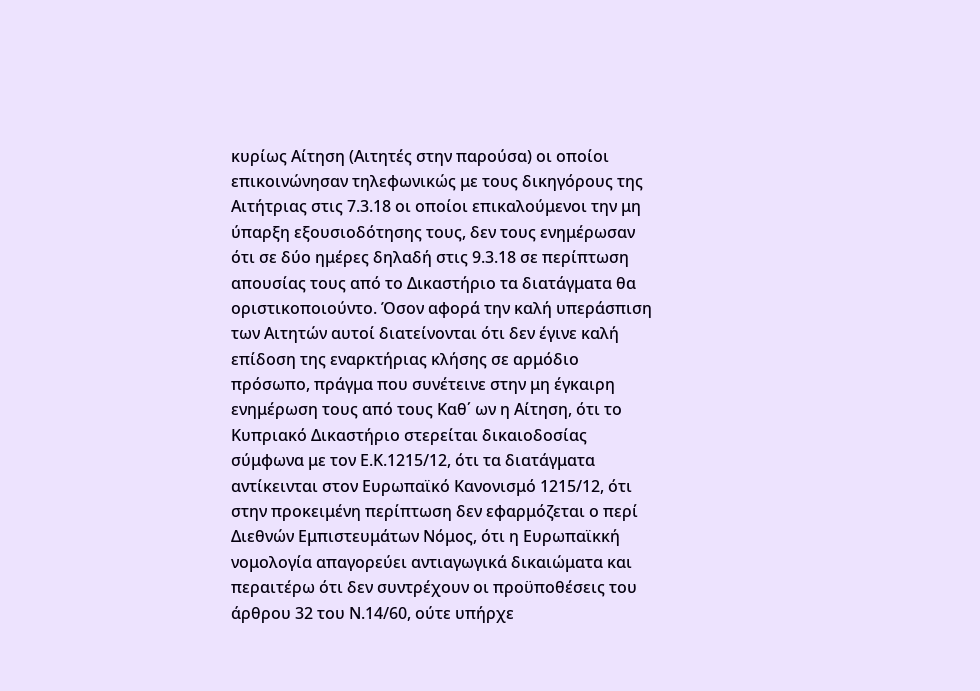κυρίως Αίτηση (Αιτητές στην παρούσα) οι οποίοι επικοινώνησαν τηλεφωνικώς με τους δικηγόρους της Αιτήτριας στις 7.3.18 οι οποίοι επικαλούμενοι την μη ύπαρξη εξουσιοδότησης τους, δεν τους ενημέρωσαν ότι σε δύο ημέρες δηλαδή στις 9.3.18 σε περίπτωση απουσίας τους από το Δικαστήριο τα διατάγματα θα οριστικοποιούντο. Όσον αφορά την καλή υπεράσπιση των Αιτητών αυτοί διατείνονται ότι δεν έγινε καλή επίδοση της εναρκτήριας κλήσης σε αρμόδιο πρόσωπο, πράγμα που συνέτεινε στην μη έγκαιρη ενημέρωση τους από τους Καθ΄ ων η Αίτηση, ότι το Κυπριακό Δικαστήριο στερείται δικαιοδοσίας σύμφωνα με τον Ε.Κ.1215/12, ότι τα διατάγματα αντίκεινται στον Ευρωπαϊκό Κανονισμό 1215/12, ότι στην προκειμένη περίπτωση δεν εφαρμόζεται ο περί Διεθνών Εμπιστευμάτων Νόμος, ότι η Ευρωπαϊκκή νομολογία απαγορεύει αντιαγωγικά δικαιώματα και περαιτέρω ότι δεν συντρέχουν οι προϋποθέσεις του άρθρου 32 του Ν.14/60, ούτε υπήρχε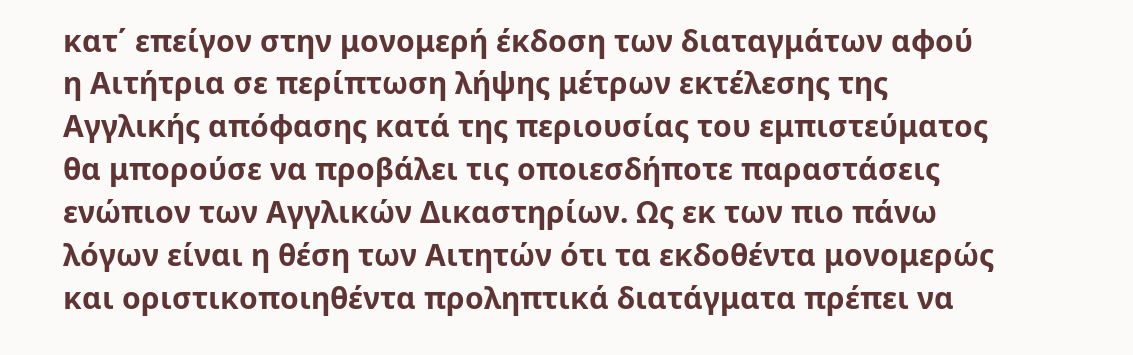κατ΄ επείγον στην μονομερή έκδοση των διαταγμάτων αφού η Αιτήτρια σε περίπτωση λήψης μέτρων εκτέλεσης της Αγγλικής απόφασης κατά της περιουσίας του εμπιστεύματος θα μπορούσε να προβάλει τις οποιεσδήποτε παραστάσεις ενώπιον των Αγγλικών Δικαστηρίων. Ως εκ των πιο πάνω λόγων είναι η θέση των Αιτητών ότι τα εκδοθέντα μονομερώς και οριστικοποιηθέντα προληπτικά διατάγματα πρέπει να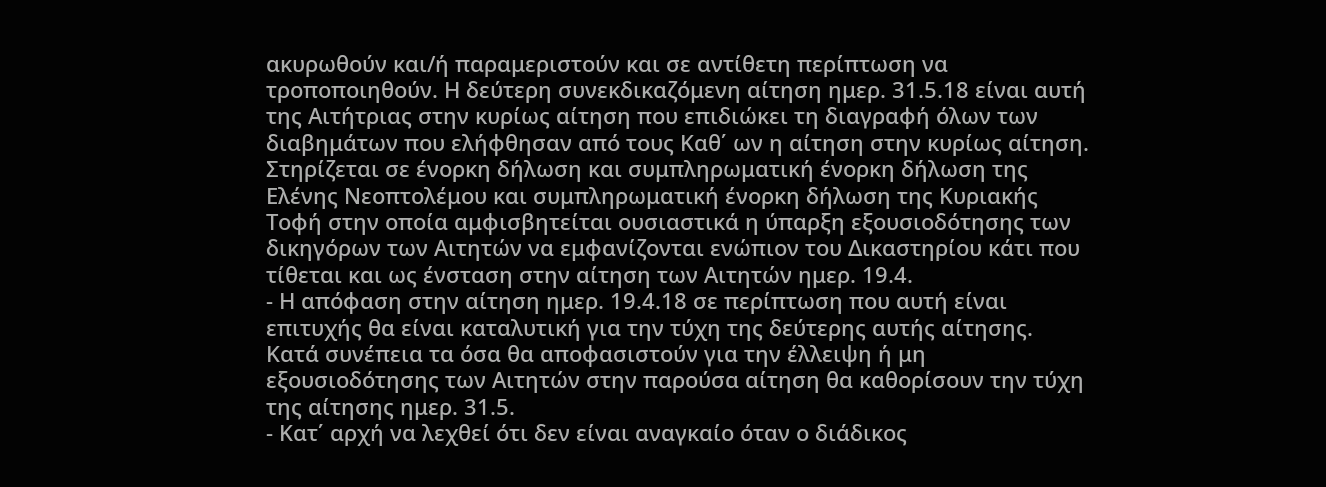ακυρωθούν και/ή παραμεριστούν και σε αντίθετη περίπτωση να τροποποιηθούν. Η δεύτερη συνεκδικαζόμενη αίτηση ημερ. 31.5.18 είναι αυτή της Αιτήτριας στην κυρίως αίτηση που επιδιώκει τη διαγραφή όλων των διαβημάτων που ελήφθησαν από τους Καθ΄ ων η αίτηση στην κυρίως αίτηση. Στηρίζεται σε ένορκη δήλωση και συμπληρωματική ένορκη δήλωση της Ελένης Νεοπτολέμου και συμπληρωματική ένορκη δήλωση της Κυριακής Τοφή στην οποία αμφισβητείται ουσιαστικά η ύπαρξη εξουσιοδότησης των δικηγόρων των Αιτητών να εμφανίζονται ενώπιον του Δικαστηρίου κάτι που τίθεται και ως ένσταση στην αίτηση των Αιτητών ημερ. 19.4.
- Η απόφαση στην αίτηση ημερ. 19.4.18 σε περίπτωση που αυτή είναι επιτυχής θα είναι καταλυτική για την τύχη της δεύτερης αυτής αίτησης. Κατά συνέπεια τα όσα θα αποφασιστούν για την έλλειψη ή μη εξουσιοδότησης των Αιτητών στην παρούσα αίτηση θα καθορίσουν την τύχη της αίτησης ημερ. 31.5.
- Κατ΄ αρχή να λεχθεί ότι δεν είναι αναγκαίο όταν ο διάδικος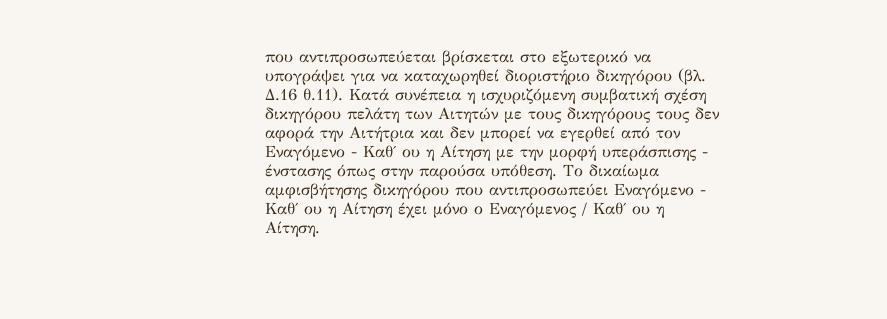που αντιπροσωπεύεται βρίσκεται στο εξωτερικό να υπογράψει για να καταχωρηθεί διοριστήριο δικηγόρου (βλ. Δ.16 θ.11). Κατά συνέπεια η ισχυριζόμενη συμβατική σχέση δικηγόρου πελάτη των Αιτητών με τους δικηγόρους τους δεν αφορά την Αιτήτρια και δεν μπορεί να εγερθεί από τον Εναγόμενο - Καθ΄ ου η Αίτηση με την μορφή υπεράσπισης - ένστασης όπως στην παρούσα υπόθεση. Το δικαίωμα αμφισβήτησης δικηγόρου που αντιπροσωπεύει Εναγόμενο - Καθ΄ ου η Αίτηση έχει μόνο ο Εναγόμενος / Καθ΄ ου η Αίτηση.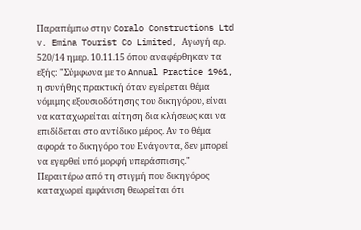Παραπέμπω στην Coralo Constructions Ltd v. Emina Tourist Co Limited, Αγωγή αρ. 520/14 ημερ. 10.11.15 όπου αναφέρθηκαν τα εξής: "Σύμφωνα με το Annual Practice 1961, η συνήθης πρακτική όταν εγείρεται θέμα νόμιμης εξουσιοδότησης του δικηγόρου, είναι να καταχωρείται αίτηση δια κλήσεως και να επιδίδεται στο αντίδικο μέρος. Αν το θέμα αφορά το δικηγόρο του Ενάγοντα, δεν μπορεί να εγερθεί υπό μορφή υπεράσπισης." Περαιτέρω από τη στιγμή που δικηγόρος καταχωρεί εμφάνιση θεωρείται ότι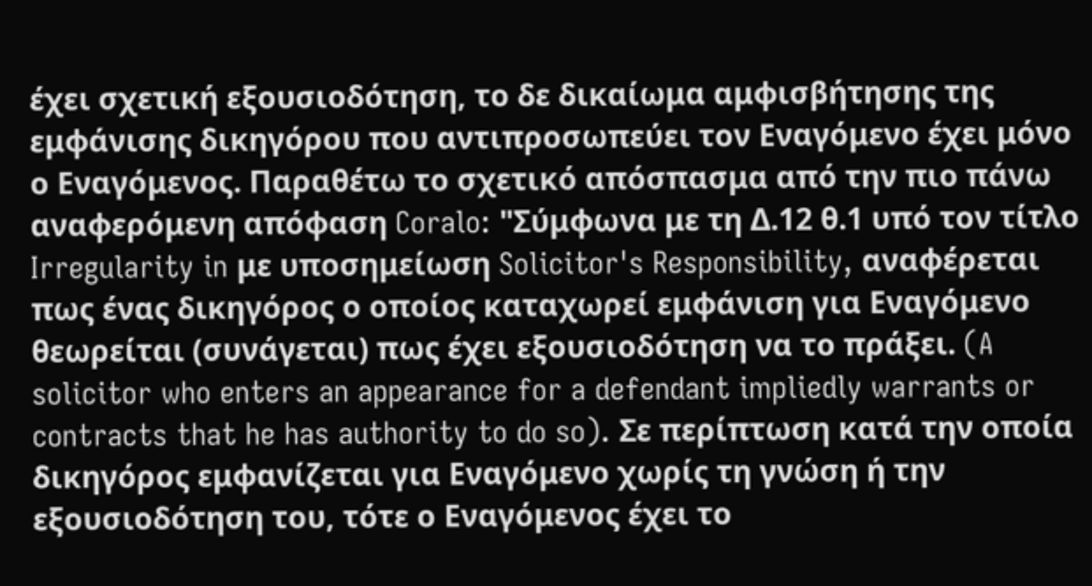έχει σχετική εξουσιοδότηση, το δε δικαίωμα αμφισβήτησης της εμφάνισης δικηγόρου που αντιπροσωπεύει τον Εναγόμενο έχει μόνο ο Εναγόμενος. Παραθέτω το σχετικό απόσπασμα από την πιο πάνω αναφερόμενη απόφαση Coralo: "Σύμφωνα με τη Δ.12 θ.1 υπό τον τίτλο Irregularity in με υποσημείωση Solicitor's Responsibility, αναφέρεται πως ένας δικηγόρος ο οποίος καταχωρεί εμφάνιση για Εναγόμενο θεωρείται (συνάγεται) πως έχει εξουσιοδότηση να το πράξει. (A solicitor who enters an appearance for a defendant impliedly warrants or contracts that he has authority to do so). Σε περίπτωση κατά την οποία δικηγόρος εμφανίζεται για Εναγόμενο χωρίς τη γνώση ή την εξουσιοδότηση του, τότε ο Εναγόμενος έχει το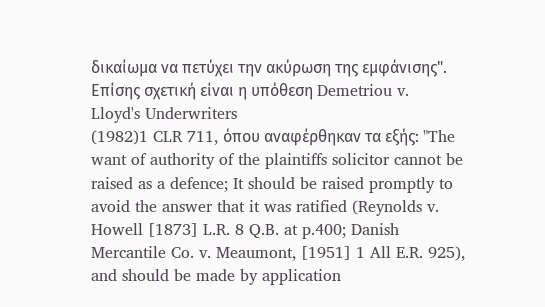δικαίωμα να πετύχει την ακύρωση της εμφάνισης". Επίσης σχετική είναι η υπόθεση Demetriou v. Lloyd's Underwriters
(1982)1 CLR 711, όπου αναφέρθηκαν τα εξής: "The want of authority of the plaintiffs solicitor cannot be raised as a defence; It should be raised promptly to avoid the answer that it was ratified (Reynolds v. Howell [1873] L.R. 8 Q.B. at p.400; Danish Mercantile Co. v. Meaumont, [1951] 1 All E.R. 925), and should be made by application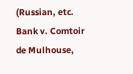(Russian, etc. Bank v. Comtoir de Mulhouse,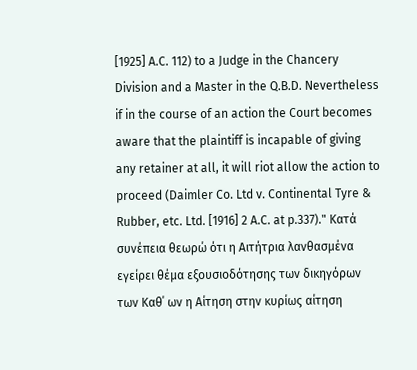[1925] A.C. 112) to a Judge in the Chancery Division and a Master in the Q.B.D. Nevertheless if in the course of an action the Court becomes aware that the plaintiff is incapable of giving any retainer at all, it will riot allow the action to proceed (Daimler Co. Ltd v. Continental Tyre & Rubber, etc. Ltd. [1916] 2 A.C. at p.337)." Κατά συνέπεια θεωρώ ότι η Αιτήτρια λανθασμένα εγείρει θέμα εξουσιοδότησης των δικηγόρων των Καθ΄ ων η Αίτηση στην κυρίως αίτηση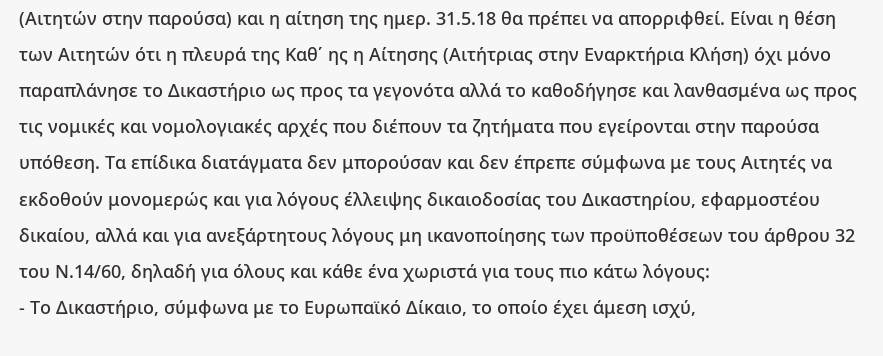(Αιτητών στην παρούσα) και η αίτηση της ημερ. 31.5.18 θα πρέπει να απορριφθεί. Είναι η θέση των Αιτητών ότι η πλευρά της Καθ΄ ης η Αίτησης (Αιτήτριας στην Εναρκτήρια Κλήση) όχι μόνο παραπλάνησε το Δικαστήριο ως προς τα γεγονότα αλλά το καθοδήγησε και λανθασμένα ως προς τις νομικές και νομολογιακές αρχές που διέπουν τα ζητήματα που εγείρονται στην παρούσα υπόθεση. Τα επίδικα διατάγματα δεν μπορούσαν και δεν έπρεπε σύμφωνα με τους Αιτητές να εκδοθούν μονομερώς και για λόγους έλλειψης δικαιοδοσίας του Δικαστηρίου, εφαρμοστέου δικαίου, αλλά και για ανεξάρτητους λόγους μη ικανοποίησης των προϋποθέσεων του άρθρου 32 του Ν.14/60, δηλαδή για όλους και κάθε ένα χωριστά για τους πιο κάτω λόγους:
- Το Δικαστήριο, σύμφωνα με το Ευρωπαϊκό Δίκαιο, το οποίο έχει άμεση ισχύ,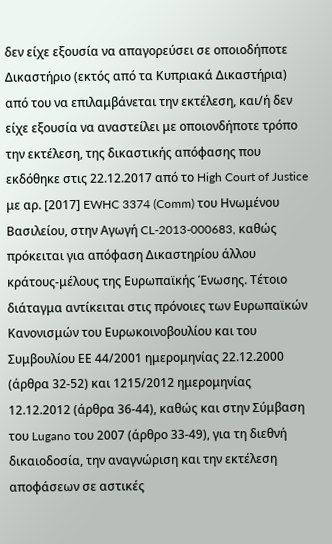δεν είχε εξουσία να απαγορεύσει σε οποιοδήποτε Δικαστήριο (εκτός από τα Κυπριακά Δικαστήρια) από του να επιλαμβάνεται την εκτέλεση, και/ή δεν είχε εξουσία να αναστείλει με οποιονδήποτε τρόπο την εκτέλεση, της δικαστικής απόφασης που εκδόθηκε στις 22.12.2017 από το High Court of Justice με αρ. [2017] EWHC 3374 (Comm) του Ηνωμένου Βασιλείου, στην Αγωγή CL-2013-000683, καθώς πρόκειται για απόφαση Δικαστηρίου άλλου κράτους-μέλους της Ευρωπαϊκής Ένωσης. Τέτοιο διάταγμα αντίκειται στις πρόνοιες των Ευρωπαϊκών Κανονισμών του Ευρωκοινοβουλίου και του Συμβουλίου ΕΕ 44/2001 ημερομηνίας 22.12.2000 (άρθρα 32-52) και 1215/2012 ημερομηνίας 12.12.2012 (άρθρα 36-44), καθώς και στην Σύμβαση του Lugano του 2007 (άρθρο 33-49), για τη διεθνή δικαιοδοσία, την αναγνώριση και την εκτέλεση αποφάσεων σε αστικές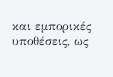και εμπορικές υποθέσεις, ως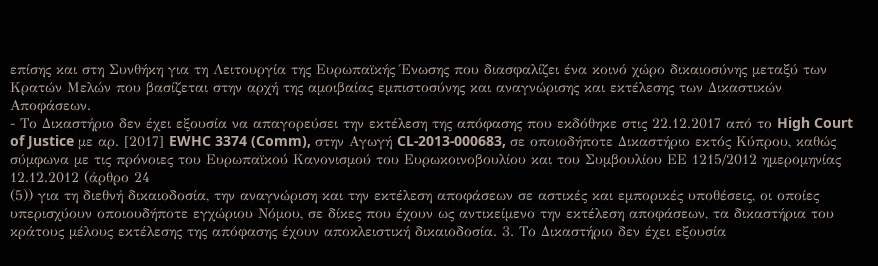επίσης και στη Συνθήκη για τη Λειτουργία της Ευρωπαϊκής Ένωσης που διασφαλίζει ένα κοινό χώρο δικαιοσύνης μεταξύ των Κρατών Μελών που βασίζεται στην αρχή της αμοιβαίας εμπιστοσύνης και αναγνώρισης και εκτέλεσης των Δικαστικών Αποφάσεων.
- Το Δικαστήριο δεν έχει εξουσία να απαγορεύσει την εκτέλεση της απόφασης που εκδόθηκε στις 22.12.2017 από το High Court of Justice με αρ. [2017] EWHC 3374 (Comm), στην Αγωγή CL-2013-000683, σε οποιοδήποτε Δικαστήριο εκτός Κύπρου, καθώς σύμφωνα με τις πρόνοιες του Ευρωπαϊκού Κανονισμού του Ευρωκοινοβουλίου και του Συμβουλίου ΕΕ 1215/2012 ημερομηνίας 12.12.2012 (άρθρο 24
(5)) για τη διεθνή δικαιοδοσία, την αναγνώριση και την εκτέλεση αποφάσεων σε αστικές και εμπορικές υποθέσεις, οι οποίες υπερισχύουν οποιουδήποτε εγχώριου Νόμου, σε δίκες που έχουν ως αντικείμενο την εκτέλεση αποφάσεων, τα δικαστήρια του κράτους μέλους εκτέλεσης της απόφασης έχουν αποκλειστική δικαιοδοσία. 3. Το Δικαστήριο δεν έχει εξουσία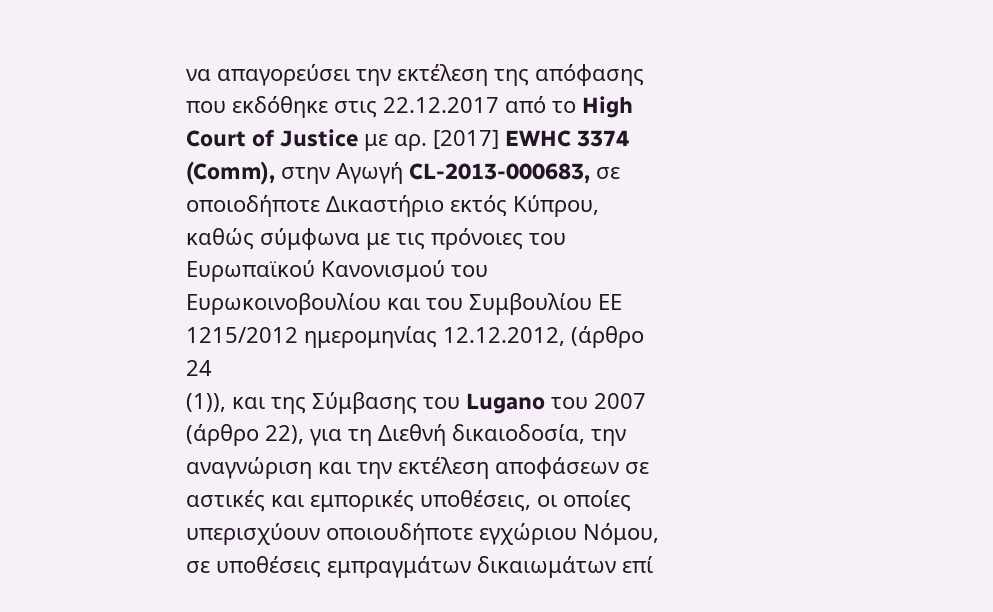να απαγορεύσει την εκτέλεση της απόφασης που εκδόθηκε στις 22.12.2017 από το High Court of Justice με αρ. [2017] EWHC 3374 (Comm), στην Αγωγή CL-2013-000683, σε οποιοδήποτε Δικαστήριο εκτός Κύπρου, καθώς σύμφωνα με τις πρόνοιες του Ευρωπαϊκού Κανονισμού του Ευρωκοινοβουλίου και του Συμβουλίου ΕΕ 1215/2012 ημερομηνίας 12.12.2012, (άρθρο 24
(1)), και της Σύμβασης του Lugano του 2007 (άρθρο 22), για τη Διεθνή δικαιοδοσία, την αναγνώριση και την εκτέλεση αποφάσεων σε αστικές και εμπορικές υποθέσεις, οι οποίες υπερισχύουν οποιουδήποτε εγχώριου Νόμου, σε υποθέσεις εμπραγμάτων δικαιωμάτων επί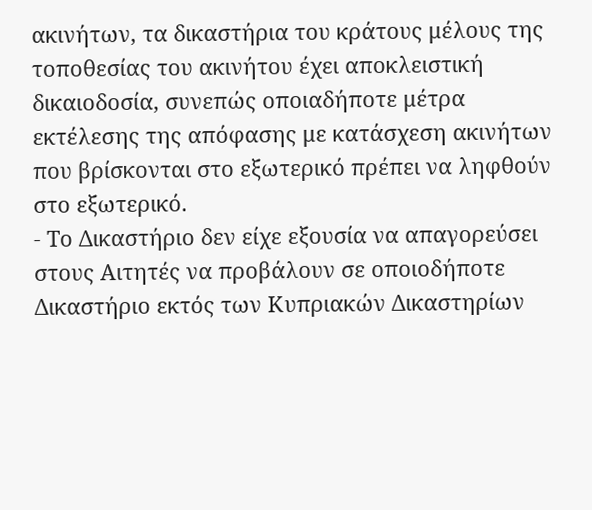ακινήτων, τα δικαστήρια του κράτους μέλους της τοποθεσίας του ακινήτου έχει αποκλειστική δικαιοδοσία, συνεπώς οποιαδήποτε μέτρα εκτέλεσης της απόφασης με κατάσχεση ακινήτων που βρίσκονται στο εξωτερικό πρέπει να ληφθούν στο εξωτερικό.
- Το Δικαστήριο δεν είχε εξουσία να απαγορεύσει στους Αιτητές να προβάλουν σε οποιοδήποτε Δικαστήριο εκτός των Κυπριακών Δικαστηρίων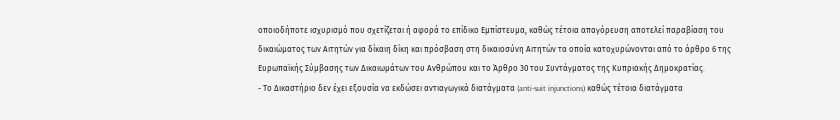οποιοδήποτε ισχυρισμό που σχετίζεται ή αφορά το επίδικο Εμπίστευμα, καθώς τέτοια απαγόρευση αποτελεί παραβίαση του δικαιώματος των Αιτητών για δίκαιη δίκη και πρόσβαση στη δικαιοσύνη Αιτητών τα οποία κατοχυρώνονται από το άρθρο 6 της Ευρωπαϊκής Σύμβασης των Δικαιωμάτων του Ανθρώπου και το Άρθρο 30 του Συντάγματος της Κυπριακής Δημοκρατίας.
- Το Δικαστήριο δεν έχει εξουσία να εκδώσει αντιαγωγικά διατάγματα (anti-suit injunctions) καθώς τέτοια διατάγματα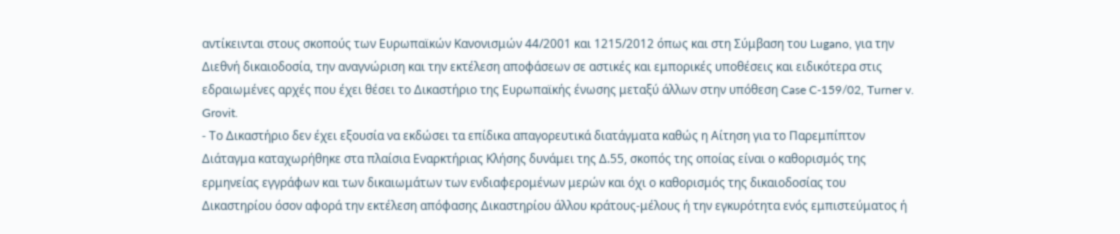αντίκεινται στους σκοπούς των Ευρωπαϊκών Κανονισμών 44/2001 και 1215/2012 όπως και στη Σύμβαση του Lugano, για την Διεθνή δικαιοδοσία, την αναγνώριση και την εκτέλεση αποφάσεων σε αστικές και εμπορικές υποθέσεις και ειδικότερα στις εδραιωμένες αρχές που έχει θέσει το Δικαστήριο της Ευρωπαϊκής ένωσης μεταξύ άλλων στην υπόθεση Case C-159/02, Turner v. Grovit.
- Το Δικαστήριο δεν έχει εξουσία να εκδώσει τα επίδικα απαγορευτικά διατάγματα καθώς η Αίτηση για το Παρεμπίπτον Διάταγμα καταχωρήθηκε στα πλαίσια Εναρκτήριας Κλήσης δυνάμει της Δ.55, σκοπός της οποίας είναι ο καθορισμός της ερμηνείας εγγράφων και των δικαιωμάτων των ενδιαφερομένων μερών και όχι ο καθορισμός της δικαιοδοσίας του Δικαστηρίου όσον αφορά την εκτέλεση απόφασης Δικαστηρίου άλλου κράτους-μέλους ή την εγκυρότητα ενός εμπιστεύματος ή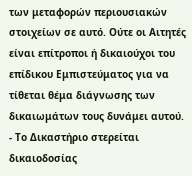των μεταφορών περιουσιακών στοιχείων σε αυτό. Ούτε οι Αιτητές είναι επίτροποι ή δικαιούχοι του επίδικου Εμπιστεύματος για να τίθεται θέμα διάγνωσης των δικαιωμάτων τους δυνάμει αυτού.
- Το Δικαστήριο στερείται δικαιοδοσίας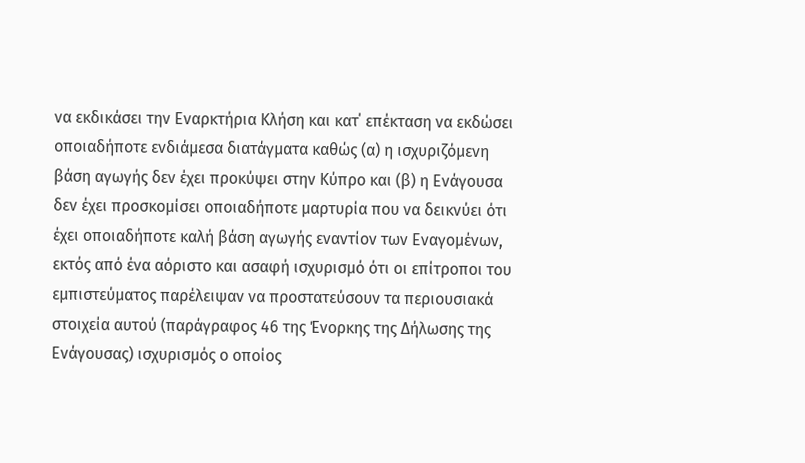να εκδικάσει την Εναρκτήρια Κλήση και κατ΄ επέκταση να εκδώσει οποιαδήποτε ενδιάμεσα διατάγματα καθώς (α) η ισχυριζόμενη βάση αγωγής δεν έχει προκύψει στην Κύπρο και (β) η Ενάγουσα δεν έχει προσκομίσει οποιαδήποτε μαρτυρία που να δεικνύει ότι έχει οποιαδήποτε καλή βάση αγωγής εναντίον των Εναγομένων, εκτός από ένα αόριστο και ασαφή ισχυρισμό ότι οι επίτροποι του εμπιστεύματος παρέλειψαν να προστατεύσουν τα περιουσιακά στοιχεία αυτού (παράγραφος 46 της Ένορκης της Δήλωσης της Ενάγουσας) ισχυρισμός ο οποίος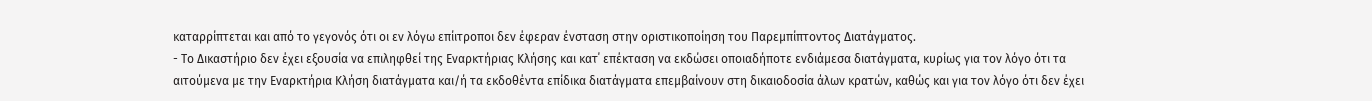καταρρίπτεται και από το γεγονός ότι οι εν λόγω επίιτροποι δεν έφεραν ένσταση στην οριστικοποίηση του Παρεμπίπτοντος Διατάγματος.
- Το Δικαστήριο δεν έχει εξουσία να επιληφθεί της Εναρκτήριας Κλήσης και κατ΄ επέκταση να εκδώσει οποιαδήποτε ενδιάμεσα διατάγματα, κυρίως για τον λόγο ότι τα αιτούμενα με την Εναρκτήρια Κλήση διατάγματα και/ή τα εκδοθέντα επίδικα διατάγματα επεμβαίνουν στη δικαιοδοσία άλων κρατών, καθώς και για τον λόγο ότι δεν έχει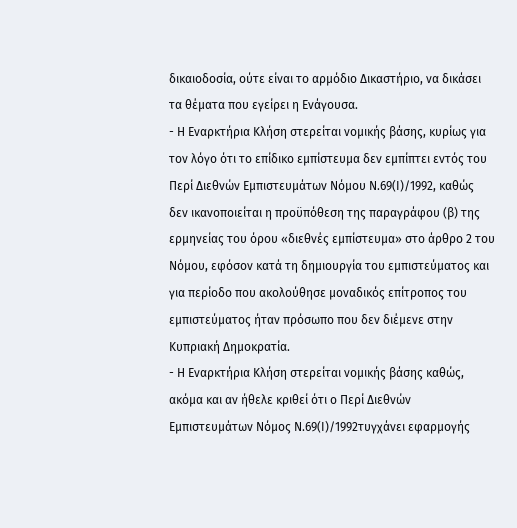δικαιοδοσία, ούτε είναι το αρμόδιο Δικαστήριο, να δικάσει τα θέματα που εγείρει η Ενάγουσα.
- Η Εναρκτήρια Κλήση στερείται νομικής βάσης, κυρίως για τον λόγο ότι το επίδικο εμπίστευμα δεν εμπίπτει εντός του Περί Διεθνών Εμπιστευμάτων Νόμου Ν.69(Ι)/1992, καθώς δεν ικανοποιείται η προϋπόθεση της παραγράφου (β) της ερμηνείας του όρου «διεθνές εμπίστευμα» στο άρθρο 2 του Νόμου, εφόσον κατά τη δημιουργία του εμπιστεύματος και για περίοδο που ακολούθησε μοναδικός επίτροπος του εμπιστεύματος ήταν πρόσωπο που δεν διέμενε στην Κυπριακή Δημοκρατία.
- Η Εναρκτήρια Κλήση στερείται νομικής βάσης καθώς, ακόμα και αν ήθελε κριθεί ότι ο Περί Διεθνών Εμπιστευμάτων Νόμος Ν.69(Ι)/1992τυγχάνει εφαρμογής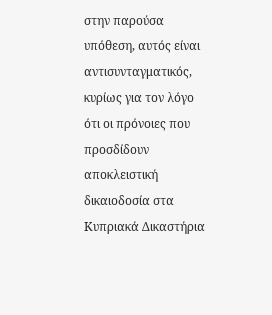στην παρούσα υπόθεση, αυτός είναι αντισυνταγματικός, κυρίως για τον λόγο ότι οι πρόνοιες που προσδίδουν αποκλειστική δικαιοδοσία στα Κυπριακά Δικαστήρια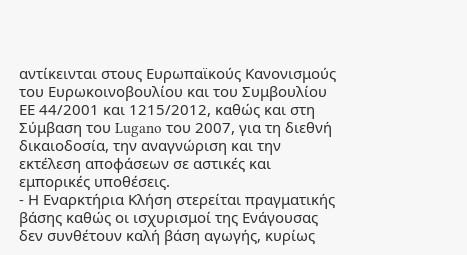αντίκεινται στους Ευρωπαϊκούς Κανονισμούς του Ευρωκοινοβουλίου και του Συμβουλίου ΕΕ 44/2001 και 1215/2012, καθώς και στη Σύμβαση του Lugano του 2007, για τη διεθνή δικαιοδοσία, την αναγνώριση και την εκτέλεση αποφάσεων σε αστικές και εμπορικές υποθέσεις.
- Η Εναρκτήρια Κλήση στερείται πραγματικής βάσης καθώς οι ισχυρισμοί της Ενάγουσας δεν συνθέτουν καλή βάση αγωγής, κυρίως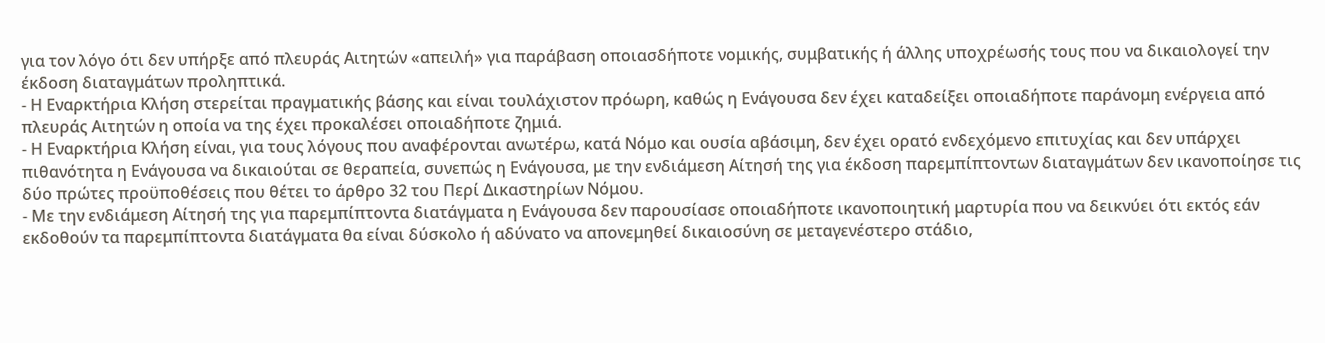για τον λόγο ότι δεν υπήρξε από πλευράς Αιτητών «απειλή» για παράβαση οποιασδήποτε νομικής, συμβατικής ή άλλης υποχρέωσής τους που να δικαιολογεί την έκδοση διαταγμάτων προληπτικά.
- Η Εναρκτήρια Κλήση στερείται πραγματικής βάσης και είναι τουλάχιστον πρόωρη, καθώς η Ενάγουσα δεν έχει καταδείξει οποιαδήποτε παράνομη ενέργεια από πλευράς Αιτητών η οποία να της έχει προκαλέσει οποιαδήποτε ζημιά.
- Η Εναρκτήρια Κλήση είναι, για τους λόγους που αναφέρονται ανωτέρω, κατά Νόμο και ουσία αβάσιμη, δεν έχει ορατό ενδεχόμενο επιτυχίας και δεν υπάρχει πιθανότητα η Ενάγουσα να δικαιούται σε θεραπεία, συνεπώς η Ενάγουσα, με την ενδιάμεση Αίτησή της για έκδοση παρεμπίπτοντων διαταγμάτων δεν ικανοποίησε τις δύο πρώτες προϋποθέσεις που θέτει το άρθρο 32 του Περί Δικαστηρίων Νόμου.
- Με την ενδιάμεση Αίτησή της για παρεμπίπτοντα διατάγματα η Ενάγουσα δεν παρουσίασε οποιαδήποτε ικανοποιητική μαρτυρία που να δεικνύει ότι εκτός εάν εκδοθούν τα παρεμπίπτοντα διατάγματα θα είναι δύσκολο ή αδύνατο να απονεμηθεί δικαιοσύνη σε μεταγενέστερο στάδιο,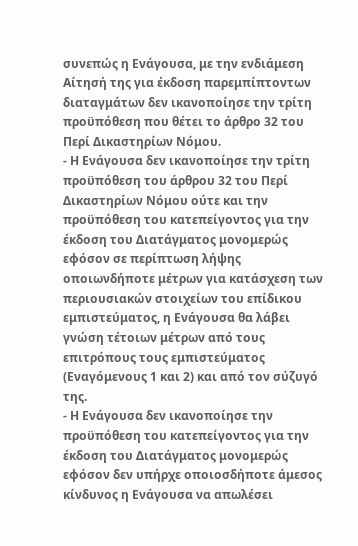συνεπώς η Ενάγουσα, με την ενδιάμεση Αίτησή της για έκδοση παρεμπίπτοντων διαταγμάτων δεν ικανοποίησε την τρίτη προϋπόθεση που θέτει το άρθρο 32 του Περί Δικαστηρίων Νόμου.
- Η Ενάγουσα δεν ικανοποίησε την τρίτη προϋπόθεση του άρθρου 32 του Περί Δικαστηρίων Νόμου ούτε και την προϋπόθεση του κατεπείγοντος για την έκδοση του Διατάγματος μονομερώς εφόσον σε περίπτωση λήψης οποιωνδήποτε μέτρων για κατάσχεση των περιουσιακών στοιχείων του επίδικου εμπιστεύματος, η Ενάγουσα θα λάβει γνώση τέτοιων μέτρων από τους επιτρόπους τους εμπιστεύματος (Εναγόμενους 1 και 2) και από τον σύζυγό της.
- Η Ενάγουσα δεν ικανοποίησε την προϋπόθεση του κατεπείγοντος για την έκδοση του Διατάγματος μονομερώς εφόσον δεν υπήρχε οποιοσδήποτε άμεσος κίνδυνος η Ενάγουσα να απωλέσει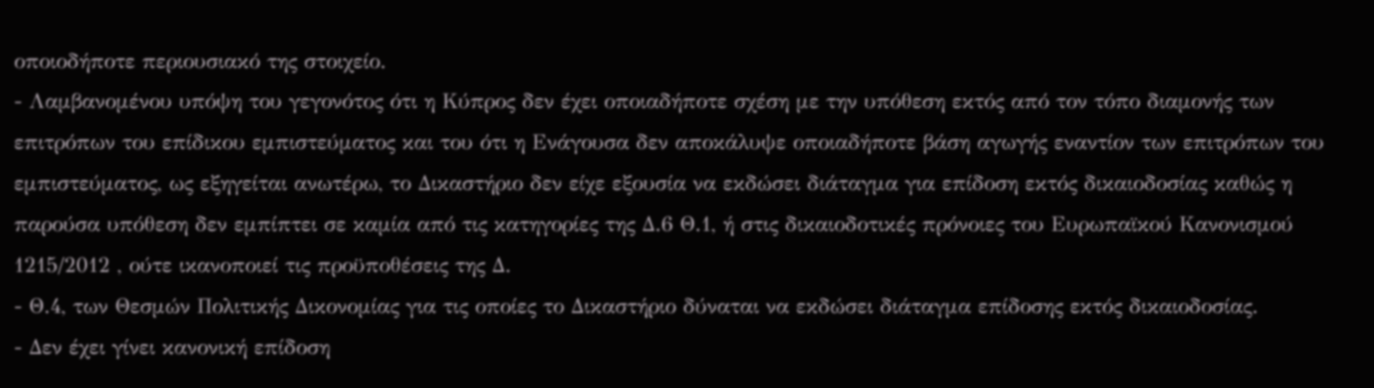οποιοδήποτε περιουσιακό της στοιχείο.
- Λαμβανομένου υπόψη του γεγονότος ότι η Κύπρος δεν έχει οποιαδήποτε σχέση με την υπόθεση εκτός από τον τόπο διαμονής των επιτρόπων του επίδικου εμπιστεύματος και του ότι η Ενάγουσα δεν αποκάλυψε οποιαδήποτε βάση αγωγής εναντίον των επιτρόπων του εμπιστεύματος, ως εξηγείται ανωτέρω, το Δικαστήριο δεν είχε εξουσία να εκδώσει διάταγμα για επίδοση εκτός δικαιοδοσίας καθώς η παρούσα υπόθεση δεν εμπίπτει σε καμία από τις κατηγορίες της Δ.6 Θ.1, ή στις δικαιοδοτικές πρόνοιες του Ευρωπαϊκού Κανονισμού 1215/2012 , ούτε ικανοποιεί τις προϋποθέσεις της Δ.
- Θ.4, των Θεσμών Πολιτικής Δικονομίας για τις οποίες το Δικαστήριο δύναται να εκδώσει διάταγμα επίδοσης εκτός δικαιοδοσίας.
- Δεν έχει γίνει κανονική επίδοση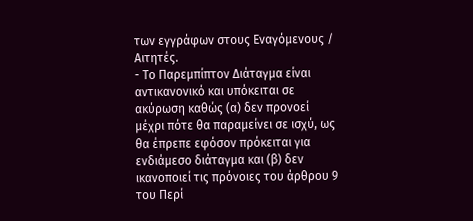των εγγράφων στους Εναγόμενους / Αιτητές.
- Το Παρεμπίπτον Διάταγμα είναι αντικανονικό και υπόκειται σε ακύρωση καθώς (α) δεν προνοεί μέχρι πότε θα παραμείνει σε ισχύ, ως θα έπρεπε εφόσον πρόκειται για ενδιάμεσο διάταγμα και (β) δεν ικανοποιεί τις πρόνοιες του άρθρου 9 του Περί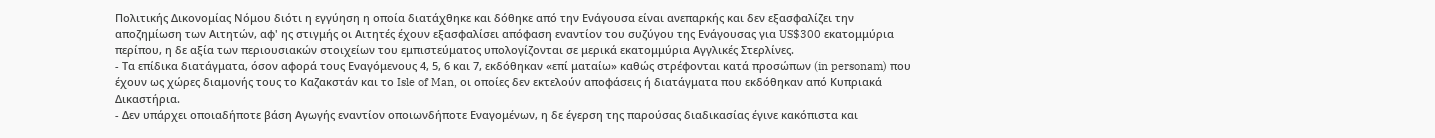Πολιτικής Δικονομίας Νόμου διότι η εγγύηση η οποία διατάχθηκε και δόθηκε από την Ενάγουσα είναι ανεπαρκής και δεν εξασφαλίζει την αποζημίωση των Αιτητών, αφ' ης στιγμής οι Αιτητές έχουν εξασφαλίσει απόφαση εναντίον του συζύγου της Ενάγουσας για US$300 εκατομμύρια περίπου, η δε αξία των περιουσιακών στοιχείων του εμπιστεύματος υπολογίζονται σε μερικά εκατομμύρια Αγγλικές Στερλίνες.
- Τα επίδικα διατάγματα, όσον αφορά τους Εναγόμενους 4, 5, 6 και 7, εκδόθηκαν «επί ματαίω» καθώς στρέφονται κατά προσώπων (in personam) που έχουν ως χώρες διαμονής τους το Καζακστάν και το Isle of Man, οι οποίες δεν εκτελούν αποφάσεις ή διατάγματα που εκδόθηκαν από Κυπριακά Δικαστήρια.
- Δεν υπάρχει οποιαδήποτε βάση Αγωγής εναντίον οποιωνδήποτε Εναγομένων, η δε έγερση της παρούσας διαδικασίας έγινε κακόπιστα και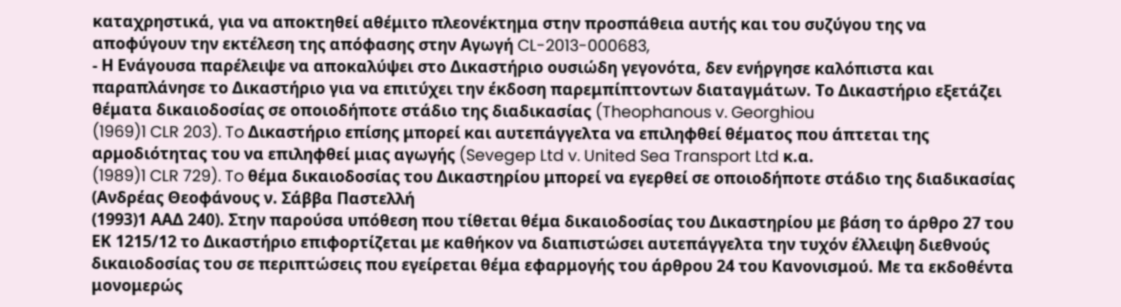καταχρηστικά, για να αποκτηθεί αθέμιτο πλεονέκτημα στην προσπάθεια αυτής και του συζύγου της να αποφύγουν την εκτέλεση της απόφασης στην Αγωγή CL-2013-000683,
- Η Ενάγουσα παρέλειψε να αποκαλύψει στο Δικαστήριο ουσιώδη γεγονότα, δεν ενήργησε καλόπιστα και παραπλάνησε το Δικαστήριο για να επιτύχει την έκδοση παρεμπίπτοντων διαταγμάτων. Το Δικαστήριο εξετάζει θέματα δικαιοδοσίας σε οποιοδήποτε στάδιο της διαδικασίας (Theophanous v. Georghiou
(1969)1 CLR 203). To Δικαστήριο επίσης μπορεί και αυτεπάγγελτα να επιληφθεί θέματος που άπτεται της αρμοδιότητας του να επιληφθεί μιας αγωγής (Sevegep Ltd v. United Sea Transport Ltd κ.α.
(1989)1 CLR 729). To θέμα δικαιοδοσίας του Δικαστηρίου μπορεί να εγερθεί σε οποιοδήποτε στάδιο της διαδικασίας (Ανδρέας Θεοφάνους ν. Σάββα Παστελλή
(1993)1 ΑΑΔ 240). Στην παρούσα υπόθεση που τίθεται θέμα δικαιοδοσίας του Δικαστηρίου με βάση το άρθρο 27 του ΕΚ 1215/12 το Δικαστήριο επιφορτίζεται με καθήκον να διαπιστώσει αυτεπάγγελτα την τυχόν έλλειψη διεθνούς δικαιοδοσίας του σε περιπτώσεις που εγείρεται θέμα εφαρμογής του άρθρου 24 του Κανονισμού. Με τα εκδοθέντα μονομερώς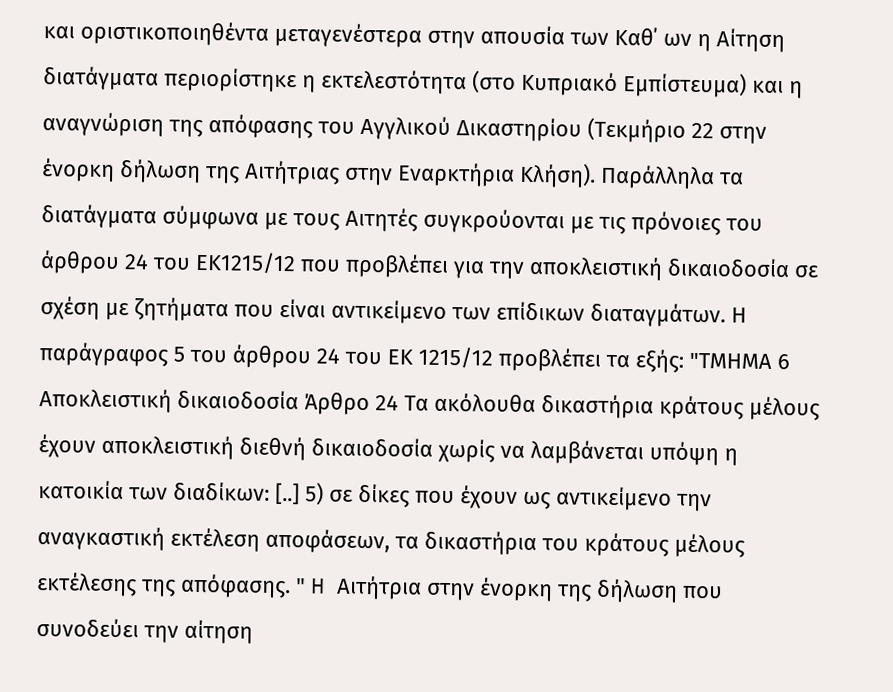και οριστικοποιηθέντα μεταγενέστερα στην απουσία των Καθ΄ ων η Αίτηση διατάγματα περιορίστηκε η εκτελεστότητα (στο Κυπριακό Εμπίστευμα) και η αναγνώριση της απόφασης του Αγγλικού Δικαστηρίου (Τεκμήριο 22 στην ένορκη δήλωση της Αιτήτριας στην Εναρκτήρια Κλήση). Παράλληλα τα διατάγματα σύμφωνα με τους Αιτητές συγκρούονται με τις πρόνοιες του άρθρου 24 του ΕΚ1215/12 που προβλέπει για την αποκλειστική δικαιοδοσία σε σχέση με ζητήματα που είναι αντικείμενο των επίδικων διαταγμάτων. Η παράγραφος 5 του άρθρου 24 του ΕΚ 1215/12 προβλέπει τα εξής: "ΤΜΗΜΑ 6 Αποκλειστική δικαιοδοσία Άρθρο 24 Τα ακόλουθα δικαστήρια κράτους μέλους έχουν αποκλειστική διεθνή δικαιοδοσία χωρίς να λαμβάνεται υπόψη η κατοικία των διαδίκων: [..] 5) σε δίκες που έχουν ως αντικείμενο την αναγκαστική εκτέλεση αποφάσεων, τα δικαστήρια του κράτους μέλους εκτέλεσης της απόφασης. " H Αιτήτρια στην ένορκη της δήλωση που συνοδεύει την αίτηση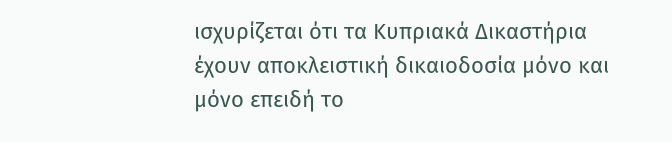ισχυρίζεται ότι τα Κυπριακά Δικαστήρια έχουν αποκλειστική δικαιοδοσία μόνο και μόνο επειδή το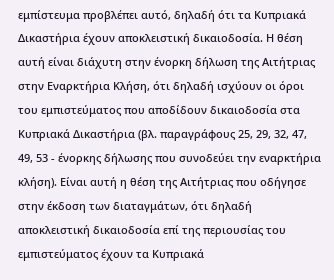εμπίστευμα προβλέπει αυτό, δηλαδή ότι τα Κυπριακά Δικαστήρια έχουν αποκλειστική δικαιοδοσία. Η θέση αυτή είναι διάχυτη στην ένορκη δήλωση της Αιτήτριας στην Εναρκτήρια Κλήση, ότι δηλαδή ισχύουν οι όροι του εμπιστεύματος που αποδίδουν δικαιοδοσία στα Κυπριακά Δικαστήρια (βλ. παραγράφους 25, 29, 32, 47, 49, 53 - ένορκης δήλωσης που συνοδεύει την εναρκτήρια κλήση). Είναι αυτή η θέση της Αιτήτριας που οδήγησε στην έκδοση των διαταγμάτων, ότι δηλαδή αποκλειστική δικαιοδοσία επί της περιουσίας του εμπιστεύματος έχουν τα Κυπριακά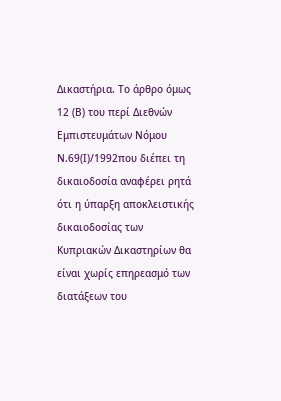Δικαστήρια. Το άρθρο όμως 12 (Β) του περί Διεθνών Εμπιστευμάτων Νόμου Ν.69(Ι)/1992που διέπει τη δικαιοδοσία αναφέρει ρητά ότι η ύπαρξη αποκλειστικής δικαιοδοσίας των Κυπριακών Δικαστηρίων θα είναι χωρίς επηρεασμό των διατάξεων του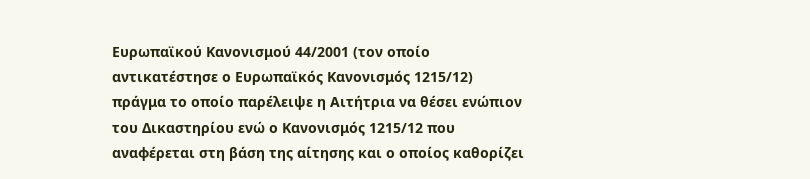Ευρωπαϊκού Κανονισμού 44/2001 (τον οποίο αντικατέστησε ο Ευρωπαϊκός Κανονισμός 1215/12) πράγμα το οποίο παρέλειψε η Αιτήτρια να θέσει ενώπιον του Δικαστηρίου ενώ ο Κανονισμός 1215/12 που αναφέρεται στη βάση της αίτησης και ο οποίος καθορίζει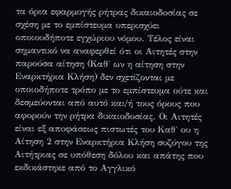τα όρια εφαρμογής ρήτρας δικαιοδοσίας σε σχέση με το εμπίστευμα υπερισχύει οποιουδήποτε εγχώριου νόμου. Τέλος είναι σημαντικό να αναφερθεί ότι οι Αιτητές στην παρούσα αίτηση (Καθ΄ ων η αίτηση στην Εναρκτήρια Κλήση) δεν σχετίζονται με οποιοδήποτε τρόπο με το εμπίστευμα ούτε και δεσμεύονται από αυτό και/ή τους όρους που αφορούν την ρήτρα δικαιοδοσίας. Οι Αιτητές είναι εξ αποφάσεως πιστωτές του Καθ΄ ου η Αίτηση 2 στην Εναρκτήρια Κλήση συζύγου της Αιτήτριας σε υπόθεση δόλου και απάτης που εκδικάστηκε από το Αγγλικό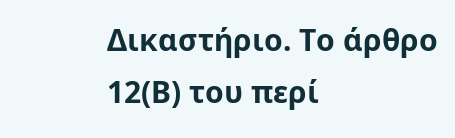Δικαστήριο. Το άρθρο 12(Β) του περί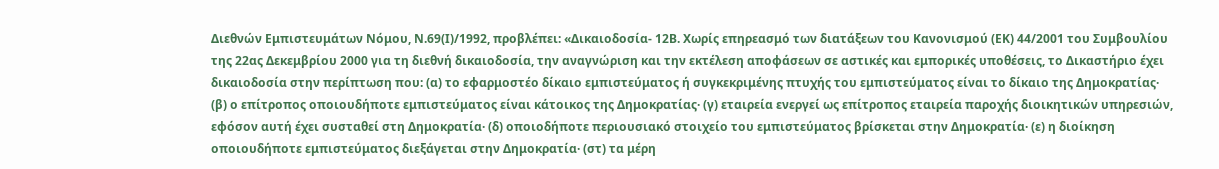Διεθνών Εμπιστευμάτων Νόμου, Ν.69(Ι)/1992, προβλέπει: «Δικαιοδοσία- 12Β. Χωρίς επηρεασμό των διατάξεων του Κανονισμού (ΕΚ) 44/2001 του Συμβουλίου της 22ας Δεκεμβρίου 2000 για τη διεθνή δικαιοδοσία, την αναγνώριση και την εκτέλεση αποφάσεων σε αστικές και εμπορικές υποθέσεις, το Δικαστήριο έχει δικαιοδοσία στην περίπτωση που: (α) το εφαρμοστέο δίκαιο εμπιστεύματος ή συγκεκριμένης πτυχής του εμπιστεύματος είναι το δίκαιο της Δημοκρατίας· (β) ο επίτροπος οποιουδήποτε εμπιστεύματος είναι κάτοικος της Δημοκρατίας· (γ) εταιρεία ενεργεί ως επίτροπος εταιρεία παροχής διοικητικών υπηρεσιών, εφόσον αυτή έχει συσταθεί στη Δημοκρατία· (δ) οποιοδήποτε περιουσιακό στοιχείο του εμπιστεύματος βρίσκεται στην Δημοκρατία· (ε) η διοίκηση οποιουδήποτε εμπιστεύματος διεξάγεται στην Δημοκρατία· (στ) τα μέρη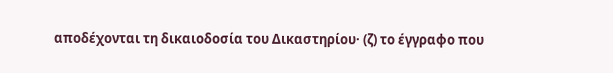αποδέχονται τη δικαιοδοσία του Δικαστηρίου· (ζ) το έγγραφο που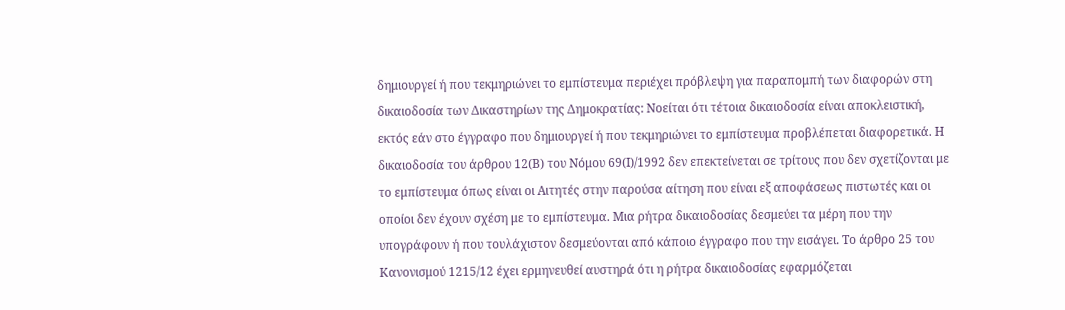δημιουργεί ή που τεκμηριώνει το εμπίστευμα περιέχει πρόβλεψη για παραπομπή των διαφορών στη δικαιοδοσία των Δικαστηρίων της Δημοκρατίας: Νοείται ότι τέτοια δικαιοδοσία είναι αποκλειστική, εκτός εάν στο έγγραφο που δημιουργεί ή που τεκμηριώνει το εμπίστευμα προβλέπεται διαφορετικά. Η δικαιοδοσία του άρθρου 12(Β) του Νόμου 69(Ι)/1992 δεν επεκτείνεται σε τρίτους που δεν σχετίζονται με το εμπίστευμα όπως είναι οι Αιτητές στην παρούσα αίτηση που είναι εξ αποφάσεως πιστωτές και οι οποίοι δεν έχουν σχέση με το εμπίστευμα. Μια ρήτρα δικαιοδοσίας δεσμεύει τα μέρη που την υπογράφουν ή που τουλάχιστον δεσμεύονται από κάποιο έγγραφο που την εισάγει. Το άρθρο 25 του Κανονισμού 1215/12 έχει ερμηνευθεί αυστηρά ότι η ρήτρα δικαιοδοσίας εφαρμόζεται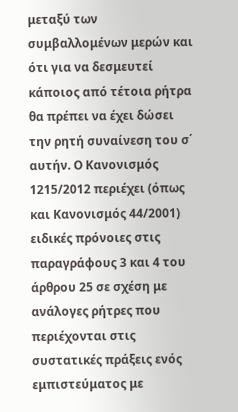μεταξύ των συμβαλλομένων μερών και ότι για να δεσμευτεί κάποιος από τέτοια ρήτρα θα πρέπει να έχει δώσει την ρητή συναίνεση του σ΄ αυτήν. Ο Κανονισμός 1215/2012 περιέχει (όπως και Κανονισμός 44/2001) ειδικές πρόνοιες στις παραγράφους 3 και 4 του άρθρου 25 σε σχέση με ανάλογες ρήτρες που περιέχονται στις συστατικές πράξεις ενός εμπιστεύματος με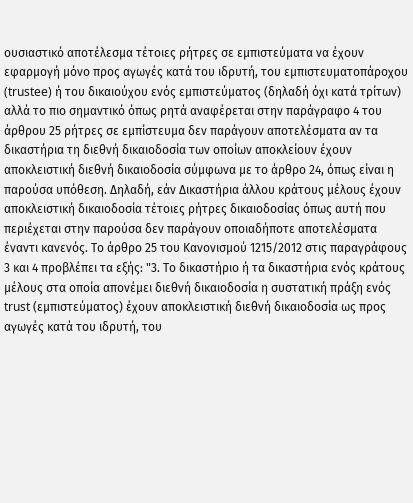ουσιαστικό αποτέλεσμα τέτοιες ρήτρες σε εμπιστεύματα να έχουν εφαρμογή μόνο προς αγωγές κατά του ιδρυτή, του εμπιστευματοπάροχου (trustee) ή του δικαιούχου ενός εμπιστεύματος (δηλαδή όχι κατά τρίτων) αλλά το πιο σημαντικό όπως ρητά αναφέρεται στην παράγραφο 4 του άρθρου 25 ρήτρες σε εμπίστευμα δεν παράγουν αποτελέσματα αν τα δικαστήρια τη διεθνή δικαιοδοσία των οποίων αποκλείουν έχουν αποκλειστική διεθνή δικαιοδοσία σύμφωνα με το άρθρο 24, όπως είναι η παρούσα υπόθεση. Δηλαδή, εάν Δικαστήρια άλλου κράτους μέλους έχουν αποκλειστική δικαιοδοσία τέτοιες ρήτρες δικαιοδοσίας όπως αυτή που περιέχεται στην παρούσα δεν παράγουν οποιαδήποτε αποτελέσματα έναντι κανενός. Το άρθρο 25 του Κανονισμού 1215/2012 στις παραγράφους 3 και 4 προβλέπει τα εξής: "3. Το δικαστήριο ή τα δικαστήρια ενός κράτους μέλους στα οποία απονέμει διεθνή δικαιοδοσία η συστατική πράξη ενός trust (εμπιστεύματος) έχουν αποκλειστική διεθνή δικαιοδοσία ως προς αγωγές κατά του ιδρυτή, του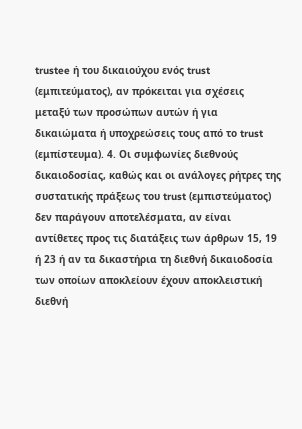trustee ή του δικαιούχου ενός trust (εμπιτεύματος), αν πρόκειται για σχέσεις μεταξύ των προσώπων αυτών ή για δικαιώματα ή υποχρεώσεις τους από το trust (εμπίστευμα). 4. Οι συμφωνίες διεθνούς δικαιοδοσίας, καθώς και οι ανάλογες ρήτρες της συστατικής πράξεως του trust (εμπιστεύματος) δεν παράγουν αποτελέσματα, αν είναι αντίθετες προς τις διατάξεις των άρθρων 15, 19 ή 23 ή αν τα δικαστήρια τη διεθνή δικαιοδοσία των οποίων αποκλείουν έχουν αποκλειστική διεθνή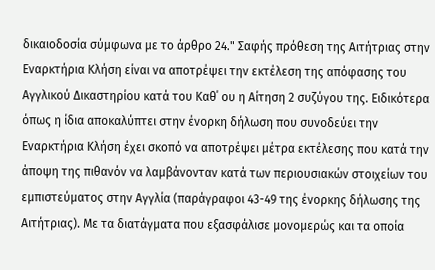δικαιοδοσία σύμφωνα με το άρθρο 24." Σαφής πρόθεση της Αιτήτριας στην Εναρκτήρια Κλήση είναι να αποτρέψει την εκτέλεση της απόφασης του Αγγλικού Δικαστηρίου κατά του Καθ΄ ου η Αίτηση 2 συζύγου της. Ειδικότερα όπως η ίδια αποκαλύπτει στην ένορκη δήλωση που συνοδεύει την Εναρκτήρια Κλήση έχει σκοπό να αποτρέψει μέτρα εκτέλεσης που κατά την άποψη της πιθανόν να λαμβάνονταν κατά των περιουσιακών στοιχείων του εμπιστεύματος στην Αγγλία (παράγραφοι 43-49 της ένορκης δήλωσης της Αιτήτριας). Με τα διατάγματα που εξασφάλισε μονομερώς και τα οποία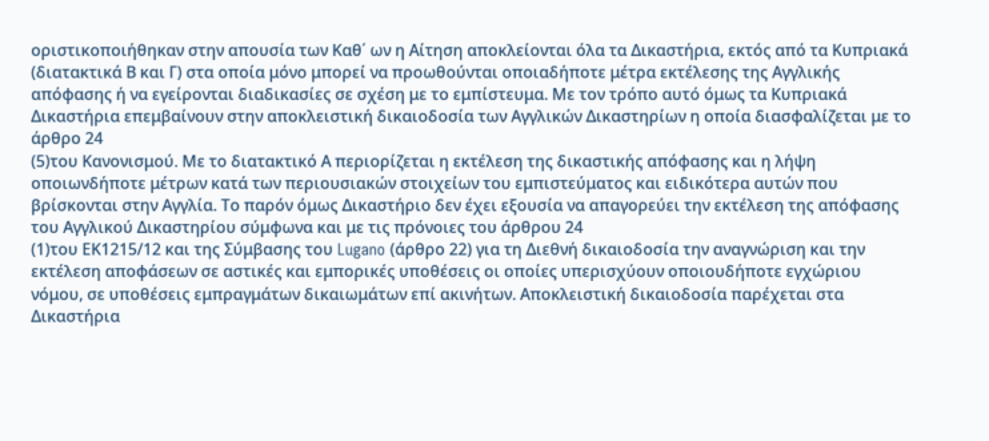οριστικοποιήθηκαν στην απουσία των Καθ΄ ων η Αίτηση αποκλείονται όλα τα Δικαστήρια, εκτός από τα Κυπριακά (διατακτικά Β και Γ) στα οποία μόνο μπορεί να προωθούνται οποιαδήποτε μέτρα εκτέλεσης της Αγγλικής απόφασης ή να εγείρονται διαδικασίες σε σχέση με το εμπίστευμα. Με τον τρόπο αυτό όμως τα Κυπριακά Δικαστήρια επεμβαίνουν στην αποκλειστική δικαιοδοσία των Αγγλικών Δικαστηρίων η οποία διασφαλίζεται με το άρθρο 24
(5)του Κανονισμού. Με το διατακτικό Α περιορίζεται η εκτέλεση της δικαστικής απόφασης και η λήψη οποιωνδήποτε μέτρων κατά των περιουσιακών στοιχείων του εμπιστεύματος και ειδικότερα αυτών που βρίσκονται στην Αγγλία. Το παρόν όμως Δικαστήριο δεν έχει εξουσία να απαγορεύει την εκτέλεση της απόφασης του Αγγλικού Δικαστηρίου σύμφωνα και με τις πρόνοιες του άρθρου 24
(1)του ΕΚ1215/12 και της Σύμβασης του Lugano (άρθρο 22) για τη Διεθνή δικαιοδοσία την αναγνώριση και την εκτέλεση αποφάσεων σε αστικές και εμπορικές υποθέσεις οι οποίες υπερισχύουν οποιουδήποτε εγχώριου νόμου, σε υποθέσεις εμπραγμάτων δικαιωμάτων επί ακινήτων. Αποκλειστική δικαιοδοσία παρέχεται στα Δικαστήρια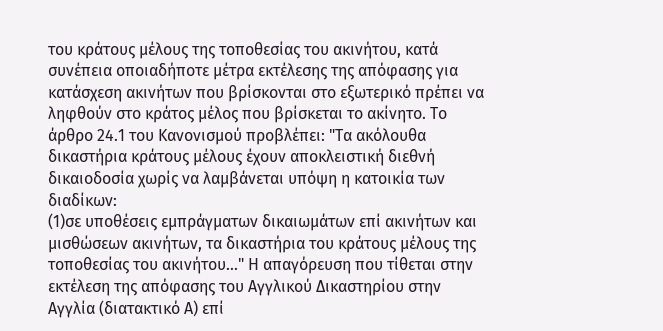του κράτους μέλους της τοποθεσίας του ακινήτου, κατά συνέπεια οποιαδήποτε μέτρα εκτέλεσης της απόφασης για κατάσχεση ακινήτων που βρίσκονται στο εξωτερικό πρέπει να ληφθούν στο κράτος μέλος που βρίσκεται το ακίνητο. Το άρθρο 24.1 του Κανονισμού προβλέπει: "Τα ακόλουθα δικαστήρια κράτους μέλους έχουν αποκλειστική διεθνή δικαιοδοσία χωρίς να λαμβάνεται υπόψη η κατοικία των διαδίκων:
(1)σε υποθέσεις εμπράγματων δικαιωμάτων επί ακινήτων και μισθώσεων ακινήτων, τα δικαστήρια του κράτους μέλους της τοποθεσίας του ακινήτου..." Η απαγόρευση που τίθεται στην εκτέλεση της απόφασης του Αγγλικού Δικαστηρίου στην Αγγλία (διατακτικό Α) επί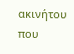ακινήτου που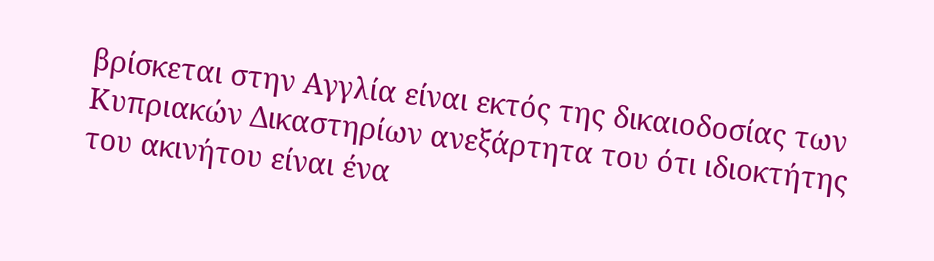βρίσκεται στην Αγγλία είναι εκτός της δικαιοδοσίας των Κυπριακών Δικαστηρίων ανεξάρτητα του ότι ιδιοκτήτης του ακινήτου είναι ένα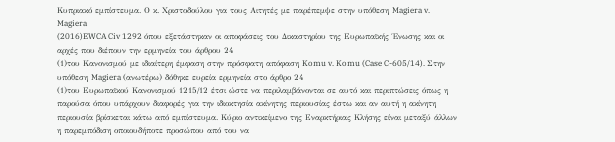Κυπριακό εμπίστευμα. Ο κ. Χριστοδούλου για τους Αιτητές με παρέπεμψε στην υπόθεση Magiera v. Magiera
(2016)EWCA Civ 1292 όπου εξετάστηκαν οι αποφάσεις του Δικαστηρίου της Ευρωπαϊκής Ένωσης και οι αρχές που διέπουν την ερμηνεία του άρθρου 24
(1)του Κανονισμού με ιδιαίτερη έμφαση στην πρόσφατη απόφαση Komu v. Komu (Case C-605/14). Στην υπόθεση Magiera (ανωτέρω) δόθηκε ευρεία ερμηνεία στο άρθρο 24
(1)του Ευρωπαϊκού Κανονισμού 1215/12 έτσι ώστε να περιλαμβάνονται σε αυτό και περιπτώσεις όπως η παρούσα όπου υπάρχουν διαφορές για την ιδιοκτησία ακίνητης περιουσίας έστω και αν αυτή η ακίνητη περιουσία βρίσκεται κάτω από εμπίστευμα. Κύριο αντικείμενο της Εναρκτήριας Κλήσης είναι μεταξύ άλλων η παρεμπόδιση οποιουδήποτε προσώπου από του να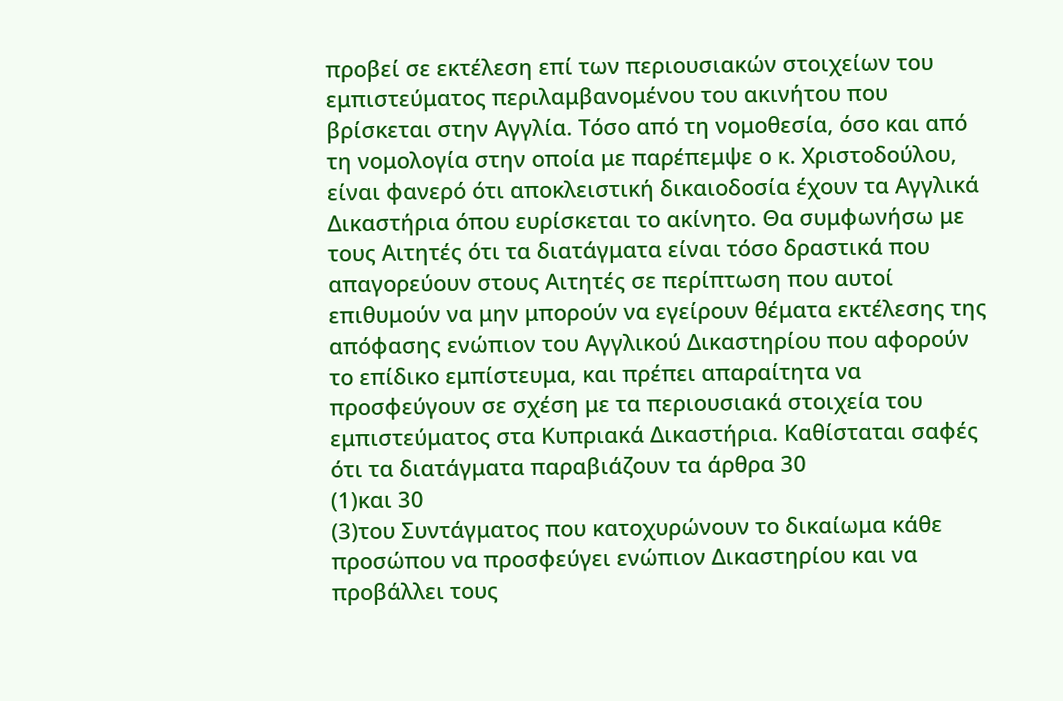προβεί σε εκτέλεση επί των περιουσιακών στοιχείων του εμπιστεύματος περιλαμβανομένου του ακινήτου που βρίσκεται στην Αγγλία. Τόσο από τη νομοθεσία, όσο και από τη νομολογία στην οποία με παρέπεμψε ο κ. Χριστοδούλου, είναι φανερό ότι αποκλειστική δικαιοδοσία έχουν τα Αγγλικά Δικαστήρια όπου ευρίσκεται το ακίνητο. Θα συμφωνήσω με τους Αιτητές ότι τα διατάγματα είναι τόσο δραστικά που απαγορεύουν στους Αιτητές σε περίπτωση που αυτοί επιθυμούν να μην μπορούν να εγείρουν θέματα εκτέλεσης της απόφασης ενώπιον του Αγγλικού Δικαστηρίου που αφορούν το επίδικο εμπίστευμα, και πρέπει απαραίτητα να προσφεύγουν σε σχέση με τα περιουσιακά στοιχεία του εμπιστεύματος στα Κυπριακά Δικαστήρια. Καθίσταται σαφές ότι τα διατάγματα παραβιάζουν τα άρθρα 30
(1)και 30
(3)του Συντάγματος που κατοχυρώνουν το δικαίωμα κάθε προσώπου να προσφεύγει ενώπιον Δικαστηρίου και να προβάλλει τους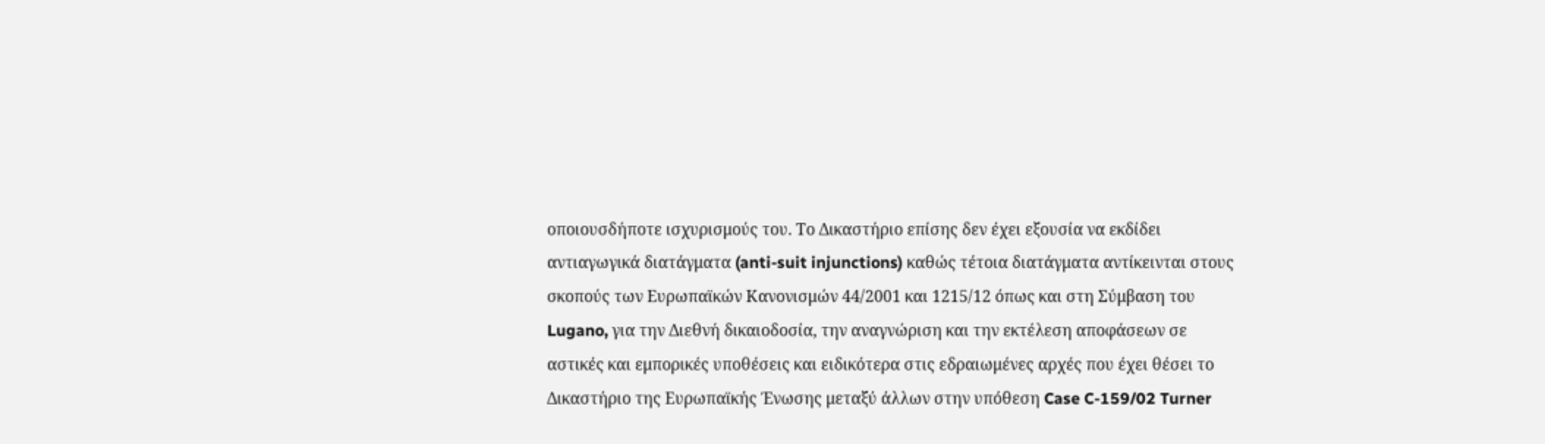οποιουσδήποτε ισχυρισμούς του. Το Δικαστήριο επίσης δεν έχει εξουσία να εκδίδει αντιαγωγικά διατάγματα (anti-suit injunctions) καθώς τέτοια διατάγματα αντίκεινται στους σκοπούς των Ευρωπαϊκών Κανονισμών 44/2001 και 1215/12 όπως και στη Σύμβαση του Lugano, για την Διεθνή δικαιοδοσία, την αναγνώριση και την εκτέλεση αποφάσεων σε αστικές και εμπορικές υποθέσεις και ειδικότερα στις εδραιωμένες αρχές που έχει θέσει το Δικαστήριο της Ευρωπαϊκής Ένωσης μεταξύ άλλων στην υπόθεση Case C-159/02 Turner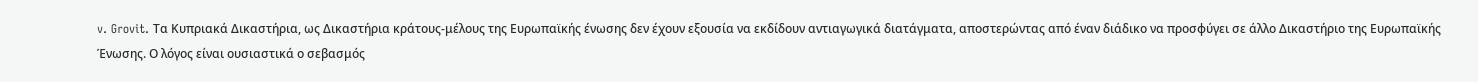v. Grovit. Τα Κυπριακά Δικαστήρια, ως Δικαστήρια κράτους-μέλους της Ευρωπαϊκής ένωσης δεν έχουν εξουσία να εκδίδουν αντιαγωγικά διατάγματα, αποστερώντας από έναν διάδικο να προσφύγει σε άλλο Δικαστήριο της Ευρωπαϊκής Ένωσης. Ο λόγος είναι ουσιαστικά ο σεβασμός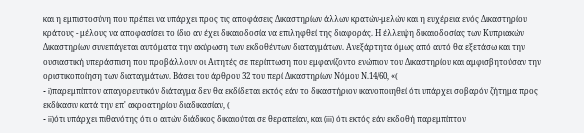και η εμπιστοσύνη που πρέπει να υπάρχει προς τις αποφάσεις Δικαστηρίων άλλων κρατών-μελών και η ευχέρεια ενός Δικαστηρίου κράτους - μέλους να αποφασίσει το ίδιο αν έχει δικαιοδοσία να επιληφθεί της διαφοράς. Η έλλειψη δικαιοδοσίας των Κυπριακών Δικαστηρίων συνεπάγεται αυτόματα την ακύρωση των εκδοθέντων διαταγμάτων. Ανεξάρτητα όμως από αυτό θα εξετάσω και την ουσιαστική υπεράσπιση που προβάλλουν οι Αιτητές σε περίπτωση που εμφανίζοντο ενώπιον του Δικαστηρίου και αμφισβητούσαν την οριστικοποίηση των διαταγμάτων. Βάσει του άρθρου 32 του περί Δικαστηρίων Νόμου Ν.14/60, «(
- i)παρεμπίπτον απαγορευτικόν διάταγμα δεν θα εκδίδεται εκτός εάν τo δικαστήριον ικανοποιηθεί ότι υπάρχει σοβαρόν ζήτημα προς εκδίκασιν κατά την επ' ακροατηρίου διαδικασίαν, (
- ii)ότι υπάρχει πιθανότης ότι ο αιτών διάδικος δικαιούται σε θεραπείαν, και (iii) ότι εκτός εάν εκδοθή παρεμπίπτον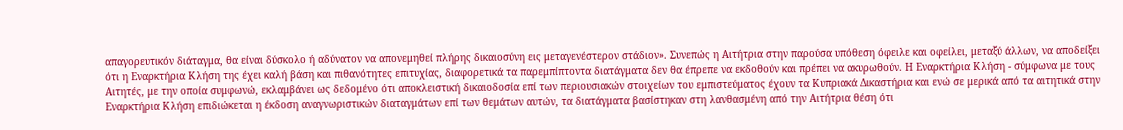απαγορευτικόν διάταγμα, θα είναι δύσκολο ή αδύνατον να απονεμηθεί πλήρης δικαιοσύνη εις μεταγενέστερον στάδιον». Συνεπώς η Αιτήτρια στην παρούσα υπόθεση όφειλε και οφείλει, μεταξύ άλλων, να αποδείξει ότι η Εναρκτήρια Κλήση της έχει καλή βάση και πιθανότητες επιτυχίας, διαφορετικά τα παρεμπίπτοντα διατάγματα δεν θα έπρεπε να εκδοθούν και πρέπει να ακυρωθούν. Η Εναρκτήρια Κλήση - σύμφωνα με τους Αιτητές, με την οποία συμφωνώ, εκλαμβάνει ως δεδομένο ότι αποκλειστική δικαιοδοσία επί των περιουσιακών στοιχείων του εμπιστεύματος έχουν τα Κυπριακά Δικαστήρια και ενώ σε μερικά από τα αιτητικά στην Εναρκτήρια Κλήση επιδιώκεται η έκδοση αναγνωριστικών διαταγμάτων επί των θεμάτων αυτών, τα διατάγματα βασίστηκαν στη λανθασμένη από την Αιτήτρια θέση ότι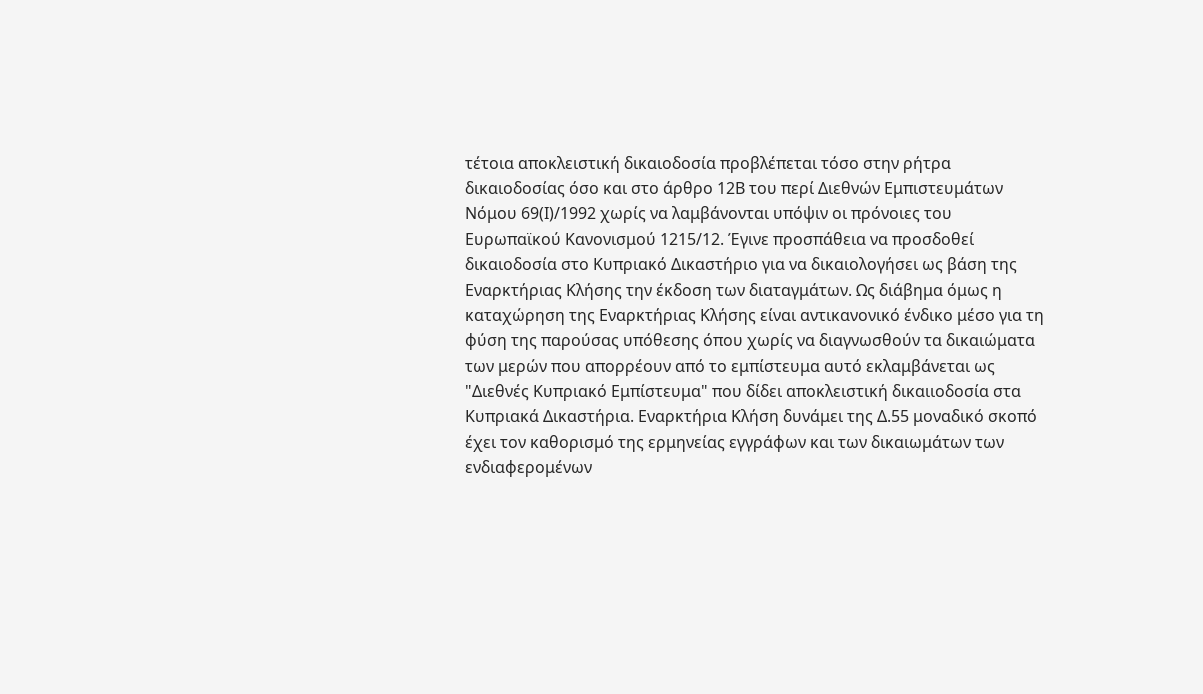τέτοια αποκλειστική δικαιοδοσία προβλέπεται τόσο στην ρήτρα δικαιοδοσίας όσο και στο άρθρο 12Β του περί Διεθνών Εμπιστευμάτων Νόμου 69(Ι)/1992 χωρίς να λαμβάνονται υπόψιν οι πρόνοιες του Ευρωπαϊκού Κανονισμού 1215/12. Έγινε προσπάθεια να προσδοθεί δικαιοδοσία στο Κυπριακό Δικαστήριο για να δικαιολογήσει ως βάση της Εναρκτήριας Κλήσης την έκδοση των διαταγμάτων. Ως διάβημα όμως η καταχώρηση της Εναρκτήριας Κλήσης είναι αντικανονικό ένδικο μέσο για τη φύση της παρούσας υπόθεσης όπου χωρίς να διαγνωσθούν τα δικαιώματα των μερών που απορρέουν από το εμπίστευμα αυτό εκλαμβάνεται ως "Διεθνές Κυπριακό Εμπίστευμα" που δίδει αποκλειστική δικαιιοδοσία στα Κυπριακά Δικαστήρια. Εναρκτήρια Κλήση δυνάμει της Δ.55 μοναδικό σκοπό έχει τον καθορισμό της ερμηνείας εγγράφων και των δικαιωμάτων των ενδιαφερομένων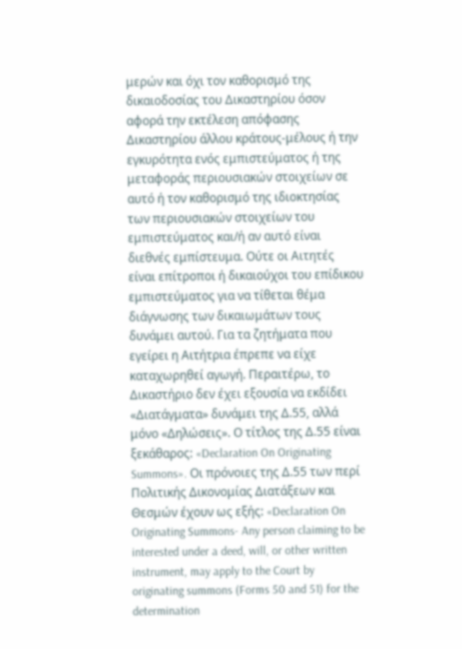μερών και όχι τον καθορισμό της δικαιοδοσίας του Δικαστηρίου όσον αφορά την εκτέλεση απόφασης Δικαστηρίου άλλου κράτους-μέλους ή την εγκυρότητα ενός εμπιστεύματος ή της μεταφοράς περιουσιακών στοιχείων σε αυτό ή τον καθορισμό της ιδιοκτησίας των περιουσιακών στοιχείων του εμπιστεύματος και/ή αν αυτό είναι διεθνές εμπίστευμα. Ούτε οι Αιτητές είναι επίτροποι ή δικαιούχοι του επίδικου εμπιστεύματος για να τίθεται θέμα διάγνωσης των δικαιωμάτων τους δυνάμει αυτού. Για τα ζητήματα που εγείρει η Αιτήτρια έπρεπε να είχε καταχωρηθεί αγωγή. Περαιτέρω, το Δικαστήριο δεν έχει εξουσία να εκδίδει «Διατάγματα» δυνάμει της Δ.55, αλλά μόνο «Δηλώσεις». Ο τίτλος της Δ.55 είναι ξεκάθαρος: «Declaration On Originating Summons». Οι πρόνοιες της Δ.55 των περί Πολιτικής Δικονομίας Διατάξεων και Θεσμών έχουν ως εξής: «Declaration On Originating Summons- Any person claiming to be interested under a deed, will, or other written instrument, may apply to the Court by originating summons (Forms 50 and 51) for the determination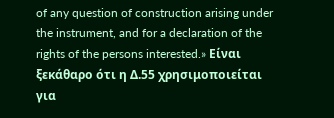of any question of construction arising under the instrument, and for a declaration of the rights of the persons interested.» Είναι ξεκάθαρο ότι η Δ.55 χρησιμοποιείται για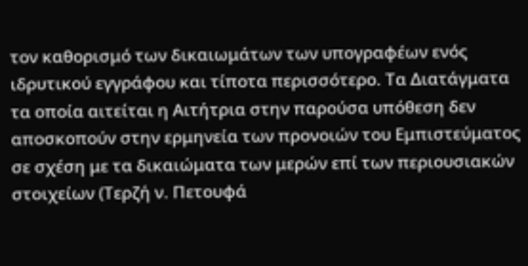τον καθορισμό των δικαιωμάτων των υπογραφέων ενός ιδρυτικού εγγράφου και τίποτα περισσότερο. Τα Διατάγματα τα οποία αιτείται η Αιτήτρια στην παρούσα υπόθεση δεν αποσκοπούν στην ερμηνεία των προνοιών του Εμπιστεύματος σε σχέση με τα δικαιώματα των μερών επί των περιουσιακών στοιχείων (Τερζή ν. Πετουφά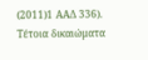(2011)1 ΑΑΔ 336). Τέτοια δικαιώματα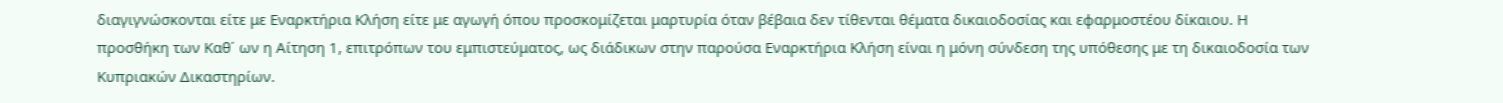διαγιγνώσκονται είτε με Εναρκτήρια Κλήση είτε με αγωγή όπου προσκομίζεται μαρτυρία όταν βέβαια δεν τίθενται θέματα δικαιοδοσίας και εφαρμοστέου δίκαιου. Η προσθήκη των Καθ΄ ων η Αίτηση 1, επιτρόπων του εμπιστεύματος, ως διάδικων στην παρούσα Εναρκτήρια Κλήση είναι η μόνη σύνδεση της υπόθεσης με τη δικαιοδοσία των Κυπριακών Δικαστηρίων.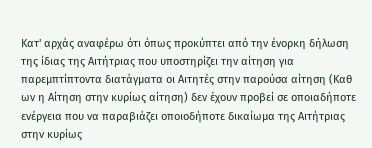Κατ' αρχάς αναφέρω ότι όπως προκύπτει από την ένορκη δήλωση της ίδιας της Αιτήτριας που υποστηρίζει την αίτηση για παρεμπτίπτοντα διατάγματα οι Αιτητές στην παρούσα αίτηση (Καθ ων η Αίτηση στην κυρίως αίτηση) δεν έχουν προβεί σε οποιαδήποτε ενέργεια που να παραβιάζει οποιοδήποτε δικαίωμα της Αιτήτριας στην κυρίως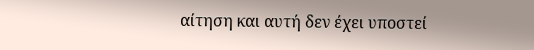αίτηση και αυτή δεν έχει υποστεί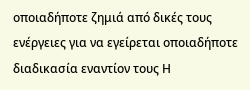οποιαδήποτε ζημιά από δικές τους ενέργειες για να εγείρεται οποιαδήποτε διαδικασία εναντίον τους Η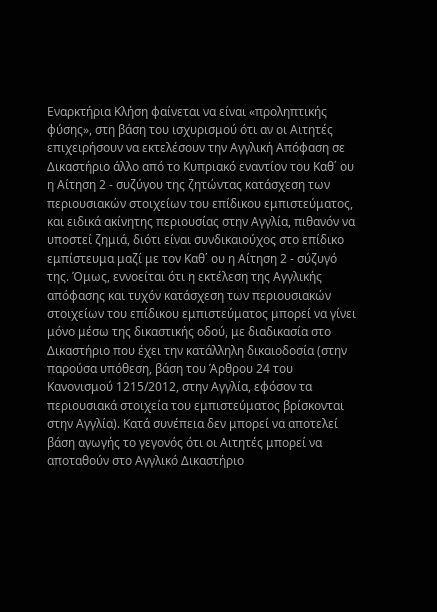Εναρκτήρια Κλήση φαίνεται να είναι «προληπτικής φύσης», στη βάση του ισχυρισμού ότι αν οι Αιτητές επιχειρήσουν να εκτελέσουν την Αγγλική Απόφαση σε Δικαστήριο άλλο από το Κυπριακό εναντίον του Καθ΄ ου η Αίτηση 2 - συζύγου της ζητώντας κατάσχεση των περιουσιακών στοιχείων του επίδικου εμπιστεύματος, και ειδικά ακίνητης περιουσίας στην Αγγλία, πιθανόν να υποστεί ζημιά, διότι είναι συνδικαιούχος στο επίδικο εμπίστευμα μαζί με τον Καθ΄ ου η Αίτηση 2 - σύζυγό της. Όμως, εννοείται ότι η εκτέλεση της Αγγλικής απόφασης και τυχόν κατάσχεση των περιουσιακών στοιχείων του επίδικου εμπιστεύματος μπορεί να γίνει μόνο μέσω της δικαστικής οδού, με διαδικασία στο Δικαστήριο που έχει την κατάλληλη δικαιοδοσία (στην παρούσα υπόθεση, βάση του Άρθρου 24 του Κανονισμού 1215/2012, στην Αγγλία, εφόσον τα περιουσιακά στοιχεία του εμπιστεύματος βρίσκονται στην Αγγλία). Κατά συνέπεια δεν μπορεί να αποτελεί βάση αγωγής το γεγονός ότι οι Αιτητές μπορεί να αποταθούν στο Αγγλικό Δικαστήριο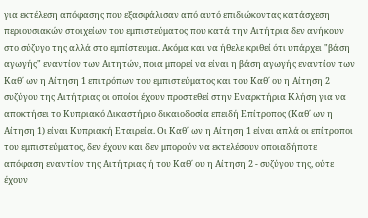για εκτέλεση απόφασης που εξασφάλισαν από αυτό επιδιώκοντας κατάσχεση περιουσιακών στοιχείων του εμπιστεύματος που κατά την Αιτήτρια δεν ανήκουν στο σύζυγο της αλλά στο εμπίστευμα. Ακόμα και να ήθελε κριθεί ότι υπάρχει "βάση αγωγής" εναντίον των Αιτητών, ποια μπορεί να είναι η βάση αγωγής εναντίον των Καθ΄ ων η Αίτηση 1 επιτρόπων του εμπιστεύματος και του Καθ΄ ου η Αίτηση 2 συζύγου της Αιτήτριας οι οποίοι έχουν προστεθεί στην Εναρκτήρια Κλήση για να αποκτήσει το Κυπριακό Δικαστήριο δικαιοδοσία επειδή Επίτροπος (Καθ΄ ων η Αίτηση 1) είναι Κυπριακή Εταιρεία. Οι Καθ΄ ων η Αίτηση 1 είναι απλά οι επίτροποι του εμπιστεύματος, δεν έχουν και δεν μπορούν να εκτελέσουν οποιαδήποτε απόφαση εναντίον της Αιτήτριας ή του Καθ΄ ου η Αίτηση 2 - συζύγου της, ούτε έχουν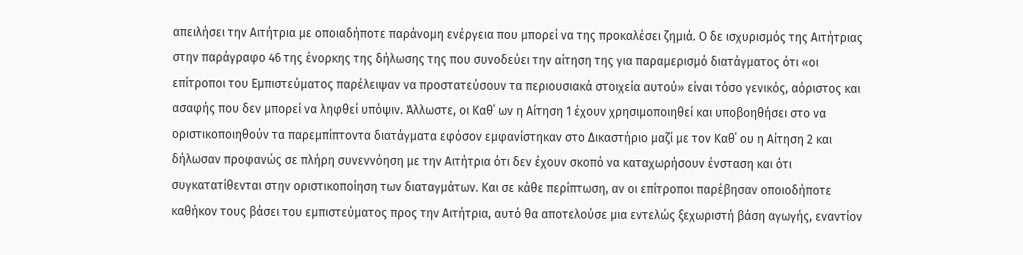απειλήσει την Αιτήτρια με οποιαδήποτε παράνομη ενέργεια που μπορεί να της προκαλέσει ζημιά. Ο δε ισχυρισμός της Αιτήτριας στην παράγραφο 46 της ένορκης της δήλωσης της που συνοδεύει την αίτηση της για παραμερισμό διατάγματος ότι «οι επίτροποι του Εμπιστεύματος παρέλειψαν να προστατεύσουν τα περιουσιακά στοιχεία αυτού» είναι τόσο γενικός, αόριστος και ασαφής που δεν μπορεί να ληφθεί υπόψιν. Άλλωστε, οι Καθ΄ ων η Αίτηση 1 έχουν χρησιμοποιηθεί και υποβοηθήσει στο να οριστικοποιηθούν τα παρεμπίπτοντα διατάγματα εφόσον εμφανίστηκαν στο Δικαστήριο μαζί με τον Καθ΄ ου η Αίτηση 2 και δήλωσαν προφανώς σε πλήρη συνεννόηση με την Αιτήτρια ότι δεν έχουν σκοπό να καταχωρήσουν ένσταση και ότι συγκατατίθενται στην οριστικοποίηση των διαταγμάτων. Και σε κάθε περίπτωση, αν οι επίτροποι παρέβησαν οποιοδήποτε καθήκον τους βάσει του εμπιστεύματος προς την Αιτήτρια, αυτό θα αποτελούσε μια εντελώς ξεχωριστή βάση αγωγής, εναντίον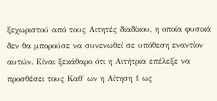ξεχωριστού από τους Αιτητές διαδίκου, η οποία φυσικά δεν θα μπορούσε να συνενωθεί σε υπόθεση εναντίον αυτών. Είναι ξεκάθαρο ότι η Αιτήτρια επέλεξε να προσθέσει τους Καθ΄ ων η Αίτηση 1 ως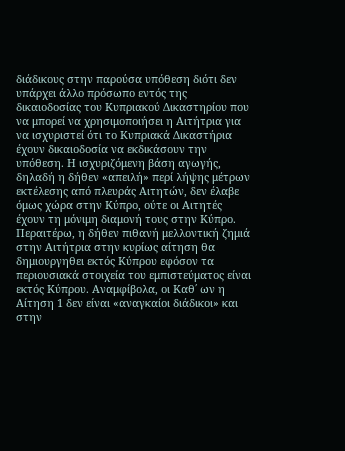διάδικους στην παρούσα υπόθεση διότι δεν υπάρχει άλλο πρόσωπο εντός της δικαιοδοσίας του Κυπριακού Δικαστηρίου που να μπορεί να χρησιμοποιήσει η Αιτήτρια για να ισχυριστεί ότι το Κυπριακά Δικαστήρια έχουν δικαιοδοσία να εκδικάσουν την υπόθεση. Η ισχυριζόμενη βάση αγωγής, δηλαδή η δήθεν «απειλή» περί λήψης μέτρων εκτέλεσης από πλευράς Αιτητών, δεν έλαβε όμως χώρα στην Κύπρο, ούτε οι Αιτητές έχουν τη μόνιμη διαμονή τους στην Κύπρο. Περαιτέρω, η δήθεν πιθανή μελλοντική ζημιά στην Αιτήτρια στην κυρίως αίτηση θα δημιουργηθει εκτός Κύπρου εφόσον τα περιουσιακά στοιχεία του εμπιστεύματος είναι εκτός Κύπρου. Αναμφίβολα, οι Καθ΄ ων η Αίτηση 1 δεν είναι «αναγκαίοι διάδικοι» και στην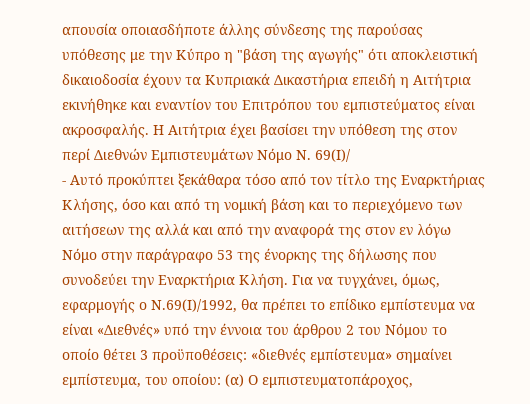απουσία οποιασδήποτε άλλης σύνδεσης της παρούσας υπόθεσης με την Κύπρο η "βάση της αγωγής" ότι αποκλειστική δικαιοδοσία έχουν τα Κυπριακά Δικαστήρια επειδή η Αιτήτρια εκινήθηκε και εναντίον του Επιτρόπου του εμπιστεύματος είναι ακροσφαλής. Η Αιτήτρια έχει βασίσει την υπόθεση της στον περί Διεθνών Εμπιστευμάτων Νόμο Ν. 69(Ι)/
- Αυτό προκύπτει ξεκάθαρα τόσο από τον τίτλο της Εναρκτήριας Κλήσης, όσο και από τη νομική βάση και το περιεχόμενο των αιτήσεων της αλλά και από την αναφορά της στον εν λόγω Νόμο στην παράγραφο 53 της ένορκης της δήλωσης που συνοδεύει την Εναρκτήρια Κλήση. Για να τυγχάνει, όμως, εφαρμογής ο Ν.69(Ι)/1992, θα πρέπει το επίδικο εμπίστευμα να είναι «Διεθνές» υπό την έννοια του άρθρου 2 του Νόμου το οποίο θέτει 3 προϋποθέσεις: «διεθνές εμπίστευμα» σημαίνει εμπίστευμα, του οποίου: (α) Ο εμπιστευματοπάροχος,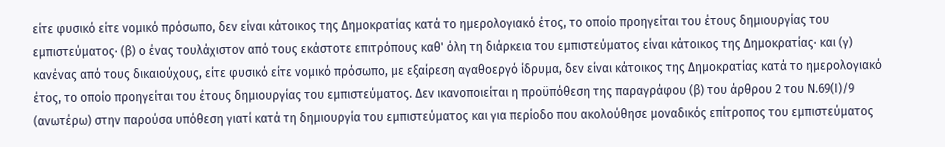είτε φυσικό είτε νομικό πρόσωπο, δεν είναι κάτοικος της Δημοκρατίας κατά το ημερολογιακό έτος, το οποίο προηγείται του έτους δημιουργίας του εμπιστεύματος· (β) ο ένας τουλάχιστον από τους εκάστοτε επιτρόπους καθ' όλη τη διάρκεια του εμπιστεύματος είναι κάτοικος της Δημοκρατίας· και (γ) κανένας από τους δικαιούχους, είτε φυσικό είτε νομικό πρόσωπο, με εξαίρεση αγαθοεργό ίδρυμα, δεν είναι κάτοικος της Δημοκρατίας κατά το ημερολογιακό έτος, το οποίο προηγείται του έτους δημιουργίας του εμπιστεύματος. Δεν ικανοποιείται η προϋπόθεση της παραγράφου (β) του άρθρου 2 του Ν.69(Ι)/9 (ανωτέρω) στην παρούσα υπόθεση γιατί κατά τη δημιουργία του εμπιστεύματος και για περίοδο που ακολούθησε μοναδικός επίτροπος του εμπιστεύματος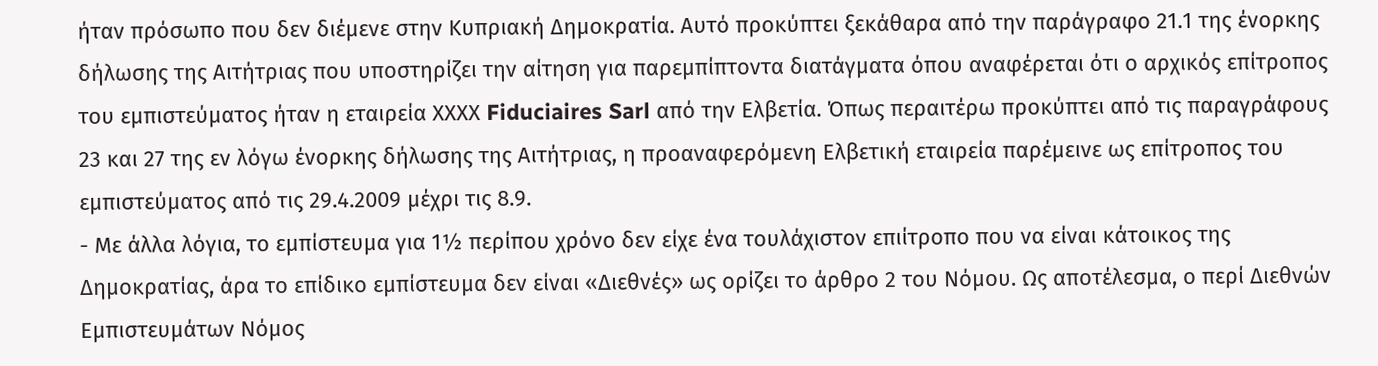ήταν πρόσωπο που δεν διέμενε στην Κυπριακή Δημοκρατία. Αυτό προκύπτει ξεκάθαρα από την παράγραφο 21.1 της ένορκης δήλωσης της Αιτήτριας που υποστηρίζει την αίτηση για παρεμπίπτοντα διατάγματα όπου αναφέρεται ότι ο αρχικός επίτροπος του εμπιστεύματος ήταν η εταιρεία ΧΧΧΧ Fiduciaires Sarl από την Ελβετία. Όπως περαιτέρω προκύπτει από τις παραγράφους 23 και 27 της εν λόγω ένορκης δήλωσης της Αιτήτριας, η προαναφερόμενη Ελβετική εταιρεία παρέμεινε ως επίτροπος του εμπιστεύματος από τις 29.4.2009 μέχρι τις 8.9.
- Με άλλα λόγια, το εμπίστευμα για 1½ περίπου χρόνο δεν είχε ένα τουλάχιστον επιίτροπο που να είναι κάτοικος της Δημοκρατίας, άρα το επίδικο εμπίστευμα δεν είναι «Διεθνές» ως ορίζει το άρθρο 2 του Νόμου. Ως αποτέλεσμα, ο περί Διεθνών Εμπιστευμάτων Νόμος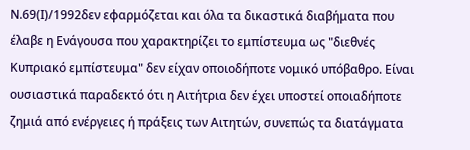Ν.69(Ι)/1992δεν εφαρμόζεται και όλα τα δικαστικά διαβήματα που έλαβε η Ενάγουσα που χαρακτηρίζει το εμπίστευμα ως "διεθνές Κυπριακό εμπίστευμα" δεν είχαν οποιοδήποτε νομικό υπόβαθρο. Είναι ουσιαστικά παραδεκτό ότι η Αιτήτρια δεν έχει υποστεί οποιαδήποτε ζημιά από ενέργειες ή πράξεις των Αιτητών, συνεπώς τα διατάγματα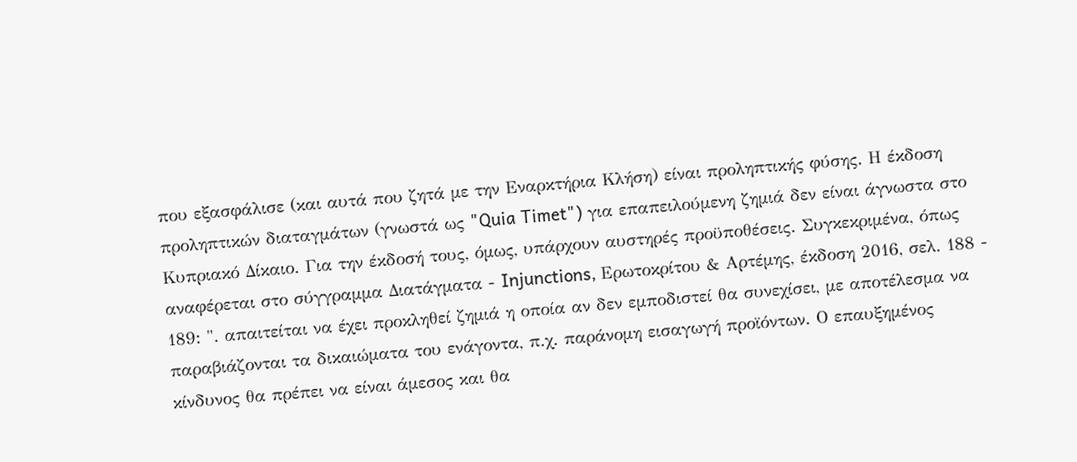που εξασφάλισε (και αυτά που ζητά με την Εναρκτήρια Κλήση) είναι προληπτικής φύσης. Η έκδοση προληπτικών διαταγμάτων (γνωστά ως "Quia Timet") για επαπειλούμενη ζημιά δεν είναι άγνωστα στο Κυπριακό Δίκαιο. Για την έκδοσή τους, όμως, υπάρχουν αυστηρές προϋποθέσεις. Συγκεκριμένα, όπως αναφέρεται στο σύγγραμμα Διατάγματα - Injunctions, Ερωτοκρίτου & Αρτέμης, έκδοση 2016, σελ. 188 - 189: ". απαιτείται να έχει προκληθεί ζημιά η οποία αν δεν εμποδιστεί θα συνεχίσει, με αποτέλεσμα να παραβιάζονται τα δικαιώματα του ενάγοντα, π.χ. παράνομη εισαγωγή προϊόντων. Ο επαυξημένος κίνδυνος θα πρέπει να είναι άμεσος και θα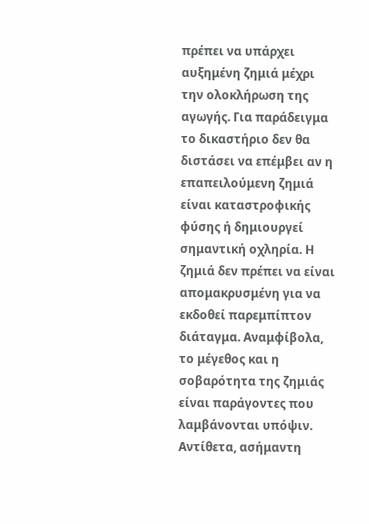πρέπει να υπάρχει αυξημένη ζημιά μέχρι την ολοκλήρωση της αγωγής. Για παράδειγμα το δικαστήριο δεν θα διστάσει να επέμβει αν η επαπειλούμενη ζημιά είναι καταστροφικής φύσης ή δημιουργεί σημαντική οχληρία. Η ζημιά δεν πρέπει να είναι απομακρυσμένη για να εκδοθεί παρεμπίπτον διάταγμα. Αναμφίβολα, το μέγεθος και η σοβαρότητα της ζημιάς είναι παράγοντες που λαμβάνονται υπόψιν. Αντίθετα, ασήμαντη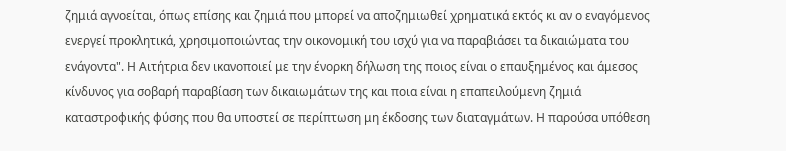ζημιά αγνοείται, όπως επίσης και ζημιά που μπορεί να αποζημιωθεί χρηματικά εκτός κι αν ο εναγόμενος ενεργεί προκλητικά, χρησιμοποιώντας την οικονομική του ισχύ για να παραβιάσει τα δικαιώματα του ενάγοντα". Η Αιτήτρια δεν ικανοποιεί με την ένορκη δήλωση της ποιος είναι ο επαυξημένος και άμεσος κίνδυνος για σοβαρή παραβίαση των δικαιωμάτων της και ποια είναι η επαπειλούμενη ζημιά καταστροφικής φύσης που θα υποστεί σε περίπτωση μη έκδοσης των διαταγμάτων. Η παρούσα υπόθεση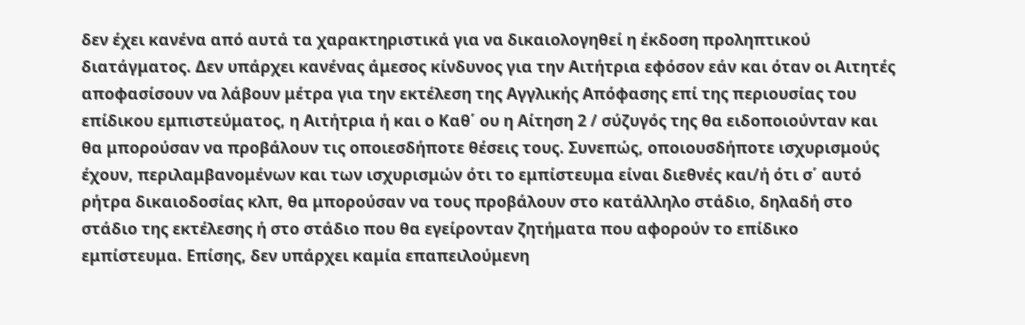δεν έχει κανένα από αυτά τα χαρακτηριστικά για να δικαιολογηθεί η έκδοση προληπτικού διατάγματος. Δεν υπάρχει κανένας άμεσος κίνδυνος για την Αιτήτρια εφόσον εάν και όταν οι Αιτητές αποφασίσουν να λάβουν μέτρα για την εκτέλεση της Αγγλικής Απόφασης επί της περιουσίας του επίδικου εμπιστεύματος, η Αιτήτρια ή και ο Καθ΄ ου η Αίτηση 2 / σύζυγός της θα ειδοποιούνταν και θα μπορούσαν να προβάλουν τις οποιεσδήποτε θέσεις τους. Συνεπώς, οποιουσδήποτε ισχυρισμούς έχουν, περιλαμβανομένων και των ισχυρισμών ότι το εμπίστευμα είναι διεθνές και/ή ότι σ΄ αυτό ρήτρα δικαιοδοσίας κλπ, θα μπορούσαν να τους προβάλουν στο κατάλληλο στάδιο, δηλαδή στο στάδιο της εκτέλεσης ή στο στάδιο που θα εγείρονταν ζητήματα που αφορούν το επίδικο εμπίστευμα. Επίσης, δεν υπάρχει καμία επαπειλούμενη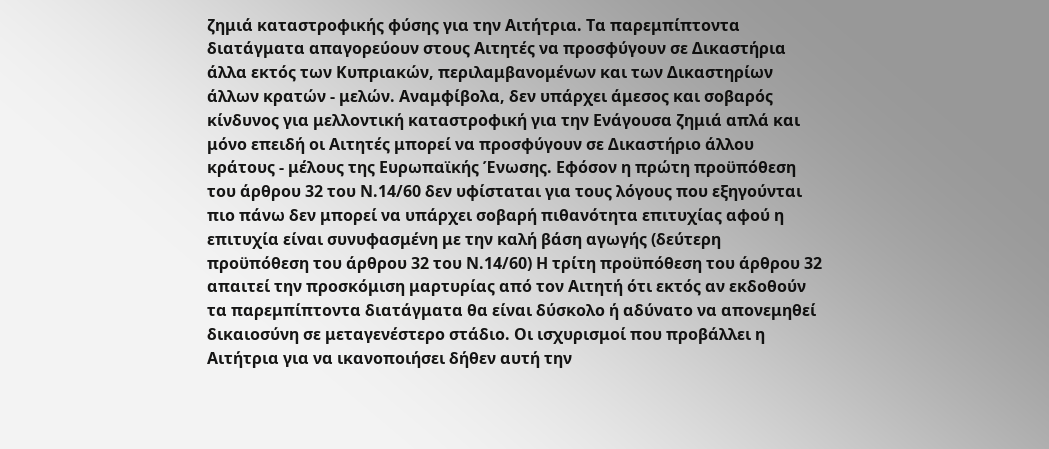ζημιά καταστροφικής φύσης για την Αιτήτρια. Τα παρεμπίπτοντα διατάγματα απαγορεύουν στους Αιτητές να προσφύγουν σε Δικαστήρια άλλα εκτός των Κυπριακών, περιλαμβανομένων και των Δικαστηρίων άλλων κρατών - μελών. Αναμφίβολα, δεν υπάρχει άμεσος και σοβαρός κίνδυνος για μελλοντική καταστροφική για την Ενάγουσα ζημιά απλά και μόνο επειδή οι Αιτητές μπορεί να προσφύγουν σε Δικαστήριο άλλου κράτους - μέλους της Ευρωπαϊκής Ένωσης. Εφόσον η πρώτη προϋπόθεση του άρθρου 32 του Ν.14/60 δεν υφίσταται για τους λόγους που εξηγούνται πιο πάνω δεν μπορεί να υπάρχει σοβαρή πιθανότητα επιτυχίας αφού η επιτυχία είναι συνυφασμένη με την καλή βάση αγωγής (δεύτερη προϋπόθεση του άρθρου 32 του Ν.14/60) Η τρίτη προϋπόθεση του άρθρου 32 απαιτεί την προσκόμιση μαρτυρίας από τον Αιτητή ότι εκτός αν εκδοθούν τα παρεμπίπτοντα διατάγματα θα είναι δύσκολο ή αδύνατο να απονεμηθεί δικαιοσύνη σε μεταγενέστερο στάδιο. Οι ισχυρισμοί που προβάλλει η Αιτήτρια για να ικανοποιήσει δήθεν αυτή την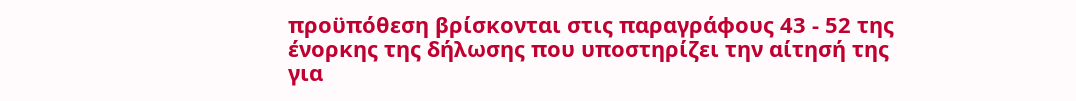προϋπόθεση βρίσκονται στις παραγράφους 43 - 52 της ένορκης της δήλωσης που υποστηρίζει την αίτησή της για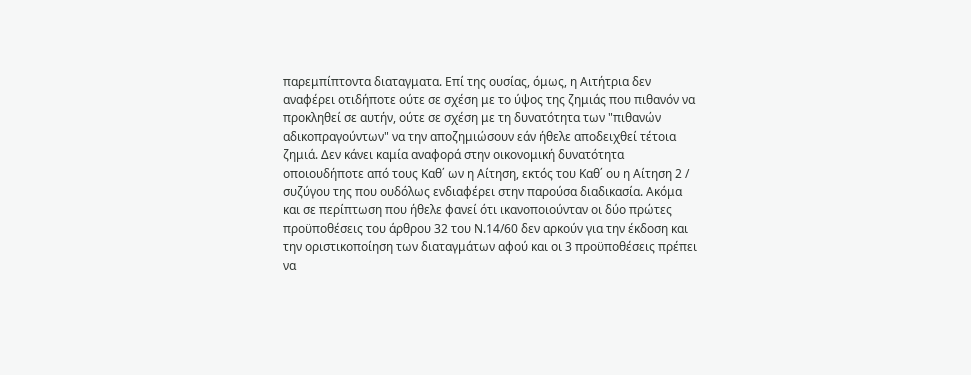παρεμπίπτοντα διαταγματα. Επί της ουσίας, όμως, η Αιτήτρια δεν αναφέρει οτιδήποτε ούτε σε σχέση με το ύψος της ζημιάς που πιθανόν να προκληθεί σε αυτήν, ούτε σε σχέση με τη δυνατότητα των "πιθανών αδικοπραγούντων" να την αποζημιώσουν εάν ήθελε αποδειχθεί τέτοια ζημιά. Δεν κάνει καμία αναφορά στην οικονομική δυνατότητα οποιουδήποτε από τους Καθ΄ ων η Αίτηση, εκτός του Καθ΄ ου η Αίτηση 2 / συζύγου της που ουδόλως ενδιαφέρει στην παρούσα διαδικασία. Ακόμα και σε περίπτωση που ήθελε φανεί ότι ικανοποιούνταν οι δύο πρώτες προϋποθέσεις του άρθρου 32 του Ν.14/60 δεν αρκούν για την έκδοση και την οριστικοποίηση των διαταγμάτων αφού και οι 3 προϋποθέσεις πρέπει να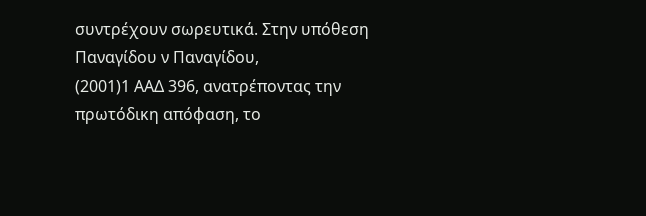συντρέχουν σωρευτικά. Στην υπόθεση Παναγίδου ν Παναγίδου,
(2001)1 ΑΑΔ 396, ανατρέποντας την πρωτόδικη απόφαση, το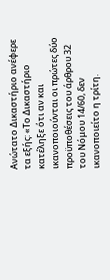Ανώτατο Δικαστήριο ανέφερε τα εξής: «Το Δικαστήριο κατέληξε ότι αν και ικανοποιούνται οι πρώτες δύο προϋποθέσεις του άρθρου 32 του Νόμου 14/60, δεν ικανοποιείτο η τρίτη.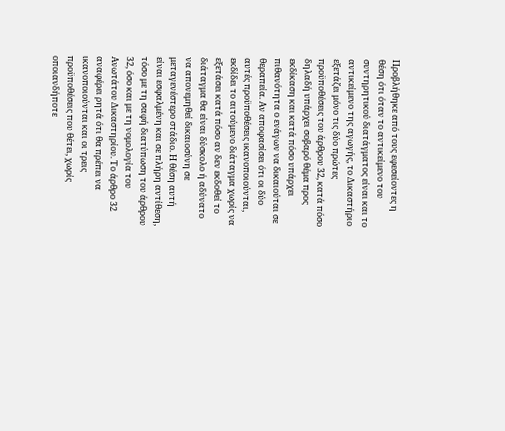Προβλήθηκε από τους εφεσείοντες η θέση ότι όταν το αντικείμενο του συντηρητικού διατάγματος είναι και το αντικείμενο της αγωγής, το Δικαστήριο εξετάζει μόνο τις δύο πρώτες προϋποθέσεις του άρθρου 32, κατά πόσο δηλαδή υπάρχει σοβαρό θέμα προς εκδίκαση και κατά πόσο υπάρχει πιθανότητα ο ενάγων να δικαιούται σε θεραπεία. Αν αποφασίσει ότι οι δύο αυτές προϋποθέσεις ικανοποιούνται, εκδίδει το αιτούμενο διάταγμα χωρίς να εξετάσει κατά πόσο αν δεν εκδοθεί το διάταγμα θα είναι δύσκολο ή αδύνατο να απονεμηθεί δικαιοσύνη σε μεταγενέστερο στάδιο. Η θέση αυτή είναι εσφαλμένη και σε πλήρη αντίθεση, τόσο με τη σαφή διατύπωση του άρθρου 32, όσο και με τη νομολογία του Ανωτάτου Δικαστηρίου. Το άρθρο 32 αναφέρει ρητά ότι θα πρέπει να ικανοποιούνται και οι τρεις προϋποθέσεις που θέτει, χωρίς οποιανδήποτε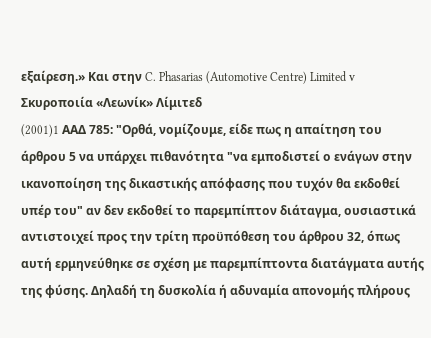εξαίρεση.» Και στην C. Phasarias (Automotive Centre) Limited v Σκυροποιία «Λεωνίκ» Λίμιτεδ
(2001)1 AAΔ 785: "Ορθά, νομίζουμε, είδε πως η απαίτηση του άρθρου 5 να υπάρχει πιθανότητα "να εμποδιστεί ο ενάγων στην ικανοποίηση της δικαστικής απόφασης που τυχόν θα εκδοθεί υπέρ του" αν δεν εκδοθεί το παρεμπίπτον διάταγμα, ουσιαστικά αντιστοιχεί προς την τρίτη προϋπόθεση του άρθρου 32, όπως αυτή ερμηνεύθηκε σε σχέση με παρεμπίπτοντα διατάγματα αυτής της φύσης. Δηλαδή τη δυσκολία ή αδυναμία απονομής πλήρους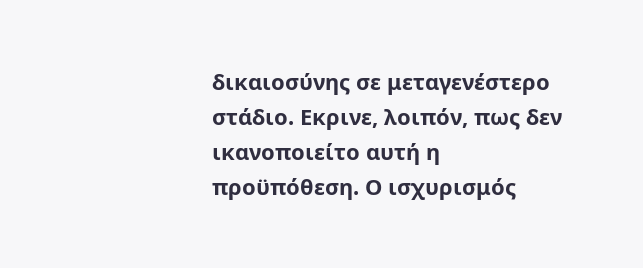δικαιοσύνης σε μεταγενέστερο στάδιο. Εκρινε, λοιπόν, πως δεν ικανοποιείτο αυτή η προϋπόθεση. Ο ισχυρισμός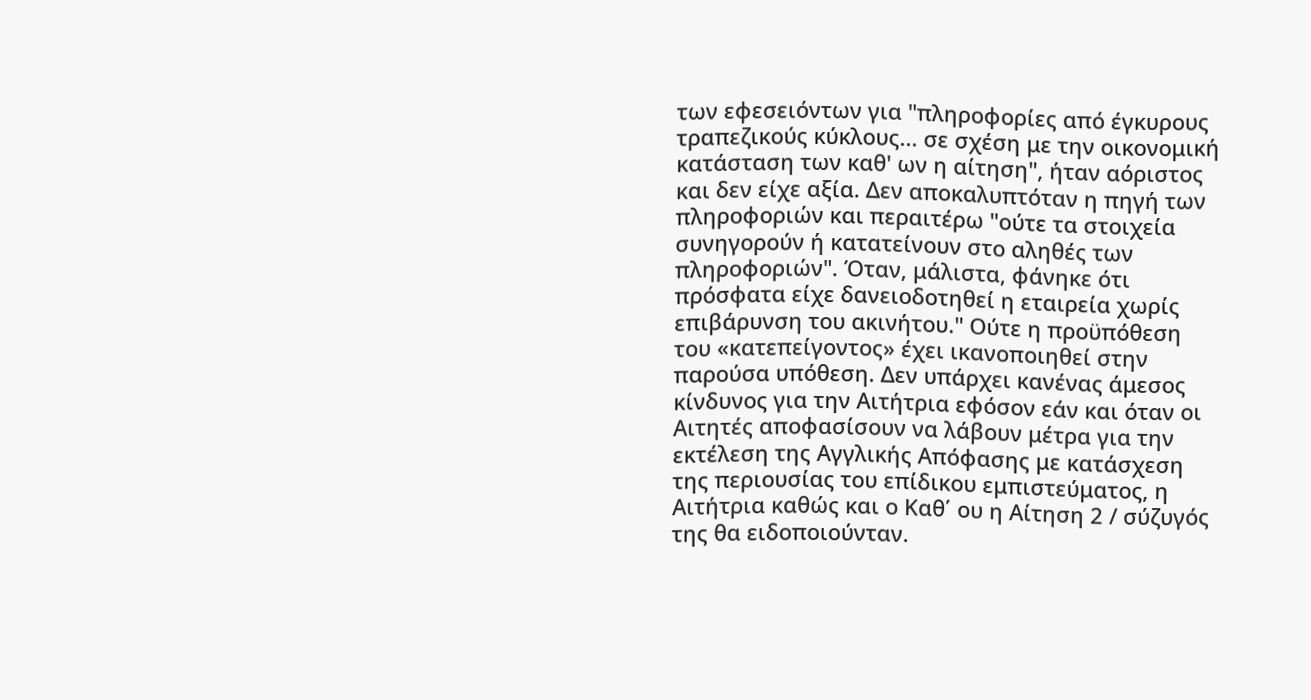των εφεσειόντων για "πληροφορίες από έγκυρους τραπεζικούς κύκλους... σε σχέση με την οικονομική κατάσταση των καθ' ων η αίτηση", ήταν αόριστος και δεν είχε αξία. Δεν αποκαλυπτόταν η πηγή των πληροφοριών και περαιτέρω "ούτε τα στοιχεία συνηγορούν ή κατατείνουν στο αληθές των πληροφοριών". Όταν, μάλιστα, φάνηκε ότι πρόσφατα είχε δανειοδοτηθεί η εταιρεία χωρίς επιβάρυνση του ακινήτου." Ούτε η προϋπόθεση του «κατεπείγοντος» έχει ικανοποιηθεί στην παρούσα υπόθεση. Δεν υπάρχει κανένας άμεσος κίνδυνος για την Αιτήτρια εφόσον εάν και όταν οι Αιτητές αποφασίσουν να λάβουν μέτρα για την εκτέλεση της Αγγλικής Απόφασης με κατάσχεση της περιουσίας του επίδικου εμπιστεύματος, η Αιτήτρια καθώς και ο Καθ΄ ου η Αίτηση 2 / σύζυγός της θα ειδοποιούνταν.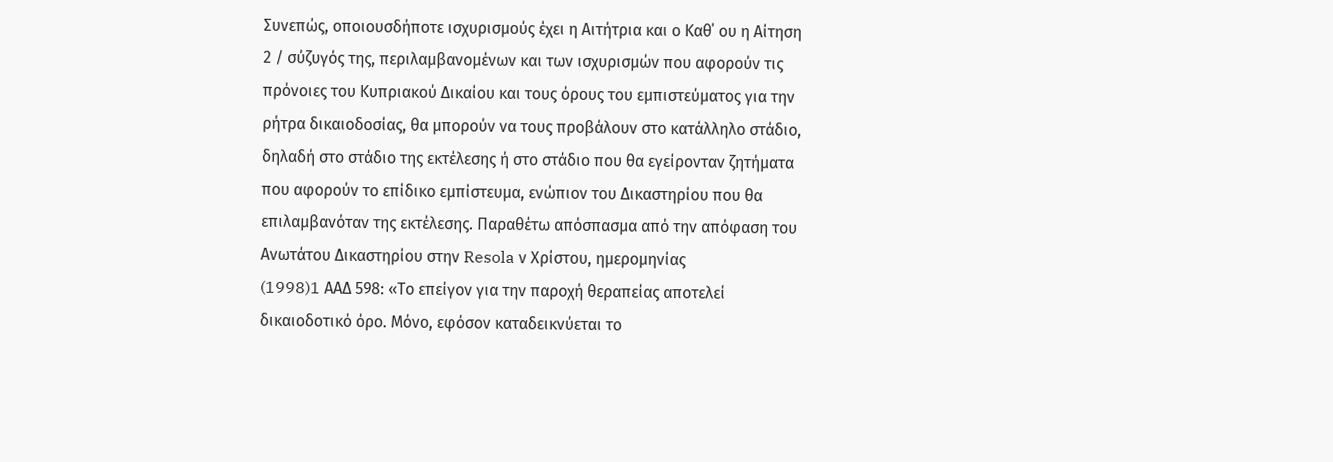Συνεπώς, οποιουσδήποτε ισχυρισμούς έχει η Αιτήτρια και ο Καθ΄ ου η Αίτηση 2 / σύζυγός της, περιλαμβανομένων και των ισχυρισμών που αφορούν τις πρόνοιες του Κυπριακού Δικαίου και τους όρους του εμπιστεύματος για την ρήτρα δικαιοδοσίας, θα μπορούν να τους προβάλουν στο κατάλληλο στάδιο, δηλαδή στο στάδιο της εκτέλεσης ή στο στάδιο που θα εγείρονταν ζητήματα που αφορούν το επίδικο εμπίστευμα, ενώπιον του Δικαστηρίου που θα επιλαμβανόταν της εκτέλεσης. Παραθέτω απόσπασμα από την απόφαση του Ανωτάτου Δικαστηρίου στην Resola ν Χρίστου, ημερομηνίας
(1998)1 AAΔ 598: «Το επείγον για την παροχή θεραπείας αποτελεί δικαιοδοτικό όρο. Μόνο, εφόσον καταδεικνύεται το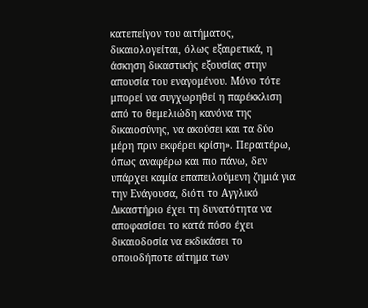κατεπείγον του αιτήματος, δικαιολογείται, όλως εξαιρετικά, η άσκηση δικαστικής εξουσίας στην απουσία του εναγομένου. Μόνο τότε μπορεί να συγχωρηθεί η παρέκκλιση από το θεμελιώδη κανόνα της δικαιοσύνης, να ακούσει και τα δύο μέρη πριν εκφέρει κρίση». Περαιτέρω, όπως αναφέρω και πιο πάνω, δεν υπάρχει καμία επαπειλούμενη ζημιά για την Ενάγουσα, διότι το Αγγλικό Δικαστήριο έχει τη δυνατότητα να αποφασίσει το κατά πόσο έχει δικαιοδοσία να εκδικάσει το οποιοδήποτε αίτημα των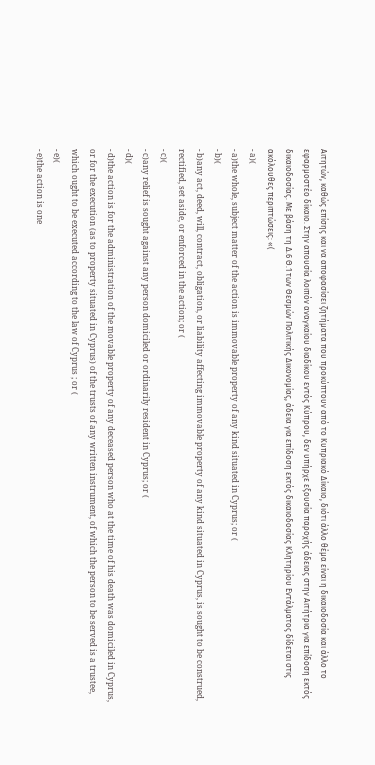Αιτητών, καθώς επίσης και να αποφασίσει ζητήματα που προκύπτουν από το Κυπριακό Δίκαιο, διότι άλλο θέμα είναι η δικαιοδοσία και άλλο το εφαρμοστέο δίκαιο. Στην απουσία λοιπόν αναγκαίου διαδίκου εντός Κύπρου, δεν υπήρχε εξουσία παροχής άδειας στην Αιτήτρια για επίδοση εκτός δικαιοδοσίας. Με βάση τη Δ.6 Θ.1 των Θεσμών Πολιτικής Δικονομίας, άδεια για επίδοση εκτός δικαιοδοσίας Κλητηρίου Εντάλματος δίδεται στις ακόλουθες περιπτώσεις: «(
- a)(
- a)the whole, subject matter of the action is immovable property of any kind situated in Cyprus; or (
- b)(
- b)any act, deed, will, contract, obligation, or liability affecting immovable property of any kind situated in Cyprus, is sought to be construed, rectified, set aside, or enforced in the action; or (
- c)(
- c)any relief is sought against any person domiciled or ordinarily resident in Cyprus; or (
- d)(
- d)the action is for the administration of the movable property of any deceased person who at the time of his death was domiciled in Cyprus, or for the execution (as to property situated in Cyprus) of the trusts of any written instrument, of which the person to be served is a trustee, which ought to be executed according to the law of Cyprus ; or (
- e)(
- e)the action is one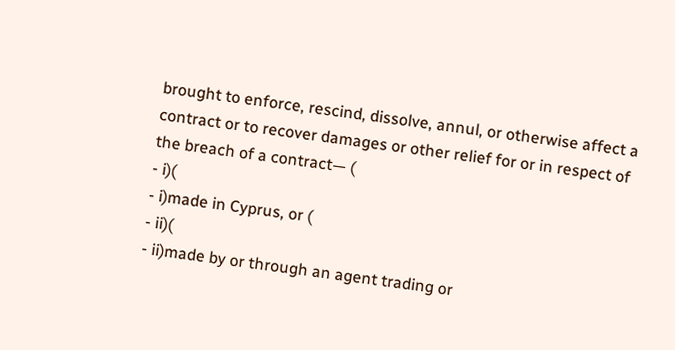brought to enforce, rescind, dissolve, annul, or otherwise affect a contract or to recover damages or other relief for or in respect of the breach of a contract— (
- i)(
- i)made in Cyprus, or (
- ii)(
- ii)made by or through an agent trading or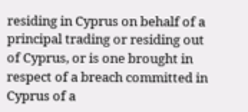residing in Cyprus on behalf of a principal trading or residing out of Cyprus, or is one brought in respect of a breach committed in Cyprus of a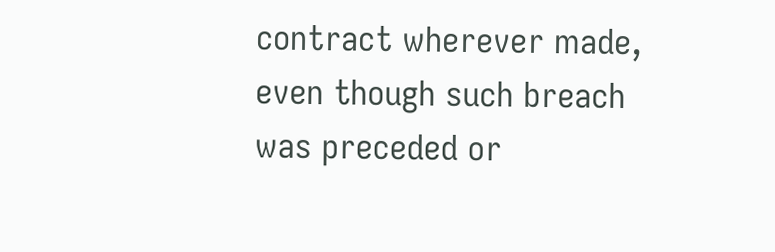contract wherever made, even though such breach was preceded or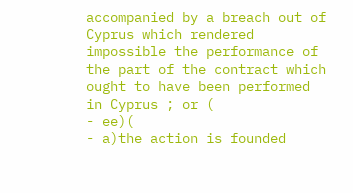accompanied by a breach out of Cyprus which rendered impossible the performance of the part of the contract which ought to have been performed in Cyprus ; or (
- ee)(
- a)the action is founded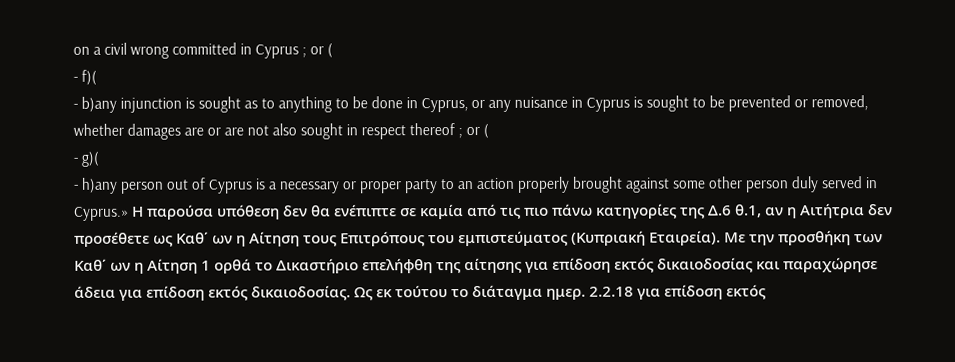on a civil wrong committed in Cyprus ; or (
- f)(
- b)any injunction is sought as to anything to be done in Cyprus, or any nuisance in Cyprus is sought to be prevented or removed, whether damages are or are not also sought in respect thereof ; or (
- g)(
- h)any person out of Cyprus is a necessary or proper party to an action properly brought against some other person duly served in Cyprus.» Η παρούσα υπόθεση δεν θα ενέπιπτε σε καμία από τις πιο πάνω κατηγορίες της Δ.6 θ.1, αν η Αιτήτρια δεν προσέθετε ως Καθ΄ ων η Αίτηση τους Επιτρόπους του εμπιστεύματος (Κυπριακή Εταιρεία). Με την προσθήκη των Καθ΄ ων η Αίτηση 1 ορθά το Δικαστήριο επελήφθη της αίτησης για επίδοση εκτός δικαιοδοσίας και παραχώρησε άδεια για επίδοση εκτός δικαιοδοσίας. Ως εκ τούτου το διάταγμα ημερ. 2.2.18 για επίδοση εκτός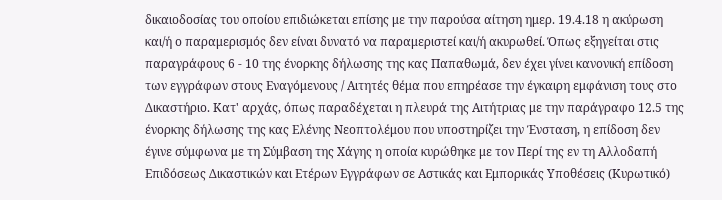δικαιοδοσίας του οποίου επιδιώκεται επίσης με την παρούσα αίτηση ημερ. 19.4.18 η ακύρωση και/ή ο παραμερισμός δεν είναι δυνατό να παραμεριστεί και/ή ακυρωθεί. Όπως εξηγείται στις παραγράφους 6 - 10 της ένορκης δήλωσης της κας Παπαθωμά, δεν έχει γίνει κανονική επίδοση των εγγράφων στους Εναγόμενους / Αιτητές θέμα που επηρέασε την έγκαιρη εμφάνιση τους στο Δικαστήριο. Κατ' αρχάς, όπως παραδέχεται η πλευρά της Αιτήτριας με την παράγραφο 12.5 της ένορκης δήλωσης της κας Ελένης Νεοπτολέμου που υποστηρίζει την Ένσταση, η επίδοση δεν έγινε σύμφωνα με τη Σύμβαση της Χάγης η οποία κυρώθηκε με τον Περί της εν τη Αλλοδαπή Επιδόσεως Δικαστικών και Ετέρων Εγγράφων σε Αστικάς και Εμπορικάς Υποθέσεις (Κυρωτικό)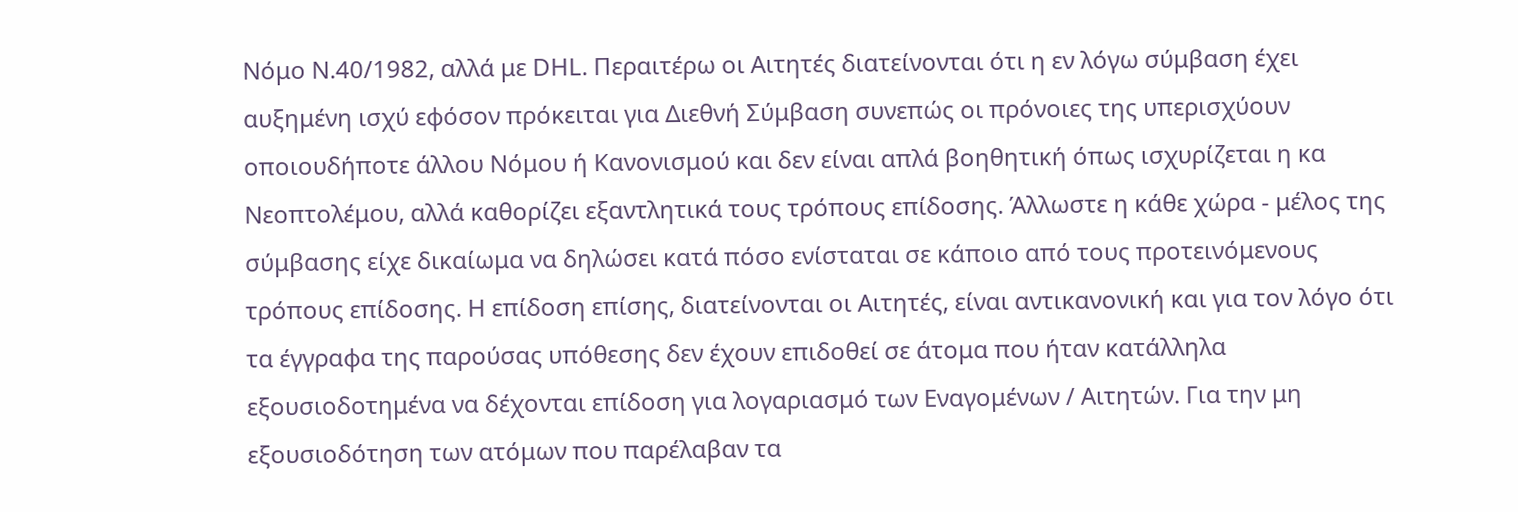Νόμο Ν.40/1982, αλλά με DHL. Περαιτέρω οι Αιτητές διατείνονται ότι η εν λόγω σύμβαση έχει αυξημένη ισχύ εφόσον πρόκειται για Διεθνή Σύμβαση συνεπώς οι πρόνοιες της υπερισχύουν οποιουδήποτε άλλου Νόμου ή Κανονισμού και δεν είναι απλά βοηθητική όπως ισχυρίζεται η κα Νεοπτολέμου, αλλά καθορίζει εξαντλητικά τους τρόπους επίδοσης. Άλλωστε η κάθε χώρα - μέλος της σύμβασης είχε δικαίωμα να δηλώσει κατά πόσο ενίσταται σε κάποιο από τους προτεινόμενους τρόπους επίδοσης. Η επίδοση επίσης, διατείνονται οι Αιτητές, είναι αντικανονική και για τον λόγο ότι τα έγγραφα της παρούσας υπόθεσης δεν έχουν επιδοθεί σε άτομα που ήταν κατάλληλα εξουσιοδοτημένα να δέχονται επίδοση για λογαριασμό των Εναγομένων / Αιτητών. Για την μη εξουσιοδότηση των ατόμων που παρέλαβαν τα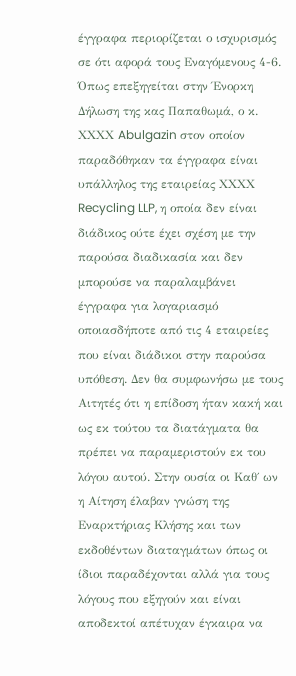έγγραφα περιορίζεται ο ισχυρισμός σε ότι αφορά τους Εναγόμενους 4-6. Όπως επεξηγείται στην Ένορκη Δήλωση της κας Παπαθωμά, ο κ. ΧΧΧΧ Abulgazin στον οποίον παραδόθηκαν τα έγγραφα είναι υπάλληλος της εταιρείας ΧΧΧΧ Recycling LLP, η οποία δεν είναι διάδικος ούτε έχει σχέση με την παρούσα διαδικασία και δεν μπορούσε να παραλαμβάνει έγγραφα για λογαριασμό οποιασδήποτε από τις 4 εταιρείες που είναι διάδικοι στην παρούσα υπόθεση. Δεν θα συμφωνήσω με τους Αιτητές ότι η επίδοση ήταν κακή και ως εκ τούτου τα διατάγματα θα πρέπει να παραμεριστούν εκ του λόγου αυτού. Στην ουσία οι Καθ΄ ων η Αίτηση έλαβαν γνώση της Εναρκτήριας Κλήσης και των εκδοθέντων διαταγμάτων όπως οι ίδιοι παραδέχονται αλλά για τους λόγους που εξηγούν και είναι αποδεκτοί απέτυχαν έγκαιρα να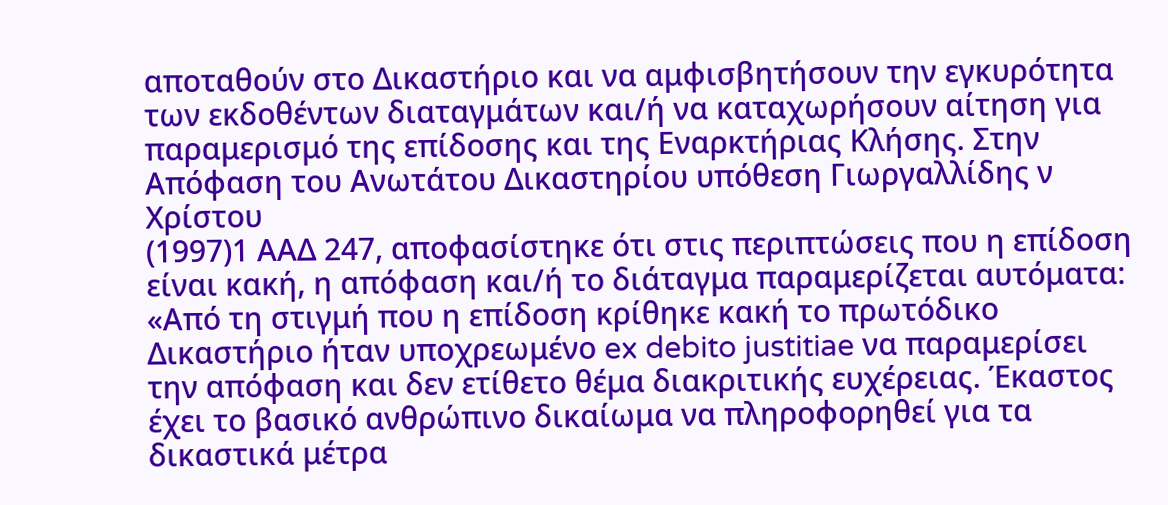αποταθούν στο Δικαστήριο και να αμφισβητήσουν την εγκυρότητα των εκδοθέντων διαταγμάτων και/ή να καταχωρήσουν αίτηση για παραμερισμό της επίδοσης και της Εναρκτήριας Κλήσης. Στην Απόφαση του Ανωτάτου Δικαστηρίου υπόθεση Γιωργαλλίδης ν Χρίστου
(1997)1 ΑΑΔ 247, αποφασίστηκε ότι στις περιπτώσεις που η επίδοση είναι κακή, η απόφαση και/ή το διάταγμα παραμερίζεται αυτόματα: «Από τη στιγμή που η επίδοση κρίθηκε κακή το πρωτόδικο Δικαστήριο ήταν υποχρεωμένο ex debito justitiae να παραμερίσει την απόφαση και δεν ετίθετο θέμα διακριτικής ευχέρειας. Έκαστος έχει το βασικό ανθρώπινο δικαίωμα να πληροφορηθεί για τα δικαστικά μέτρα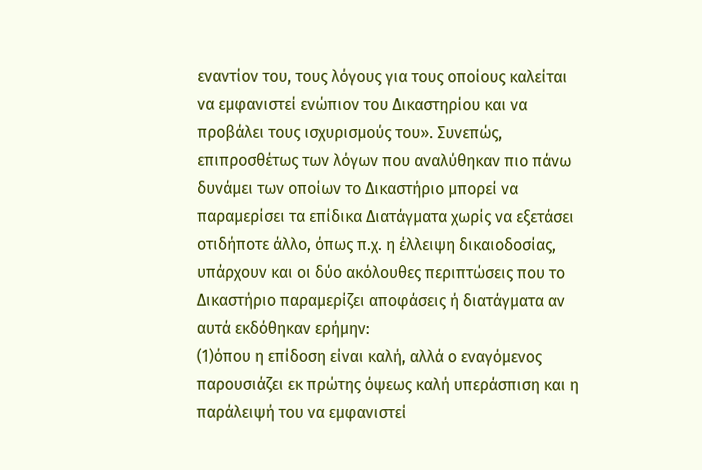εναντίον του, τους λόγους για τους οποίους καλείται να εμφανιστεί ενώπιον του Δικαστηρίου και να προβάλει τους ισχυρισμούς του». Συνεπώς, επιπροσθέτως των λόγων που αναλύθηκαν πιο πάνω δυνάμει των οποίων το Δικαστήριο μπορεί να παραμερίσει τα επίδικα Διατάγματα χωρίς να εξετάσει οτιδήποτε άλλο, όπως π.χ. η έλλειψη δικαιοδοσίας, υπάρχουν και οι δύο ακόλουθες περιπτώσεις που το Δικαστήριο παραμερίζει αποφάσεις ή διατάγματα αν αυτά εκδόθηκαν ερήμην:
(1)όπου η επίδοση είναι καλή, αλλά ο εναγόμενος παρουσιάζει εκ πρώτης όψεως καλή υπεράσπιση και η παράλειψή του να εμφανιστεί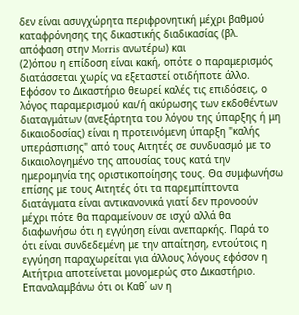δεν είναι ασυγχώρητα περιφρονητική μέχρι βαθμού καταφρόνησης της δικαστικής διαδικασίας (βλ. απόφαση στην Morris ανωτέρω) και
(2)όπου η επίδοση είναι κακή, οπότε ο παραμερισμός διατάσσεται χωρίς να εξεταστεί οτιδήποτε άλλο. Εφόσον το Δικαστήριο θεωρεί καλές τις επιδόσεις, ο λόγος παραμερισμού και/ή ακύρωσης των εκδοθέντων διαταγμάτων (ανεξάρτητα του λόγου της ύπαρξης ή μη δικαιοδοσίας) είναι η προτεινόμενη ύπαρξη "καλής υπεράσπισης" από τους Αιτητές σε συνδυασμό με το δικαιολογημένο της απουσίας τους κατά την ημερομηνία της οριστικοποίησης τους. Θα συμφωνήσω επίσης με τους Αιτητές ότι τα παρεμπίπτοντα διατάγματα είναι αντικανονικά γιατί δεν προνοούν μέχρι πότε θα παραμείνουν σε ισχύ αλλά θα διαφωνήσω ότι η εγγύηση είναι ανεπαρκής. Παρά το ότι είναι συνδεδεμένη με την απαίτηση, εντούτοις η εγγύηση παραχωρείται για άλλους λόγους εφόσον η Αιτήτρια αποτείνεται μονομερώς στο Δικαστήριο. Επαναλαμβάνω ότι οι Καθ΄ ων η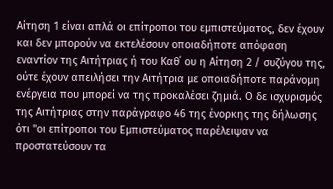Αίτηση 1 είναι απλά οι επίτροποι του εμπιστεύματος, δεν έχουν και δεν μπορούν να εκτελέσουν οποιαδήποτε απόφαση εναντίον της Αιτήτριας ή του Καθ΄ ου η Αίτηση 2 / συζύγου της, ούτε έχουν απειλήσει την Αιτήτρια με οποιαδήποτε παράνομη ενέργεια που μπορεί να της προκαλέσει ζημιά. Ο δε ισχυρισμός της Αιτήτριας στην παράγραφο 46 της ένορκης της δήλωσης ότι "οι επίτροποι του Εμπιστεύματος παρέλειψαν να προστατεύσουν τα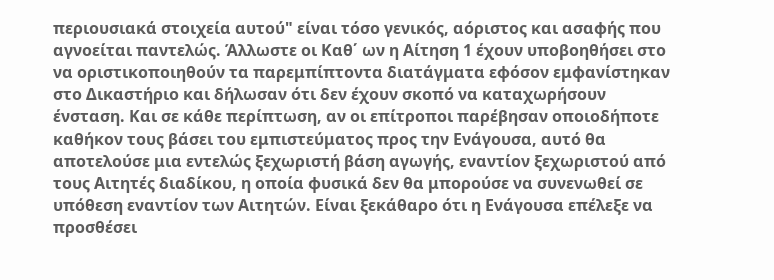περιουσιακά στοιχεία αυτού" είναι τόσο γενικός, αόριστος και ασαφής που αγνοείται παντελώς. Άλλωστε οι Καθ΄ ων η Αίτηση 1 έχουν υποβοηθήσει στο να οριστικοποιηθούν τα παρεμπίπτοντα διατάγματα εφόσον εμφανίστηκαν στο Δικαστήριο και δήλωσαν ότι δεν έχουν σκοπό να καταχωρήσουν ένσταση. Και σε κάθε περίπτωση, αν οι επίτροποι παρέβησαν οποιοδήποτε καθήκον τους βάσει του εμπιστεύματος προς την Ενάγουσα, αυτό θα αποτελούσε μια εντελώς ξεχωριστή βάση αγωγής, εναντίον ξεχωριστού από τους Αιτητές διαδίκου, η οποία φυσικά δεν θα μπορούσε να συνενωθεί σε υπόθεση εναντίον των Αιτητών. Είναι ξεκάθαρο ότι η Ενάγουσα επέλεξε να προσθέσει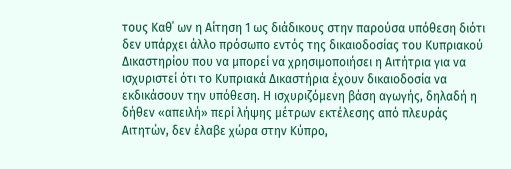τους Καθ΄ ων η Αίτηση 1 ως διάδικους στην παρούσα υπόθεση διότι δεν υπάρχει άλλο πρόσωπο εντός της δικαιοδοσίας του Κυπριακού Δικαστηρίου που να μπορεί να χρησιμοποιήσει η Αιτήτρια για να ισχυριστεί ότι το Κυπριακά Δικαστήρια έχουν δικαιοδοσία να εκδικάσουν την υπόθεση. Η ισχυριζόμενη βάση αγωγής, δηλαδή η δήθεν «απειλή» περί λήψης μέτρων εκτέλεσης από πλευράς Αιτητών, δεν έλαβε χώρα στην Κύπρο,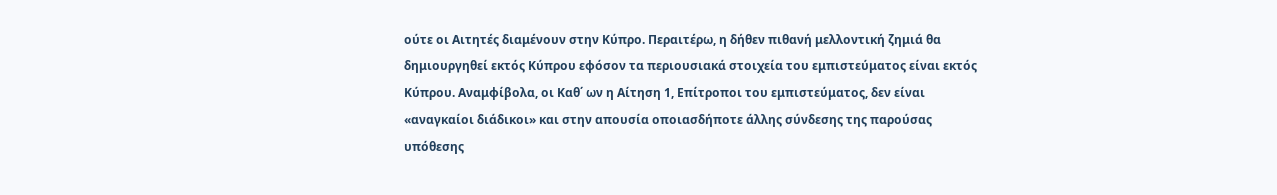ούτε οι Αιτητές διαμένουν στην Κύπρο. Περαιτέρω, η δήθεν πιθανή μελλοντική ζημιά θα δημιουργηθεί εκτός Κύπρου εφόσον τα περιουσιακά στοιχεία του εμπιστεύματος είναι εκτός Κύπρου. Αναμφίβολα, οι Καθ΄ ων η Αίτηση 1, Επίτροποι του εμπιστεύματος, δεν είναι «αναγκαίοι διάδικοι» και στην απουσία οποιασδήποτε άλλης σύνδεσης της παρούσας υπόθεσης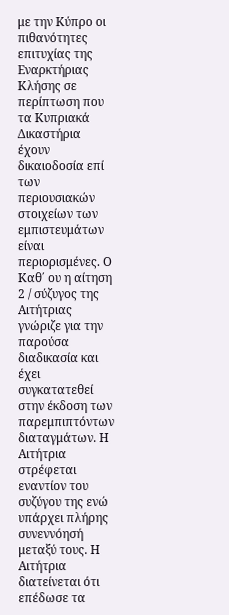με την Κύπρο οι πιθανότητες επιτυχίας της Εναρκτήριας Κλήσης σε περίπτωση που τα Κυπριακά Δικαστήρια έχουν δικαιοδοσία επί των περιουσιακών στοιχείων των εμπιστευμάτων είναι περιορισμένες. Ο Καθ΄ ου η αίτηση 2 / σύζυγος της Αιτήτριας γνώριζε για την παρούσα διαδικασία και έχει συγκατατεθεί στην έκδοση των παρεμπιπτόντων διαταγμάτων. Η Αιτήτρια στρέφεται εναντίον του συζύγου της ενώ υπάρχει πλήρης συνεννόησή μεταξύ τους. Η Αιτήτρια διατείνεται ότι επέδωσε τα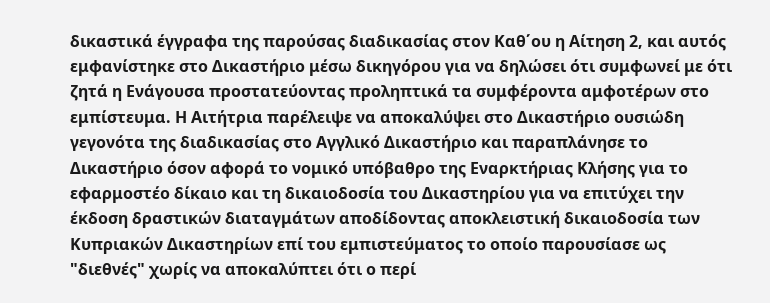δικαστικά έγγραφα της παρούσας διαδικασίας στον Καθ΄ου η Αίτηση 2, και αυτός εμφανίστηκε στο Δικαστήριο μέσω δικηγόρου για να δηλώσει ότι συμφωνεί με ότι ζητά η Ενάγουσα προστατεύοντας προληπτικά τα συμφέροντα αμφοτέρων στο εμπίστευμα. Η Αιτήτρια παρέλειψε να αποκαλύψει στο Δικαστήριο ουσιώδη γεγονότα της διαδικασίας στο Αγγλικό Δικαστήριο και παραπλάνησε το Δικαστήριο όσον αφορά το νομικό υπόβαθρο της Εναρκτήριας Κλήσης για το εφαρμοστέο δίκαιο και τη δικαιοδοσία του Δικαστηρίου για να επιτύχει την έκδοση δραστικών διαταγμάτων αποδίδοντας αποκλειστική δικαιοδοσία των Κυπριακών Δικαστηρίων επί του εμπιστεύματος το οποίο παρουσίασε ως "διεθνές" χωρίς να αποκαλύπτει ότι ο περί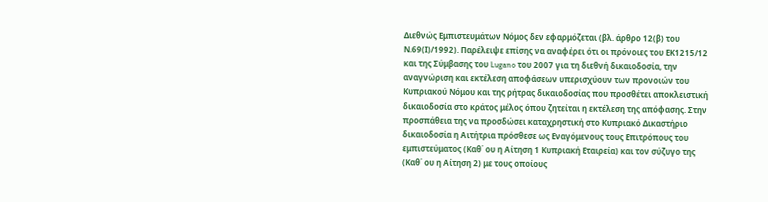Διεθνώς Εμπιστευμάτων Νόμος δεν εφαρμόζεται (βλ. άρθρο 12(β) του Ν.69(Ι)/1992). Παρέλειψε επίσης να αναφέρει ότι οι πρόνοιες του ΕΚ1215/12 και της Σύμβασης του Lugano του 2007 για τη διεθνή δικαιοδοσία, την αναγνώριση και εκτέλεση αποφάσεων υπερισχύουν των προνοιών του Κυπριακού Νόμου και της ρήτρας δικαιοδοσίας που προσθέτει αποκλειστική δικαιοδοσία στο κράτος μέλος όπου ζητείται η εκτέλεση της απόφασης. Στην προσπάθεια της να προσδώσει καταχρηστική στο Κυπριακό Δικαστήριο δικαιοδοσία η Αιτήτρια πρόσθεσε ως Εναγόμενους τους Επιτρόπους του εμπιστεύματος (Καθ΄ ου η Αίτηση 1 Κυπριακή Εταιρεία) και τον σύζυγο της (Καθ΄ ου η Αίτηση 2) με τους οποίους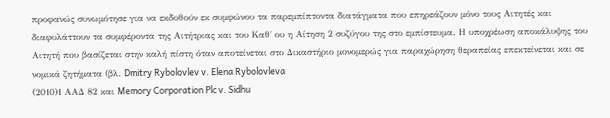προφανώς συνωμότησε για να εκδοθούν εκ συμφώνου τα παρεμπίπτοντα διατάγματα που επηρεάζουν μόνο τους Αιτητές και διαφυλάττουν τα συμφέροντα της Αιτήτριας και του Καθ΄ ου η Αίτηση 2 συζύγου της στο εμπίστευμα. Η υποχρέωση αποκάλυψης του Αιτητή που βασίζεται στην καλή πίστη όταν αποτείνεται στο Δικαστήριο μονομερώς για παραχώρηση θεραπείας επεκτείνεται και σε νομικά ζητήματα (βλ. Dmitry Rybolovlev v. Elena Rybolovleva
(2010)1 ΑΑΔ 82 και Memory Corporation Plc v. Sidhu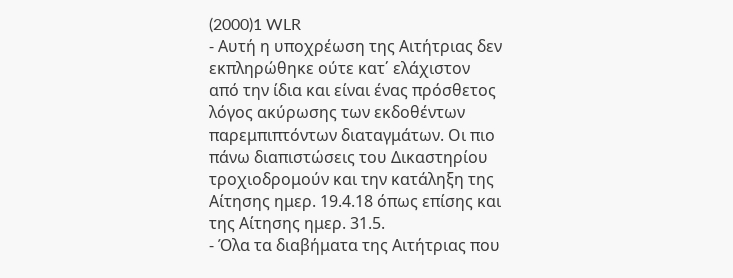(2000)1 WLR
- Αυτή η υποχρέωση της Αιτήτριας δεν εκπληρώθηκε ούτε κατ΄ ελάχιστον από την ίδια και είναι ένας πρόσθετος λόγος ακύρωσης των εκδοθέντων παρεμπιπτόντων διαταγμάτων. Οι πιο πάνω διαπιστώσεις του Δικαστηρίου τροχιοδρομούν και την κατάληξη της Αίτησης ημερ. 19.4.18 όπως επίσης και της Αίτησης ημερ. 31.5.
- Όλα τα διαβήματα της Αιτήτριας που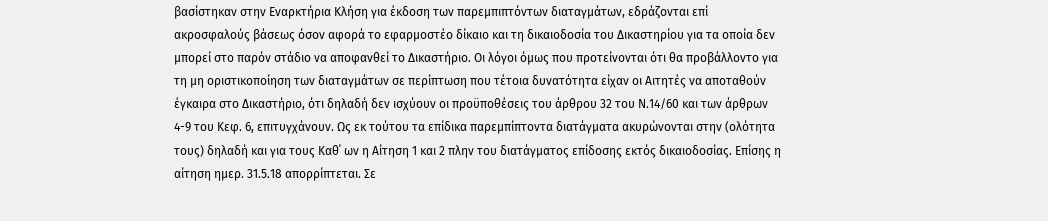βασίστηκαν στην Εναρκτήρια Κλήση για έκδοση των παρεμπιπτόντων διαταγμάτων, εδράζονται επί ακροσφαλούς βάσεως όσον αφορά το εφαρμοστέο δίκαιο και τη δικαιοδοσία του Δικαστηρίου για τα οποία δεν μπορεί στο παρόν στάδιο να αποφανθεί το Δικαστήριο. Οι λόγοι όμως που προτείνονται ότι θα προβάλλοντο για τη μη οριστικοποίηση των διαταγμάτων σε περίπτωση που τέτοια δυνατότητα είχαν οι Αιτητές να αποταθούν έγκαιρα στο Δικαστήριο, ότι δηλαδή δεν ισχύουν οι προϋποθέσεις του άρθρου 32 του Ν.14/60 και των άρθρων 4-9 του Κεφ. 6, επιτυγχάνουν. Ως εκ τούτου τα επίδικα παρεμπίπτοντα διατάγματα ακυρώνονται στην (ολότητα τους) δηλαδή και για τους Καθ΄ ων η Αίτηση 1 και 2 πλην του διατάγματος επίδοσης εκτός δικαιοδοσίας. Επίσης η αίτηση ημερ. 31.5.18 απορρίπτεται. Σε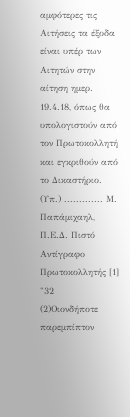αμφότερες τις Αιτήσεις τα έξοδα είναι υπέρ των Αιτητών στην αίτηση ημερ. 19.4.18, όπως θα υπολογιστούν από τον Πρωτοκολλητή και εγκριθούν από το Δικαστήριο. (Υπ.) ............. Μ. Παπάμιχαηλ, Π.Ε.Δ. Πιστό Αντίγραφο Πρωτοκολλητής [1] "32
(2)Οιονδήποτε παρεμπίπτον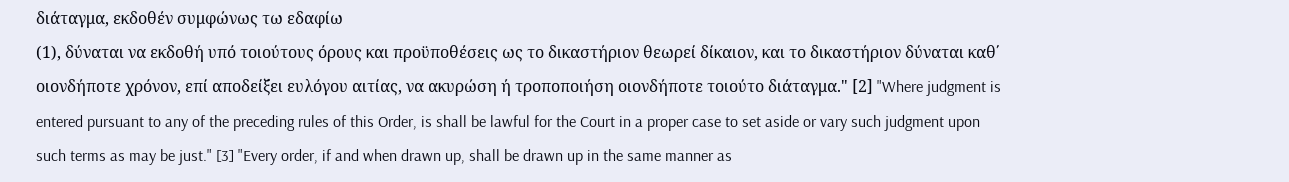διάταγμα, εκδοθέν συμφώνως τω εδαφίω
(1), δύναται να εκδοθή υπό τοιούτους όρους και προϋποθέσεις ως το δικαστήριον θεωρεί δίκαιον, και το δικαστήριον δύναται καθ΄ οιονδήποτε χρόνον, επί αποδείξει ευλόγου αιτίας, να ακυρώση ή τροποποιήση οιονδήποτε τοιούτο διάταγμα." [2] "Where judgment is entered pursuant to any of the preceding rules of this Order, is shall be lawful for the Court in a proper case to set aside or vary such judgment upon such terms as may be just." [3] "Every order, if and when drawn up, shall be drawn up in the same manner as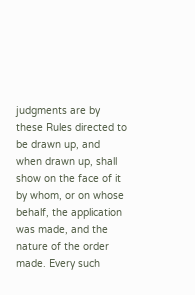judgments are by these Rules directed to be drawn up, and when drawn up, shall show on the face of it by whom, or on whose behalf, the application was made, and the nature of the order made. Every such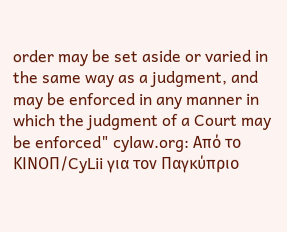order may be set aside or varied in the same way as a judgment, and may be enforced in any manner in which the judgment of a Court may be enforced" cylaw.org: Από το ΚΙΝOΠ/CyLii για τον Παγκύπριο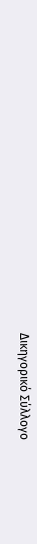Δικηγορικό Σύλλογο